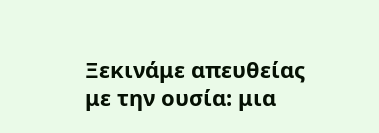Ξεκινάμε απευθείας με την ουσία: μια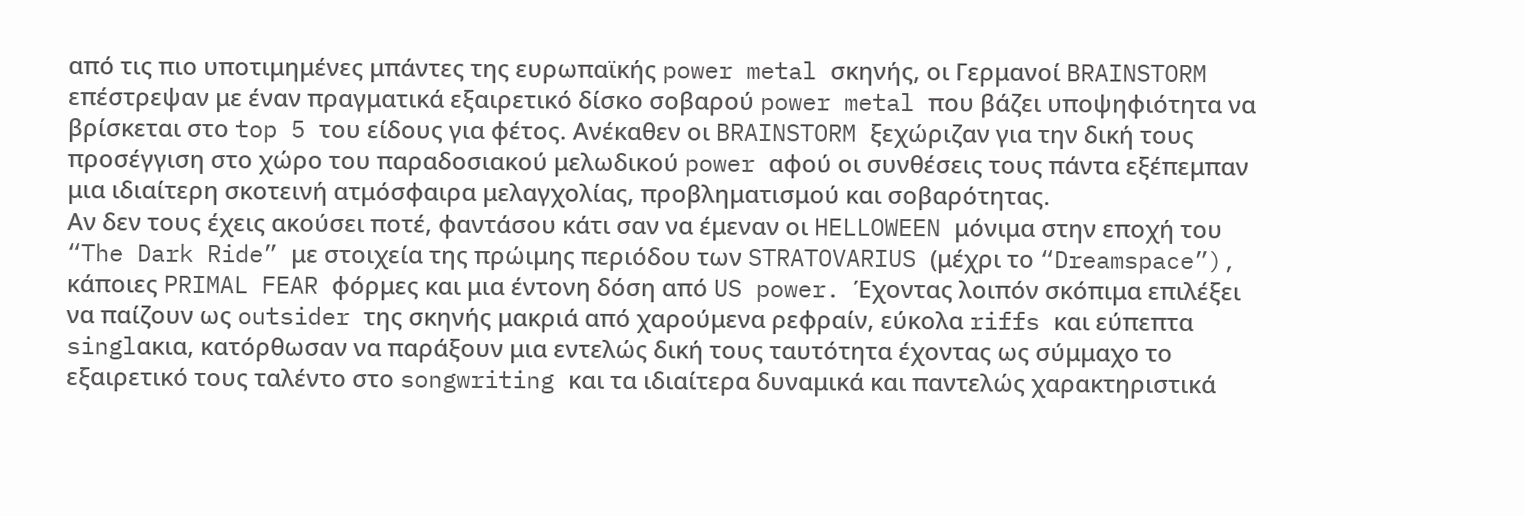από τις πιο υποτιμημένες μπάντες της ευρωπαϊκής power metal σκηνής, οι Γερμανοί BRAINSTORM επέστρεψαν με έναν πραγματικά εξαιρετικό δίσκο σοβαρού power metal που βάζει υποψηφιότητα να βρίσκεται στο top 5 του είδους για φέτος. Ανέκαθεν οι BRAINSTORM ξεχώριζαν για την δική τους προσέγγιση στο χώρο του παραδοσιακού μελωδικού power αφού οι συνθέσεις τους πάντα εξέπεμπαν μια ιδιαίτερη σκοτεινή ατμόσφαιρα μελαγχολίας, προβληματισμού και σοβαρότητας.
Αν δεν τους έχεις ακούσει ποτέ, φαντάσου κάτι σαν να έμεναν οι HELLOWEEN μόνιμα στην εποχή του “The Dark Ride” με στοιχεία της πρώιμης περιόδου των STRATOVARIUS (μέχρι το “Dreamspace”), κάποιες PRIMAL FEAR φόρμες και μια έντονη δόση από US power. Έχοντας λοιπόν σκόπιμα επιλέξει να παίζουν ως outsider της σκηνής μακριά από χαρούμενα ρεφραίν, εύκολα riffs και εύπεπτα singlακια, κατόρθωσαν να παράξουν μια εντελώς δική τους ταυτότητα έχοντας ως σύμμαχο το εξαιρετικό τους ταλέντο στο songwriting και τα ιδιαίτερα δυναμικά και παντελώς χαρακτηριστικά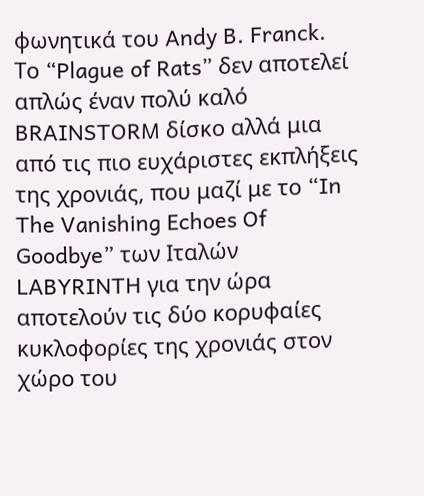φωνητικά του Andy B. Franck.
Το “Plague of Rats” δεν αποτελεί απλώς έναν πολύ καλό BRAINSTORM δίσκο αλλά μια από τις πιο ευχάριστες εκπλήξεις της χρονιάς, που μαζί με το “In The Vanishing Echoes Of Goodbye” των Ιταλών LABYRINTH για την ώρα αποτελούν τις δύο κορυφαίες κυκλοφορίες της χρονιάς στον χώρο του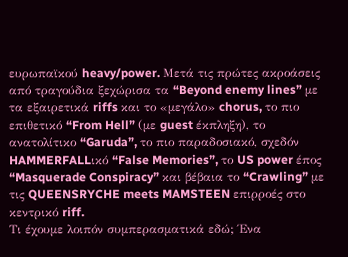ευρωπαϊκού heavy/power. Μετά τις πρώτες ακροάσεις από τραγούδια ξεχώρισα τα “Beyond enemy lines” με τα εξαιρετικά riffs και το «μεγάλο» chorus, το πιο επιθετικό “From Hell” (με guest έκπληξη), το ανατολίτικο “Garuda”, το πιο παραδοσιακό, σχεδόν HAMMERFALLικό “False Memories”, το US power έπος “Masquerade Conspiracy” και βέβαια το “Crawling” με τις QUEENSRYCHE meets MAMSTEEN επιρροές στο κεντρικό riff.
Τι έχουμε λοιπόν συμπερασματικά εδώ; Ένα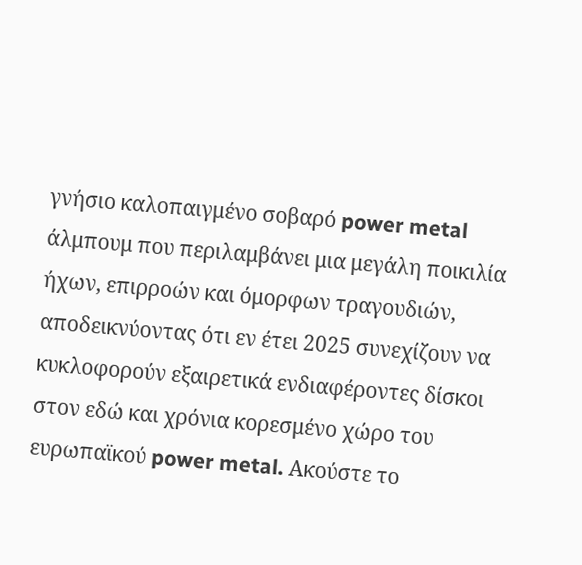γνήσιο καλοπαιγμένο σοβαρό power metal άλμπουμ που περιλαμβάνει μια μεγάλη ποικιλία ήχων, επιρροών και όμορφων τραγουδιών, αποδεικνύοντας ότι εν έτει 2025 συνεχίζουν να κυκλοφορούν εξαιρετικά ενδιαφέροντες δίσκοι στον εδώ και χρόνια κορεσμένο χώρο του ευρωπαϊκού power metal. Ακούστε το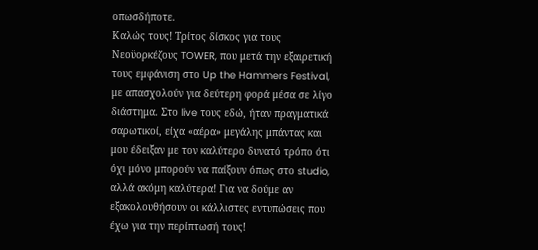οπωσδήποτε.
Καλώς τους! Τρίτος δίσκος για τους Νεοϋορκέζους TOWER, που μετά την εξαιρετική τους εμφάνιση στο Up the Hammers Festival, με απασχολούν για δεύτερη φορά μέσα σε λίγο διάστημα. Στο live τους εδώ, ήταν πραγματικά σαρωτικοί, είχα «αέρα» μεγάλης μπάντας και μου έδειξαν με τον καλύτερο δυνατό τρόπο ότι όχι μόνο μπορούν να παίξουν όπως στο studio, αλλά ακόμη καλύτερα! Για να δούμε αν εξακολουθήσουν οι κάλλιστες εντυπώσεις που έχω για την περίπτωσή τους!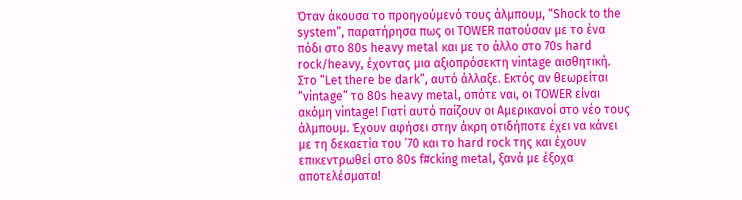Όταν άκουσα το προηγούμενό τους άλμπουμ, “Shock to the system”, παρατήρησα πως οι TOWER πατούσαν με το ένα πόδι στο 80s heavy metal και με το άλλο στο 70s hard rock/heavy, έχοντας μια αξιοπρόσεκτη vintage αισθητική. Στο “Let there be dark”, αυτό άλλαξε. Εκτός αν θεωρείται “vintage” το 80s heavy metal, οπότε ναι, οι TOWER είναι ακόμη vintage! Γιατί αυτό παίζουν οι Αμερικανοί στο νέο τους άλμπουμ. Έχουν αφήσει στην άκρη οτιδήποτε έχει να κάνει με τη δεκαετία του ’70 και το hard rock της και έχουν επικεντρωθεί στο 80s f#cking metal, ξανά με έξοχα αποτελέσματα!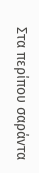Στα περίπου σαράντα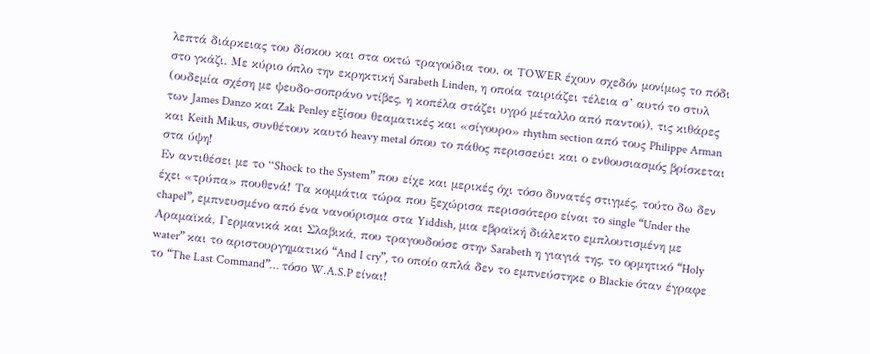λεπτά διάρκειας του δίσκου και στα οκτώ τραγούδια του, οι TOWER έχουν σχεδόν μονίμως το πόδι στο γκάζι. Με κύριο όπλο την εκρηκτική Sarabeth Linden, η οποία ταιριάζει τέλεια σ’ αυτό το στυλ (ουδεμία σχέση με ψευδο-σοπράνο ντίβες, η κοπέλα στάζει υγρό μέταλλο από παντού), τις κιθάρες των James Danzo και Zak Penley εξίσου θεαματικές και «σίγουρο» rhythm section από τους Philippe Arman και Keith Mikus, συνθέτουν καυτό heavy metal όπου το πάθος περισσεύει και ο ενθουσιασμός βρίσκεται στα ύψη!
Εν αντιθέσει με τo “Shock to the System” που είχε και μερικές όχι τόσο δυνατές στιγμές, τούτο δω δεν έχει «τρύπα» πουθενά! Τα κομμάτια τώρα που ξεχώρισα περισσότερο είναι το single “Under the chapel”, εμπνευσμένο από ένα νανούρισμα στα Yiddish, μια εβραϊκή διάλεκτο εμπλουτισμένη με Αραμαϊκά, Γερμανικά και Σλαβικά, που τραγουδούσε στην Sarabeth η γιαγιά της, το ορμητικό “Holy water” και το αριστουργηματικό “And I cry”, το οποίο απλά δεν το εμπνεύστηκε ο Blackie όταν έγραφε το “The Last Command”… τόσο W.A.S.P είναι!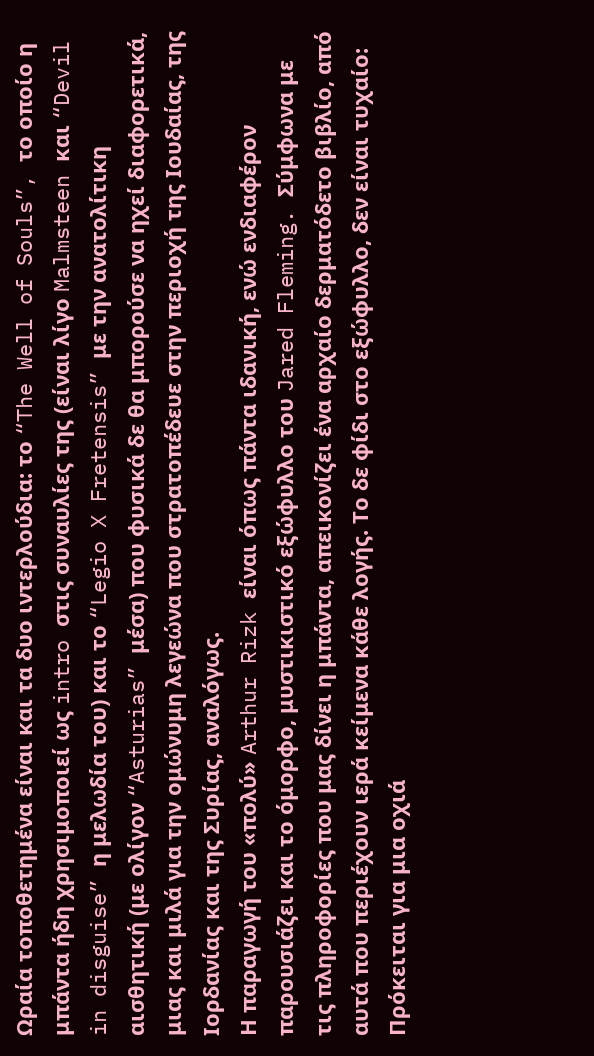Ωραία τοποθετημένα είναι και τα δυο ιντερλούδια: το “The Well of Souls”, το οποίο η μπάντα ήδη χρησιμοποιεί ως intro στις συναυλίες της (είναι λίγο Malmsteen και “Devil in disguise” η μελωδία του) και το “Legio X Fretensis” με την ανατολίτικη αισθητική (με ολίγον “Asturias” μέσα) που φυσικά δε θα μπορούσε να ηχεί διαφορετικά, μιας και μιλά για την ομώνυμη λεγεώνα που στρατοπέδευε στην περιοχή της Ιουδαίας, της Ιορδανίας και της Συρίας, αναλόγως.
Η παραγωγή του «πολύ» Arthur Rizk είναι όπως πάντα ιδανική, ενώ ενδιαφέρον παρουσιάζει και το όμορφο, μυστικιστικό εξώφυλλο του Jared Fleming. Σύμφωνα με τις πληροφορίες που μας δίνει η μπάντα, απεικονίζει ένα αρχαίο δερματόδετο βιβλίο, από αυτά που περιέχουν ιερά κείμενα κάθε λογής. Το δε φίδι στο εξώφυλλο, δεν είναι τυχαίο: Πρόκειται για μια οχιά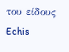του είδους Echis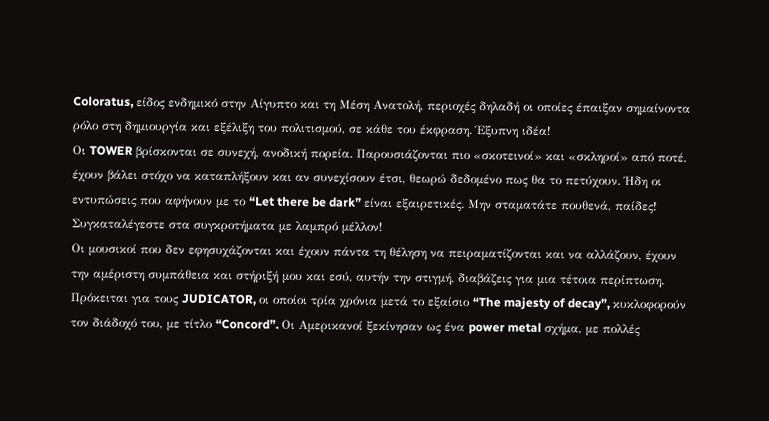Coloratus, είδος ενδημικό στην Αίγυπτο και τη Μέση Ανατολή, περιοχές δηλαδή οι οποίες έπαιξαν σημαίνοντα ρόλο στη δημιουργία και εξέλιξη του πολιτισμού, σε κάθε του έκφραση. Έξυπνη ιδέα!
Οι TOWER βρίσκονται σε συνεχή, ανοδική πορεία. Παρουσιάζονται πιο «σκοτεινοί» και «σκληροί» από ποτέ, έχουν βάλει στόχο να καταπλήξουν και αν συνεχίσουν έτσι, θεωρώ δεδομένο πως θα το πετύχουν. Ήδη οι εντυπώσεις που αφήνουν με το “Let there be dark” είναι εξαιρετικές. Μην σταματάτε πουθενά, παίδες! Συγκαταλέγεστε στα συγκροτήματα με λαμπρό μέλλον!
Οι μουσικοί που δεν εφησυχάζονται και έχουν πάντα τη θέληση να πειραματίζονται και να αλλάζουν, έχουν την αμέριστη συμπάθεια και στήριξή μου και εσύ, αυτήν την στιγμή, διαβάζεις για μια τέτοια περίπτωση. Πρόκειται για τους JUDICATOR, οι οποίοι τρία χρόνια μετά το εξαίσιο “The majesty of decay”, κυκλοφορούν τον διάδοχό του, με τίτλο “Concord”. Οι Αμερικανοί ξεκίνησαν ως ένα power metal σχήμα, με πολλές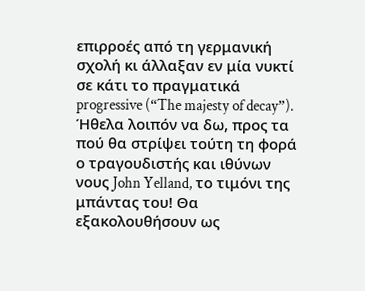επιρροές από τη γερμανική σχολή κι άλλαξαν εν μία νυκτί σε κάτι το πραγματικά progressive (“The majesty of decay”). Ήθελα λοιπόν να δω, προς τα πού θα στρίψει τούτη τη φορά ο τραγουδιστής και ιθύνων νους John Yelland, το τιμόνι της μπάντας του! Θα εξακολουθήσουν ως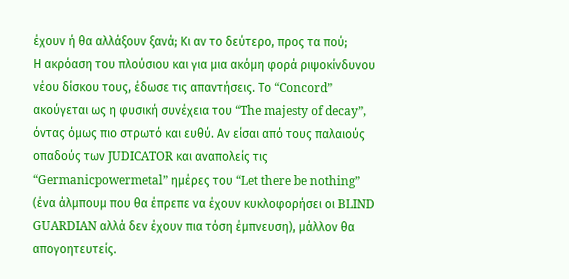έχουν ή θα αλλάξουν ξανά; Κι αν το δεύτερο, προς τα πού;
Η ακρόαση του πλούσιου και για μια ακόμη φορά ριψοκίνδυνου νέου δίσκου τους, έδωσε τις απαντήσεις. Το “Concord” ακούγεται ως η φυσική συνέχεια του “The majesty of decay”, όντας όμως πιο στρωτό και ευθύ. Αν είσαι από τους παλαιούς οπαδούς των JUDICATOR και αναπολείς τις “Germanicpowermetal” ημέρες του “Let there be nothing” (ένα άλμπουμ που θα έπρεπε να έχουν κυκλοφορήσει οι BLIND GUARDIAN αλλά δεν έχουν πια τόση έμπνευση), μάλλον θα απογοητευτείς.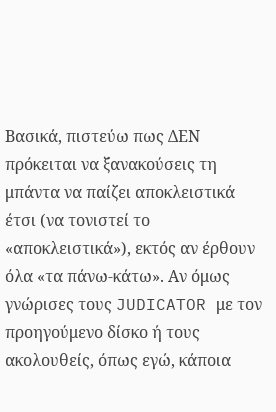Βασικά, πιστεύω πως ΔΕΝ πρόκειται να ξανακούσεις τη μπάντα να παίζει αποκλειστικά έτσι (να τονιστεί το «αποκλειστικά»), εκτός αν έρθουν όλα «τα πάνω-κάτω». Αν όμως γνώρισες τους JUDICATOR με τον προηγούμενο δίσκο ή τους ακολουθείς, όπως εγώ, κάποια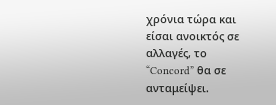χρόνια τώρα και είσαι ανοικτός σε αλλαγές, το “Concord” θα σε ανταμείψει.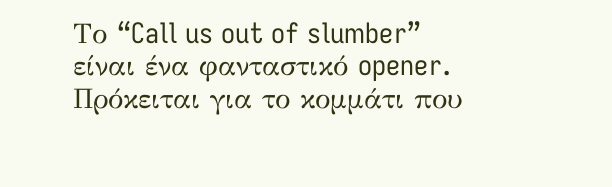Το “Call us out of slumber” είναι ένα φανταστικό opener. Πρόκειται για το κομμάτι που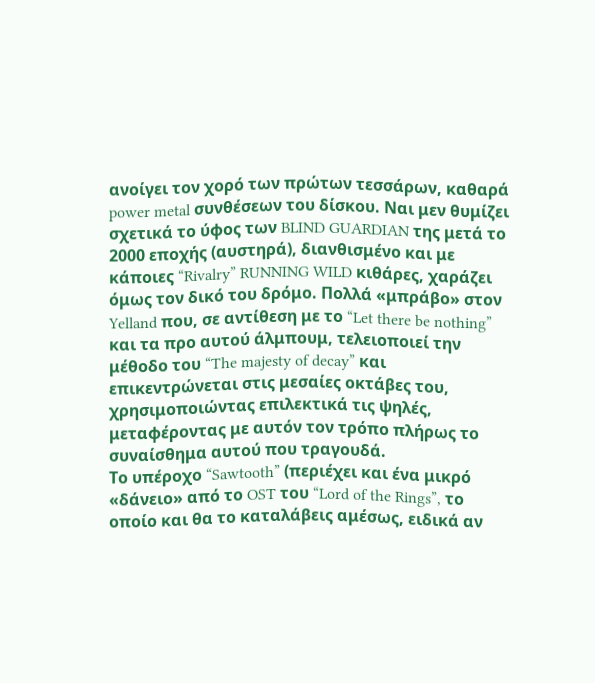ανοίγει τον χορό των πρώτων τεσσάρων, καθαρά power metal συνθέσεων του δίσκου. Ναι μεν θυμίζει σχετικά το ύφος των BLIND GUARDIAN της μετά το 2000 εποχής (αυστηρά), διανθισμένο και με κάποιες “Rivalry” RUNNING WILD κιθάρες, χαράζει όμως τον δικό του δρόμο. Πολλά «μπράβο» στον Yelland που, σε αντίθεση με το “Let there be nothing” και τα προ αυτού άλμπουμ, τελειοποιεί την μέθοδο του “The majesty of decay” και επικεντρώνεται στις μεσαίες οκτάβες του, χρησιμοποιώντας επιλεκτικά τις ψηλές, μεταφέροντας με αυτόν τον τρόπο πλήρως το συναίσθημα αυτού που τραγουδά.
Το υπέροχο “Sawtooth” (περιέχει και ένα μικρό «δάνειο» από το OST του “Lord of the Rings”, το οποίο και θα το καταλάβεις αμέσως, ειδικά αν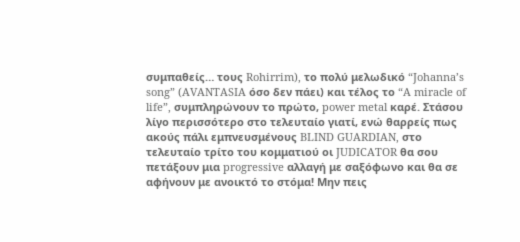συμπαθείς… τους Rohirrim), το πολύ μελωδικό “Johanna’s song” (AVANTASIA όσο δεν πάει) και τέλος το “A miracle of life”, συμπληρώνουν το πρώτο, power metal καρέ. Στάσου λίγο περισσότερο στο τελευταίο γιατί, ενώ θαρρείς πως ακούς πάλι εμπνευσμένους BLIND GUARDIAN, στο τελευταίο τρίτο του κομματιού οι JUDICATOR θα σου πετάξουν μια progressive αλλαγή με σαξόφωνο και θα σε αφήνουν με ανοικτό το στόμα! Μην πεις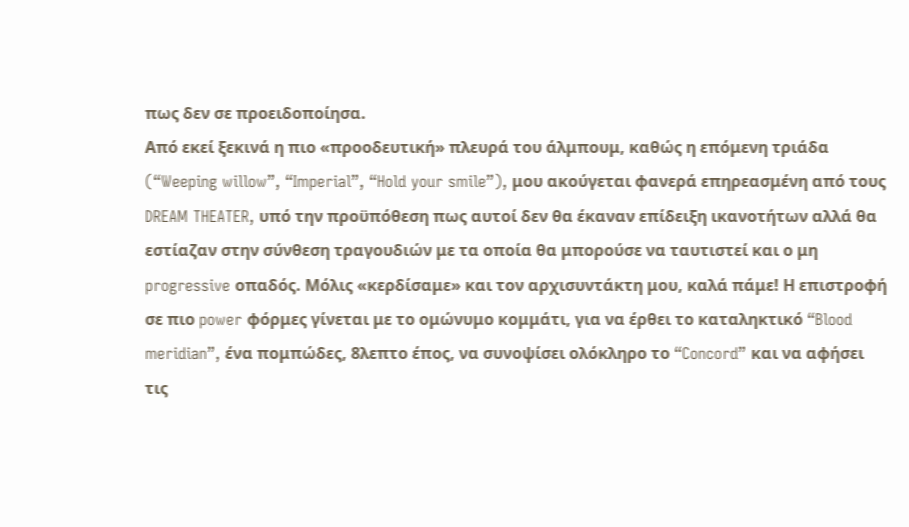πως δεν σε προειδοποίησα.
Από εκεί ξεκινά η πιο «προοδευτική» πλευρά του άλμπουμ, καθώς η επόμενη τριάδα (“Weeping willow”, “Imperial”, “Hold your smile”), μου ακούγεται φανερά επηρεασμένη από τους DREAM THEATER, υπό την προϋπόθεση πως αυτοί δεν θα έκαναν επίδειξη ικανοτήτων αλλά θα εστίαζαν στην σύνθεση τραγουδιών με τα οποία θα μπορούσε να ταυτιστεί και ο μη progressive οπαδός. Μόλις «κερδίσαμε» και τον αρχισυντάκτη μου, καλά πάμε! Η επιστροφή σε πιο power φόρμες γίνεται με το ομώνυμο κομμάτι, για να έρθει το καταληκτικό “Blood meridian”, ένα πομπώδες, 8λεπτο έπος, να συνοψίσει ολόκληρο το “Concord” και να αφήσει τις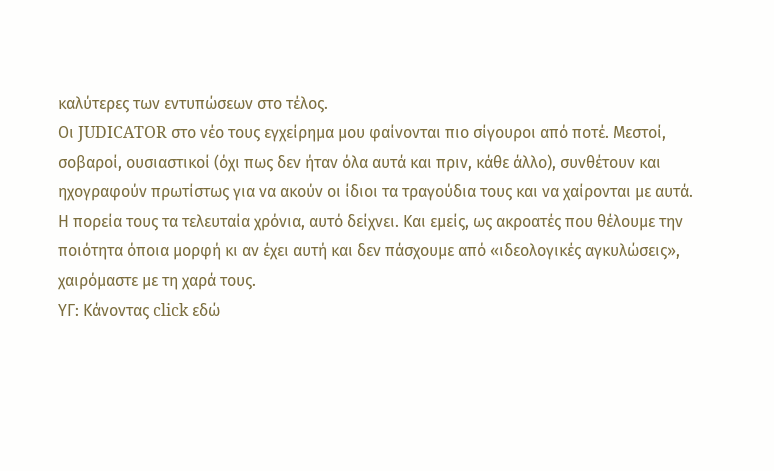καλύτερες των εντυπώσεων στο τέλος.
Οι JUDICATOR στο νέο τους εγχείρημα μου φαίνονται πιο σίγουροι από ποτέ. Μεστοί, σοβαροί, ουσιαστικοί (όχι πως δεν ήταν όλα αυτά και πριν, κάθε άλλο), συνθέτουν και ηχογραφούν πρωτίστως για να ακούν οι ίδιοι τα τραγούδια τους και να χαίρονται με αυτά. Η πορεία τους τα τελευταία χρόνια, αυτό δείχνει. Και εμείς, ως ακροατές που θέλουμε την ποιότητα όποια μορφή κι αν έχει αυτή και δεν πάσχουμε από «ιδεολογικές αγκυλώσεις», χαιρόμαστε με τη χαρά τους.
ΥΓ: Κάνοντας click εδώ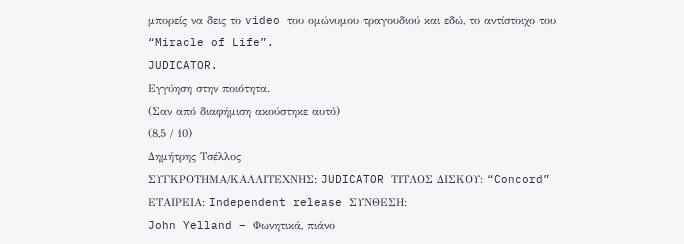μπορείς να δεις το video του ομώνυμου τραγουδιού και εδώ, το αντίστοιχο του “Miracle of Life”.
JUDICATOR.
Εγγύηση στην ποιότητα.
(Σαν από διαφήμιση ακούστηκε αυτό)
(8,5 / 10)
Δημήτρης Τσέλλος
ΣΥΓΚΡΟΤΗΜΑ/ΚΑΛΛΙΤΕΧΝΗΣ: JUDICATOR ΤΙΤΛΟΣ ΔΙΣΚΟΥ: “Concord” ΕΤΑΙΡΕΙΑ: Independent release ΣΥΝΘΕΣΗ:
John Yelland – Φωνητικά, πιάνο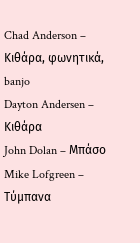Chad Anderson – Κιθάρα, φωνητικά, banjo
Dayton Andersen – Κιθάρα
John Dolan – Μπάσο
Mike Lofgreen – Τύμπανα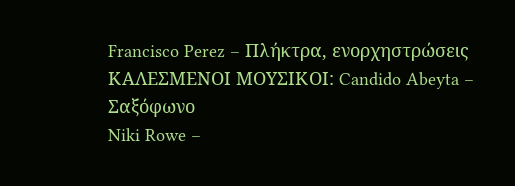Francisco Perez – Πλήκτρα, ενορχηστρώσεις ΚΑΛΕΣΜΕΝΟΙ ΜΟΥΣΙΚΟΙ: Candido Abeyta – Σαξόφωνο
Niki Rowe –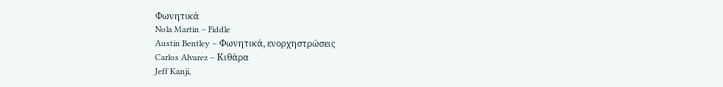Φωνητικά
Nola Martin – Fiddle
Austin Bentley – Φωνητικά, ενορχηστρώσεις
Carlos Alvarez – Κιθάρα
Jeff Kanji,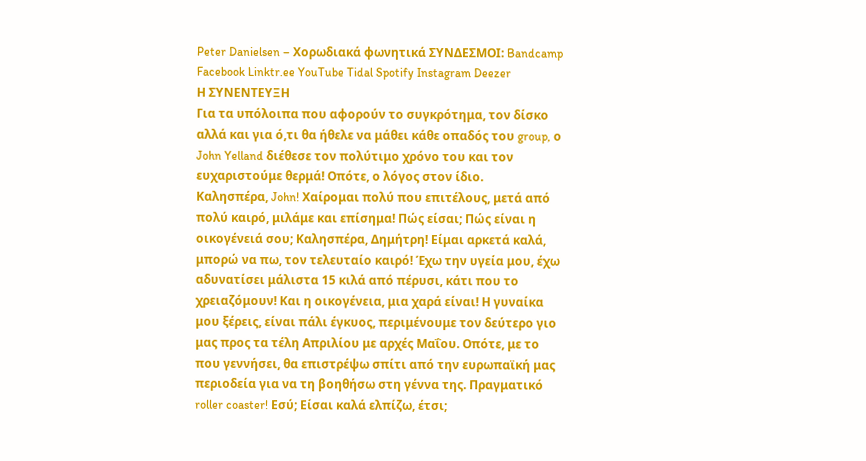Peter Danielsen – Χορωδιακά φωνητικά ΣΥΝΔΕΣΜΟΙ: Bandcamp Facebook Linktr.ee YouTube Tidal Spotify Instagram Deezer
Η ΣΥΝΕΝΤΕΥΞΗ
Για τα υπόλοιπα που αφορούν το συγκρότημα, τον δίσκο αλλά και για ό,τι θα ήθελε να μάθει κάθε οπαδός του group, ο John Yelland διέθεσε τον πολύτιμο χρόνο του και τον ευχαριστούμε θερμά! Οπότε, ο λόγος στον ίδιο.
Καλησπέρα, John! Χαίρομαι πολύ που επιτέλους, μετά από πολύ καιρό, μιλάμε και επίσημα! Πώς είσαι; Πώς είναι η οικογένειά σου; Καλησπέρα, Δημήτρη! Είμαι αρκετά καλά, μπορώ να πω, τον τελευταίο καιρό! Έχω την υγεία μου, έχω αδυνατίσει μάλιστα 15 κιλά από πέρυσι, κάτι που το χρειαζόμουν! Και η οικογένεια, μια χαρά είναι! Η γυναίκα μου ξέρεις, είναι πάλι έγκυος, περιμένουμε τον δεύτερο γιο μας προς τα τέλη Απριλίου με αρχές Μαΐου. Οπότε, με το που γεννήσει, θα επιστρέψω σπίτι από την ευρωπαϊκή μας περιοδεία για να τη βοηθήσω στη γέννα της. Πραγματικό roller coaster! Εσύ; Είσαι καλά ελπίζω, έτσι;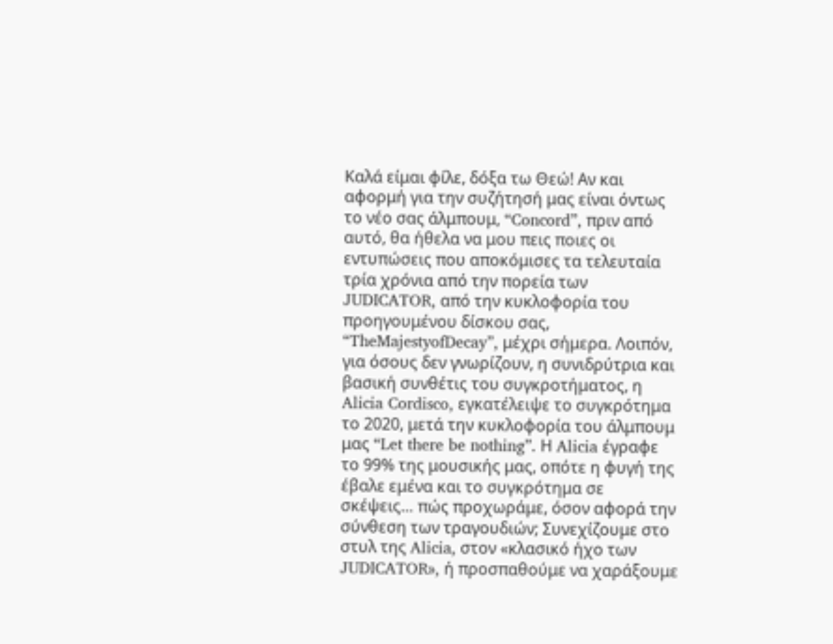Καλά είμαι φίλε, δόξα τω Θεώ! Αν και αφορμή για την συζήτησή μας είναι όντως το νέο σας άλμπουμ, “Concord”, πριν από αυτό, θα ήθελα να μου πεις ποιες οι εντυπώσεις που αποκόμισες τα τελευταία τρία χρόνια από την πορεία των JUDICATOR, από την κυκλοφορία του προηγουμένου δίσκου σας, “TheMajestyofDecay”, μέχρι σήμερα. Λοιπόν, για όσους δεν γνωρίζουν, η συνιδρύτρια και βασική συνθέτις του συγκροτήματος, η Alicia Cordisco, εγκατέλειψε το συγκρότημα το 2020, μετά την κυκλοφορία του άλμπουμ μας “Let there be nothing”. Η Alicia έγραφε το 99% της μουσικής μας, οπότε η φυγή της έβαλε εμένα και το συγκρότημα σε σκέψεις… πώς προχωράμε, όσον αφορά την σύνθεση των τραγουδιών; Συνεχίζουμε στο στυλ της Alicia, στον «κλασικό ήχο των JUDICATOR», ή προσπαθούμε να χαράξουμε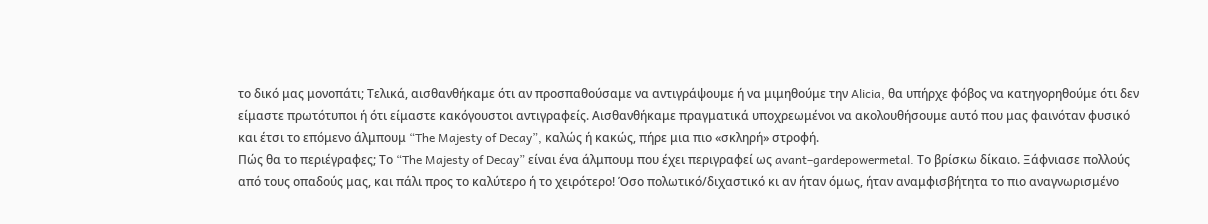το δικό μας μονοπάτι; Τελικά, αισθανθήκαμε ότι αν προσπαθούσαμε να αντιγράψουμε ή να μιμηθούμε την Alicia, θα υπήρχε φόβος να κατηγορηθούμε ότι δεν είμαστε πρωτότυποι ή ότι είμαστε κακόγουστοι αντιγραφείς. Αισθανθήκαμε πραγματικά υποχρεωμένοι να ακολουθήσουμε αυτό που μας φαινόταν φυσικό και έτσι το επόμενο άλμπουμ “The Majesty of Decay”, καλώς ή κακώς, πήρε μια πιο «σκληρή» στροφή.
Πώς θα το περιέγραφες; Το “The Majesty of Decay” είναι ένα άλμπουμ που έχει περιγραφεί ως avant–gardepowermetal. Το βρίσκω δίκαιο. Ξάφνιασε πολλούς από τους οπαδούς μας, και πάλι προς το καλύτερο ή το χειρότερο! Όσο πολωτικό/διχαστικό κι αν ήταν όμως, ήταν αναμφισβήτητα το πιο αναγνωρισμένο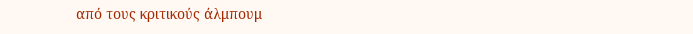από τους κριτικούς άλμπουμ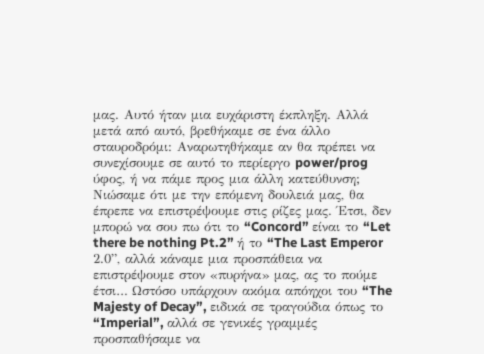μας. Αυτό ήταν μια ευχάριστη έκπληξη. Αλλά μετά από αυτό, βρεθήκαμε σε ένα άλλο σταυροδρόμι: Αναρωτηθήκαμε αν θα πρέπει να συνεχίσουμε σε αυτό το περίεργο power/prog ύφος, ή να πάμε προς μια άλλη κατεύθυνση; Νιώσαμε ότι με την επόμενη δουλειά μας, θα έπρεπε να επιστρέψουμε στις ρίζες μας. Έτσι, δεν μπορώ να σου πω ότι το “Concord” είναι το “Let there be nothing Pt.2” ή το “The Last Emperor 2.0”, αλλά κάναμε μια προσπάθεια να επιστρέψουμε στον «πυρήνα» μας, ας το πούμε έτσι… Ωστόσο υπάρχουν ακόμα απόηχοι του “The Majesty of Decay”, ειδικά σε τραγούδια όπως το “Imperial”, αλλά σε γενικές γραμμές προσπαθήσαμε να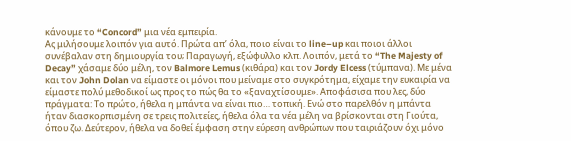κάνουμε το “Concord” μια νέα εμπειρία.
Ας μιλήσουμε λοιπόν για αυτό. Πρώτα απ’ όλα, ποιο είναι το line–up και ποιοι άλλοι συνέβαλαν στη δημιουργία του; Παραγωγή, εξώφυλλο κλπ. Λοιπόν, μετά το “The Majesty of Decay” χάσαμε δύο μέλη, τον Balmore Lemus (κιθάρα) και τον Jordy Elcess (τύμπανα). Με μένα και τον John Dolan να είμαστε οι μόνοι που μείναμε στο συγκρότημα, είχαμε την ευκαιρία να είμαστε πολύ μεθοδικοί ως προς το πώς θα το «ξαναχτίσουμε». Αποφάσισα που λες, δύο πράγματα: Το πρώτο, ήθελα η μπάντα να είναι πιο… τοπική. Ενώ στο παρελθόν η μπάντα ήταν διασκορπισμένη σε τρεις πολιτείες, ήθελα όλα τα νέα μέλη να βρίσκονται στη Γιούτα, όπου ζω. Δεύτερον, ήθελα να δοθεί έμφαση στην εύρεση ανθρώπων που ταιριάζουν όχι μόνο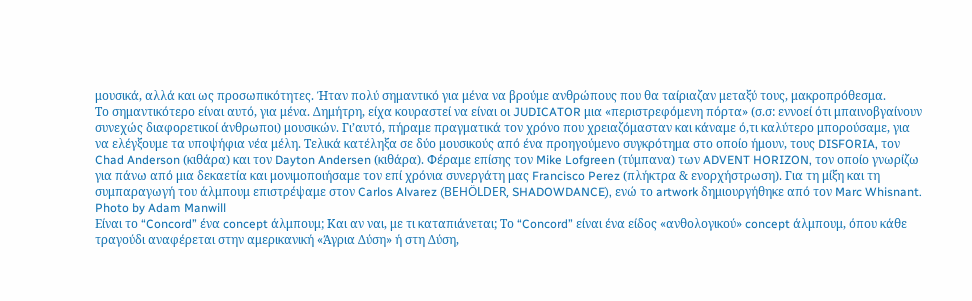μουσικά, αλλά και ως προσωπικότητες. Ήταν πολύ σημαντικό για μένα να βρούμε ανθρώπους που θα ταίριαζαν μεταξύ τους, μακροπρόθεσμα.
Το σημαντικότερο είναι αυτό, για μένα. Δημήτρη, είχα κουραστεί να είναι οι JUDICATOR μια «περιστρεφόμενη πόρτα» (σ.σ: εννοεί ότι μπαινοβγαίνουν συνεχώς διαφορετικοί άνθρωποι) μουσικών. Γι’αυτό, πήραμε πραγματικά τον χρόνο που χρειαζόμασταν και κάναμε ό,τι καλύτερο μπορούσαμε, για να ελέγξουμε τα υποψήφια νέα μέλη. Τελικά κατέληξα σε δύο μουσικούς από ένα προηγούμενο συγκρότημα στο οποίο ήμουν, τους DISFORIA, τον Chad Anderson (κιθάρα) και τον Dayton Andersen (κιθάρα). Φέραμε επίσης τον Mike Lofgreen (τύμπανα) των ADVENT HORIZON, τον οποίο γνωρίζω για πάνω από μια δεκαετία και μονιμοποιήσαμε τον επί χρόνια συνεργάτη μας Francisco Perez (πλήκτρα & ενορχήστρωση). Για τη μίξη και τη συμπαραγωγή του άλμπουμ επιστρέψαμε στον Carlos Alvarez (BEHÖLDER, SHADOWDANCE), ενώ το artwork δημιουργήθηκε από τον Marc Whisnant.
Photo by Adam Manwill
Είναι το “Concord” ένα concept άλμπουμ; Και αν ναι, με τι καταπιάνεται; Το “Concord” είναι ένα είδος «ανθολογικού» concept άλμπουμ, όπου κάθε τραγούδι αναφέρεται στην αμερικανική «Άγρια Δύση» ή στη Δύση,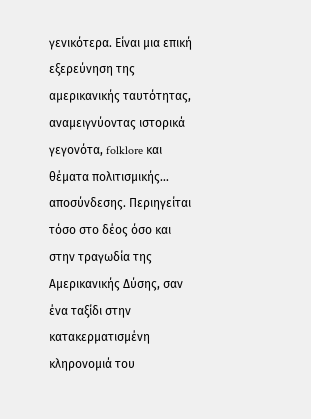γενικότερα. Είναι μια επική εξερεύνηση της αμερικανικής ταυτότητας, αναμειγνύοντας ιστορικά γεγονότα, folklore και θέματα πολιτισμικής… αποσύνδεσης. Περιηγείται τόσο στο δέος όσο και στην τραγωδία της Αμερικανικής Δύσης, σαν ένα ταξίδι στην κατακερματισμένη κληρονομιά του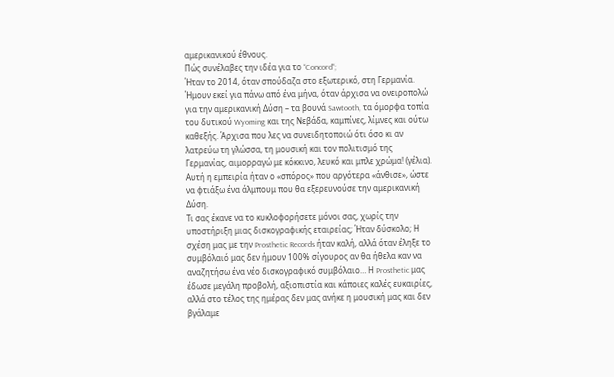αμερικανικού έθνους.
Πώς συνέλαβες την ιδέα για το “Concord“;
Ήταν το 2014, όταν σπούδαζα στο εξωτερικό, στη Γερμανία. Ήμουν εκεί για πάνω από ένα μήνα, όταν άρχισα να ονειροπολώ για την αμερικανική Δύση – τα βουνά Sawtooth, τα όμορφα τοπία του δυτικού Wyoming και της Νεβάδα, καμπίνες, λίμνες και ούτω καθεξής. Άρχισα που λες να συνειδητοποιώ ότι όσο κι αν λατρεύω τη γλώσσα, τη μουσική και τον πολιτισμό της Γερμανίας, αιμορραγώ με κόκκινο, λευκό και μπλε χρώμα! (γέλια). Αυτή η εμπειρία ήταν ο «σπόρος» που αργότερα «άνθισε», ώστε να φτιάξω ένα άλμπουμ που θα εξερευνούσε την αμερικανική Δύση.
Τι σας έκανε να το κυκλοφορήσετε μόνοι σας, χωρίς την υποστήριξη μιας δισκογραφικής εταιρείας; Ήταν δύσκολο; Η σχέση μας με την Prosthetic Records ήταν καλή, αλλά όταν έληξε το συμβόλαιό μας δεν ήμουν 100% σίγουρος αν θα ήθελα καν να αναζητήσω ένα νέο δισκογραφικό συμβόλαιο… Η Prosthetic μας έδωσε μεγάλη προβολή, αξιοπιστία και κάποιες καλές ευκαιρίες, αλλά στο τέλος της ημέρας δεν μας ανήκε η μουσική μας και δεν βγάλαμε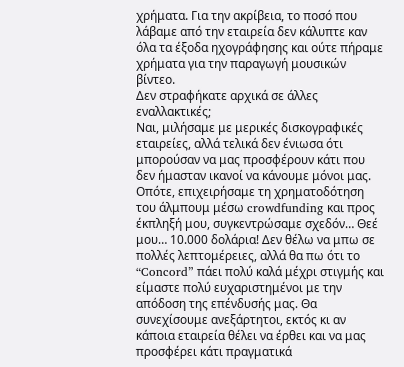χρήματα. Για την ακρίβεια, το ποσό που λάβαμε από την εταιρεία δεν κάλυπτε καν όλα τα έξοδα ηχογράφησης και ούτε πήραμε χρήματα για την παραγωγή μουσικών βίντεο.
Δεν στραφήκατε αρχικά σε άλλες εναλλακτικές;
Ναι, μιλήσαμε με μερικές δισκογραφικές εταιρείες, αλλά τελικά δεν ένιωσα ότι μπορούσαν να μας προσφέρουν κάτι που δεν ήμασταν ικανοί να κάνουμε μόνοι μας. Οπότε, επιχειρήσαμε τη χρηματοδότηση του άλμπουμ μέσω crowdfunding και προς έκπληξή μου, συγκεντρώσαμε σχεδόν… Θεέ μου… 10.000 δολάρια! Δεν θέλω να μπω σε πολλές λεπτομέρειες, αλλά θα πω ότι το “Concord” πάει πολύ καλά μέχρι στιγμής και είμαστε πολύ ευχαριστημένοι με την απόδοση της επένδυσής μας. Θα συνεχίσουμε ανεξάρτητοι, εκτός κι αν κάποια εταιρεία θέλει να έρθει και να μας προσφέρει κάτι πραγματικά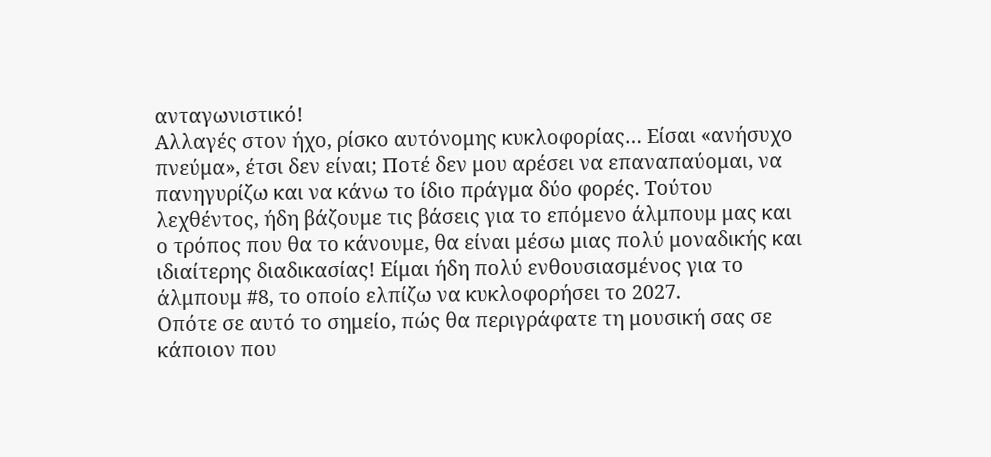ανταγωνιστικό!
Αλλαγές στον ήχο, ρίσκο αυτόνομης κυκλοφορίας… Είσαι «ανήσυχο πνεύμα», έτσι δεν είναι; Ποτέ δεν μου αρέσει να επαναπαύομαι, να πανηγυρίζω και να κάνω το ίδιο πράγμα δύο φορές. Τούτου λεχθέντος, ήδη βάζουμε τις βάσεις για το επόμενο άλμπουμ μας και ο τρόπος που θα το κάνουμε, θα είναι μέσω μιας πολύ μοναδικής και ιδιαίτερης διαδικασίας! Είμαι ήδη πολύ ενθουσιασμένος για το άλμπουμ #8, το οποίο ελπίζω να κυκλοφορήσει το 2027.
Οπότε σε αυτό το σημείο, πώς θα περιγράφατε τη μουσική σας σε κάποιον που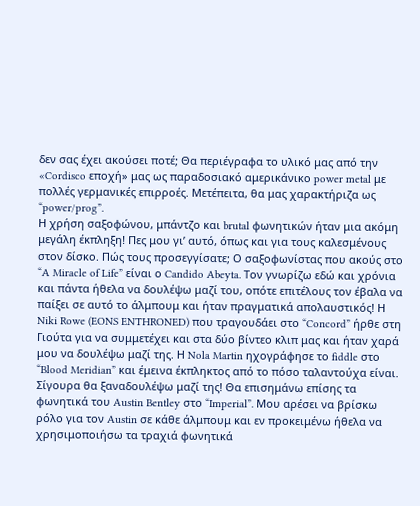δεν σας έχει ακούσει ποτέ; Θα περιέγραφα το υλικό μας από την «Cordisco εποχή» μας ως παραδοσιακό αμερικάνικο power metal με πολλές γερμανικές επιρροές. Μετέπειτα, θα μας χαρακτήριζα ως “power/prog”.
Η χρήση σαξοφώνου, μπάντζο και brutal φωνητικών ήταν μια ακόμη μεγάλη έκπληξη! Πες μου γι’ αυτό, όπως και για τους καλεσμένους στον δίσκο. Πώς τους προσεγγίσατε; Ο σαξοφωνίστας που ακούς στο “A Miracle of Life” είναι ο Candido Abeyta. Τον γνωρίζω εδώ και χρόνια και πάντα ήθελα να δουλέψω μαζί του, οπότε επιτέλους τον έβαλα να παίξει σε αυτό το άλμπουμ και ήταν πραγματικά απολαυστικός! Η Niki Rowe (EONS ENTHRONED) που τραγουδάει στο “Concord” ήρθε στη Γιούτα για να συμμετέχει και στα δύο βίντεο κλιπ μας και ήταν χαρά μου να δουλέψω μαζί της. Η Nola Martin ηχογράφησε το fiddle στο “Blood Meridian” και έμεινα έκπληκτος από το πόσο ταλαντούχα είναι. Σίγουρα θα ξαναδουλέψω μαζί της! Θα επισημάνω επίσης τα φωνητικά του Austin Bentley στο “Imperial”. Μου αρέσει να βρίσκω ρόλο για τον Austin σε κάθε άλμπουμ και εν προκειμένω ήθελα να χρησιμοποιήσω τα τραχιά φωνητικά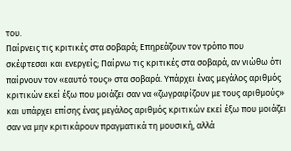του.
Παίρνεις τις κριτικές στα σοβαρά; Επηρεάζουν τον τρόπο που σκέφτεσαι και ενεργείς; Παίρνω τις κριτικές στα σοβαρά, αν νιώθω ότι παίρνουν τον «εαυτό τους» στα σοβαρά. Υπάρχει ένας μεγάλος αριθμός κριτικών εκεί έξω που μοιάζει σαν να «ζωγραφίζουν με τους αριθμούς» και υπάρχει επίσης ένας μεγάλος αριθμός κριτικών εκεί έξω που μοιάζει σαν να μην κριτικάρουν πραγματικά τη μουσική, αλλά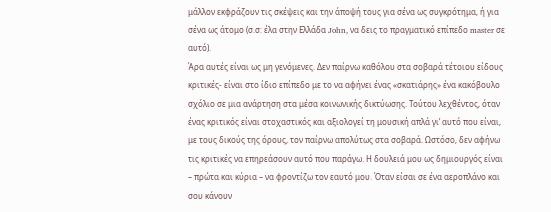μάλλον εκφράζουν τις σκέψεις και την άποψή τους για σένα ως συγκρότημα, ή για σένα ως άτομο (σ.σ: έλα στην Ελλάδα John, να δεις το πραγματικό επίπεδο master σε αυτό).
Άρα αυτές είναι ως μη γενόμενες. Δεν παίρνω καθόλου στα σοβαρά τέτοιου είδους κριτικές- είναι στο ίδιο επίπεδο με το να αφήνει ένας «σκατιάρης» ένα κακόβουλο σχόλιο σε μια ανάρτηση στα μέσα κοινωνικής δικτύωσης. Τούτου λεχθέντος, όταν ένας κριτικός είναι στοχαστικός και αξιολογεί τη μουσική απλά γι’ αυτό που είναι, με τους δικούς της όρους, τον παίρνω απολύτως στα σοβαρά. Ωστόσο, δεν αφήνω τις κριτικές να επηρεάσουν αυτό που παράγω. Η δουλειά μου ως δημιουργός είναι – πρώτα και κύρια – να φροντίζω τον εαυτό μου. Όταν είσαι σε ένα αεροπλάνο και σου κάνουν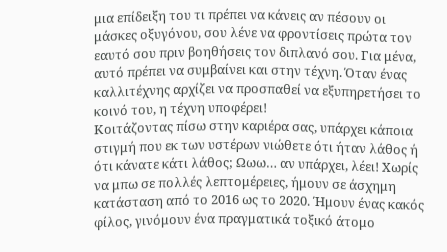μια επίδειξη του τι πρέπει να κάνεις αν πέσουν οι μάσκες οξυγόνου, σου λένε να φροντίσεις πρώτα τον εαυτό σου πριν βοηθήσεις τον διπλανό σου. Για μένα, αυτό πρέπει να συμβαίνει και στην τέχνη. Όταν ένας καλλιτέχνης αρχίζει να προσπαθεί να εξυπηρετήσει το κοινό του, η τέχνη υποφέρει!
Κοιτάζοντας πίσω στην καριέρα σας, υπάρχει κάποια στιγμή που εκ των υστέρων νιώθετε ότι ήταν λάθος ή ότι κάνατε κάτι λάθος; Ωωω… αν υπάρχει, λέει! Χωρίς να μπω σε πολλές λεπτομέρειες, ήμουν σε άσχημη κατάσταση από το 2016 ως το 2020. Ήμουν ένας κακός φίλος, γινόμουν ένα πραγματικά τοξικό άτομο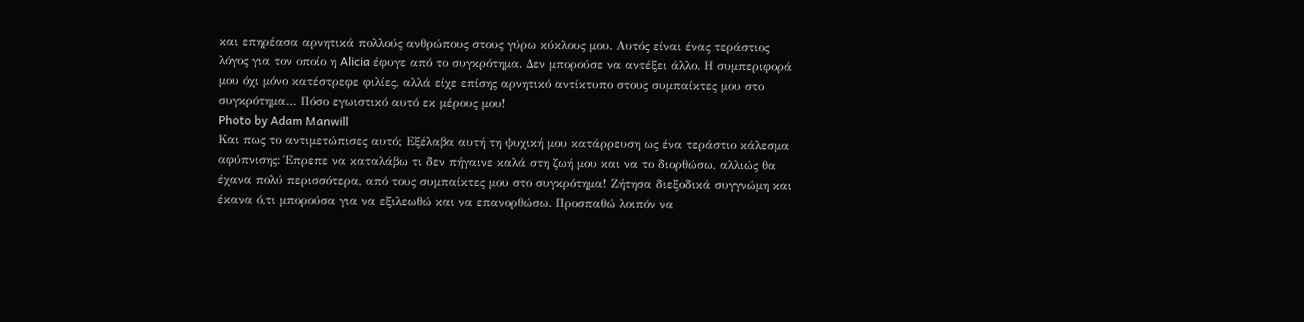και επηρέασα αρνητικά πολλούς ανθρώπους στους γύρω κύκλους μου. Αυτός είναι ένας τεράστιος λόγος για τον οποίο η Alicia έφυγε από το συγκρότημα. Δεν μπορούσε να αντέξει άλλο. Η συμπεριφορά μου όχι μόνο κατέστρεφε φιλίες, αλλά είχε επίσης αρνητικό αντίκτυπο στους συμπαίκτες μου στο συγκρότημα… Πόσο εγωιστικό αυτό εκ μέρους μου!
Photo by Adam Manwill
Και πως το αντιμετώπισες αυτό; Εξέλαβα αυτή τη ψυχική μου κατάρρευση ως ένα τεράστιο κάλεσμα αφύπνισης: Έπρεπε να καταλάβω τι δεν πήγαινε καλά στη ζωή μου και να το διορθώσω, αλλιώς θα έχανα πολύ περισσότερα, από τους συμπαίκτες μου στο συγκρότημα! Ζήτησα διεξοδικά συγγνώμη και έκανα ό,τι μπορούσα για να εξιλεωθώ και να επανορθώσω. Προσπαθώ λοιπόν να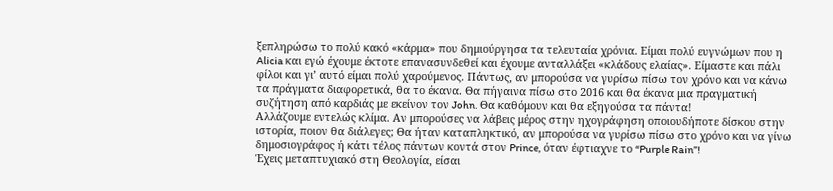ξεπληρώσω το πολύ κακό «κάρμα» που δημιούργησα τα τελευταία χρόνια. Είμαι πολύ ευγνώμων που η Alicia και εγώ έχουμε έκτοτε επανασυνδεθεί και έχουμε ανταλλάξει «κλάδους ελαίας». Είμαστε και πάλι φίλοι και γι’ αυτό είμαι πολύ χαρούμενος. Πάντως, αν μπορούσα να γυρίσω πίσω τον χρόνο και να κάνω τα πράγματα διαφορετικά, θα το έκανα. Θα πήγαινα πίσω στο 2016 και θα έκανα μια πραγματική συζήτηση από καρδιάς με εκείνον τον John. Θα καθόμουν και θα εξηγούσα τα πάντα!
Αλλάζουμε εντελώς κλίμα. Αν μπορούσες να λάβεις μέρος στην ηχογράφηση οποιουδήποτε δίσκου στην ιστορία, ποιον θα διάλεγες; Θα ήταν καταπληκτικό, αν μπορούσα να γυρίσω πίσω στο χρόνο και να γίνω δημοσιογράφος ή κάτι τέλος πάντων κοντά στον Prince, όταν έφτιαχνε το “Purple Rain”!
Έχεις μεταπτυχιακό στη Θεολογία, είσαι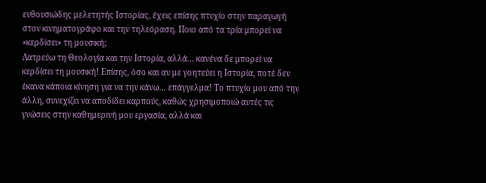ενθουσιώδης μελετητής Ιστορίας, έχεις επίσης πτυχίο στην παραγωγή στον κινηματογράφο και την τηλεόραση. Ποιο από τα τρία μπορεί να «κερδίσει» τη μουσική;
Λατρεύω τη Θεολογία και την Ιστορία, αλλά… κανένα δε μπορεί να κερδίσει τη μουσική! Επίσης, όσο και αν με γοητεύει η Ιστορία, ποτέ δεν έκανα κάποια κίνηση για να την κάνω… επάγγελμα! Το πτυχίο μου από την άλλη, συνεχίζει να αποδίδει καρπούς, καθώς χρησιμοποιώ αυτές τις γνώσεις στην καθημερινή μου εργασία, αλλά και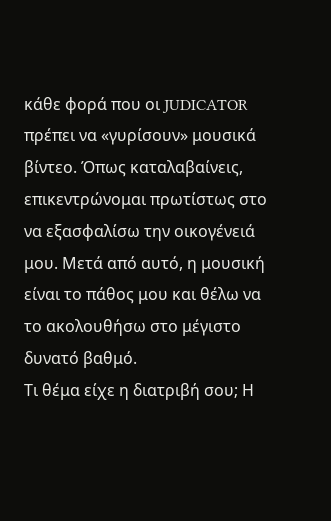κάθε φορά που οι JUDICATOR πρέπει να «γυρίσουν» μουσικά βίντεο. Όπως καταλαβαίνεις, επικεντρώνομαι πρωτίστως στο να εξασφαλίσω την οικογένειά μου. Μετά από αυτό, η μουσική είναι το πάθος μου και θέλω να το ακολουθήσω στο μέγιστο δυνατό βαθμό.
Τι θέμα είχε η διατριβή σου; Η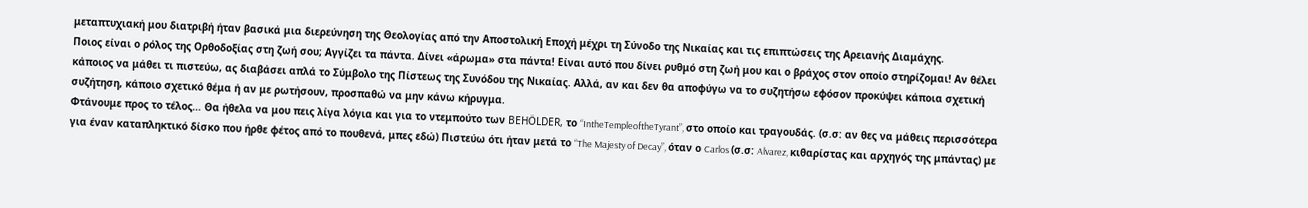μεταπτυχιακή μου διατριβή ήταν βασικά μια διερεύνηση της Θεολογίας από την Αποστολική Εποχή μέχρι τη Σύνοδο της Νικαίας και τις επιπτώσεις της Αρειανής Διαμάχης.
Ποιος είναι ο ρόλος της Ορθοδοξίας στη ζωή σου; Αγγίζει τα πάντα. Δίνει «άρωμα» στα πάντα! Είναι αυτό που δίνει ρυθμό στη ζωή μου και ο βράχος στον οποίο στηρίζομαι! Αν θέλει κάποιος να μάθει τι πιστεύω, ας διαβάσει απλά το Σύμβολο της Πίστεως της Συνόδου της Νικαίας. Αλλά, αν και δεν θα αποφύγω να το συζητήσω εφόσον προκύψει κάποια σχετική συζήτηση, κάποιο σχετικό θέμα ή αν με ρωτήσουν, προσπαθώ να μην κάνω κήρυγμα.
Φτάνουμε προς το τέλος… Θα ήθελα να μου πεις λίγα λόγια και για το ντεμπούτο των BEHÖLDER, το “IntheTempleoftheTyrant”, στο οποίο και τραγουδάς. (σ.σ: αν θες να μάθεις περισσότερα για έναν καταπληκτικό δίσκο που ήρθε φέτος από το πουθενά, μπες εδώ) Πιστεύω ότι ήταν μετά το “The Majesty of Decay”, όταν ο Carlos (σ.σ: Alvarez, κιθαρίστας και αρχηγός της μπάντας) με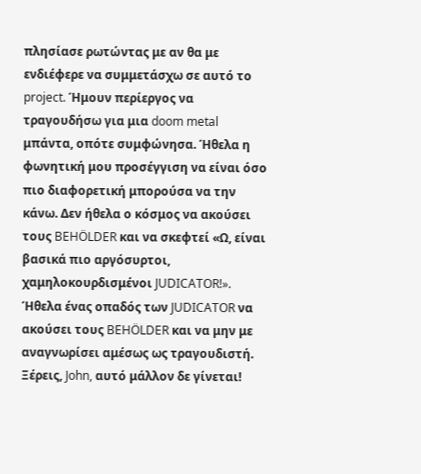πλησίασε ρωτώντας με αν θα με ενδιέφερε να συμμετάσχω σε αυτό το project. Ήμουν περίεργος να τραγουδήσω για μια doom metal μπάντα, οπότε συμφώνησα. Ήθελα η φωνητική μου προσέγγιση να είναι όσο πιο διαφορετική μπορούσα να την κάνω. Δεν ήθελα ο κόσμος να ακούσει τους BEHÖLDER και να σκεφτεί «Ω, είναι βασικά πιο αργόσυρτοι, χαμηλοκουρδισμένοι JUDICATOR!». Ήθελα ένας οπαδός των JUDICATOR να ακούσει τους BEHÖLDER και να μην με αναγνωρίσει αμέσως ως τραγουδιστή.
Ξέρεις, John, αυτό μάλλον δε γίνεται!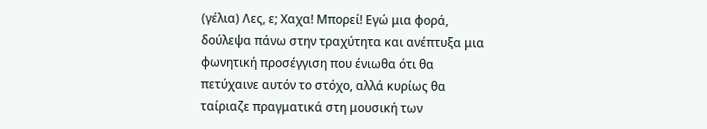(γέλια) Λες, ε; Χαχα! Μπορεί! Εγώ μια φορά, δούλεψα πάνω στην τραχύτητα και ανέπτυξα μια φωνητική προσέγγιση που ένιωθα ότι θα πετύχαινε αυτόν το στόχο, αλλά κυρίως θα ταίριαζε πραγματικά στη μουσική των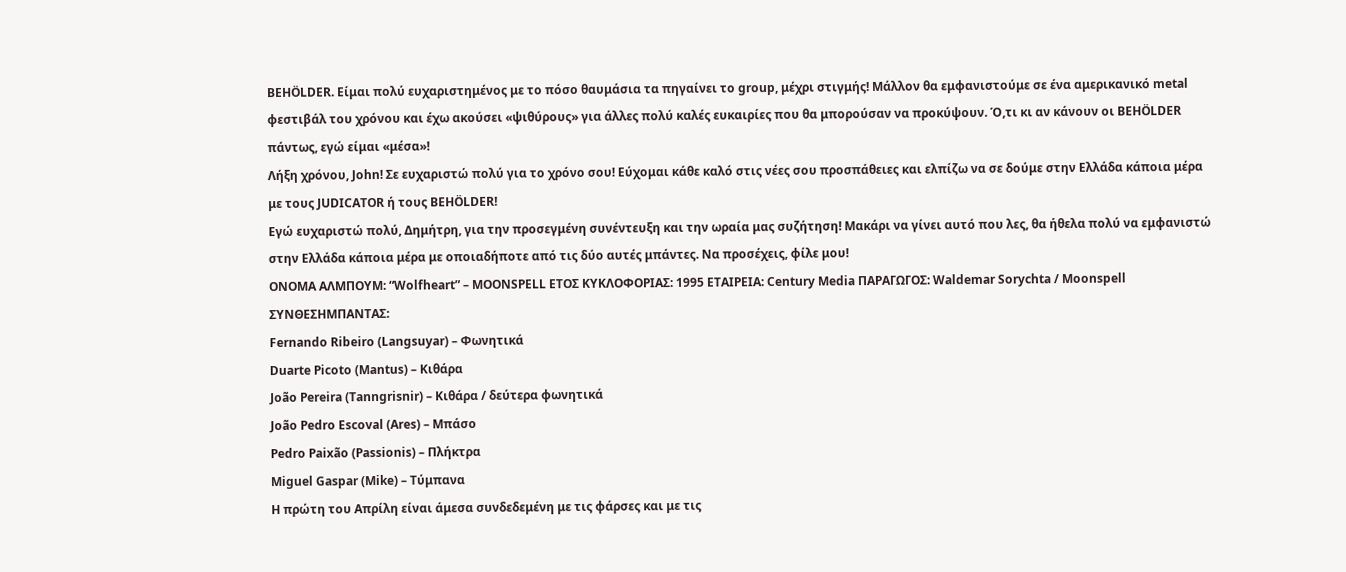BEHÖLDER. Είμαι πολύ ευχαριστημένος με το πόσο θαυμάσια τα πηγαίνει το group, μέχρι στιγμής! Μάλλον θα εμφανιστούμε σε ένα αμερικανικό metal φεστιβάλ του χρόνου και έχω ακούσει «ψιθύρους» για άλλες πολύ καλές ευκαιρίες που θα μπορούσαν να προκύψουν. Ό,τι κι αν κάνουν οι BEHÖLDER πάντως, εγώ είμαι «μέσα»!
Λήξη χρόνου, John! Σε ευχαριστώ πολύ για το χρόνο σου! Εύχομαι κάθε καλό στις νέες σου προσπάθειες και ελπίζω να σε δούμε στην Ελλάδα κάποια μέρα με τους JUDICATOR ή τους BEHÖLDER!
Εγώ ευχαριστώ πολύ, Δημήτρη, για την προσεγμένη συνέντευξη και την ωραία μας συζήτηση! Μακάρι να γίνει αυτό που λες, θα ήθελα πολύ να εμφανιστώ στην Ελλάδα κάποια μέρα με οποιαδήποτε από τις δύο αυτές μπάντες. Να προσέχεις, φίλε μου!
ΟΝΟΜΑ ΑΛΜΠΟΥΜ: “Wolfheart” – MOONSPELL ΕΤΟΣ ΚΥΚΛΟΦΟΡΙΑΣ: 1995 ΕΤΑΙΡΕΙΑ: Century Media ΠΑΡΑΓΩΓΟΣ: Waldemar Sorychta / Moonspell ΣΥΝΘΕΣΗΜΠΑΝΤΑΣ:
Fernando Ribeiro (Langsuyar) – Φωνητικά
Duarte Picoto (Mantus) – Κιθάρα
João Pereira (Tanngrisnir) – Κιθάρα / δεύτερα φωνητικά
João Pedro Escoval (Ares) – Μπάσο
Pedro Paixão (Passionis) – Πλήκτρα
Miguel Gaspar (Mike) – Τύμπανα
Η πρώτη του Απρίλη είναι άμεσα συνδεδεμένη με τις φάρσες και με τις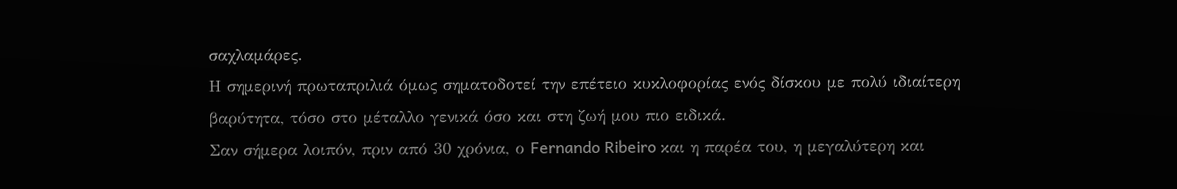σαχλαμάρες.
Η σημερινή πρωταπριλιά όμως σηματοδοτεί την επέτειο κυκλοφορίας ενός δίσκου με πολύ ιδιαίτερη βαρύτητα, τόσο στο μέταλλο γενικά όσο και στη ζωή μου πιο ειδικά.
Σαν σήμερα λοιπόν, πριν από 30 χρόνια, ο Fernando Ribeiro και η παρέα του, η μεγαλύτερη και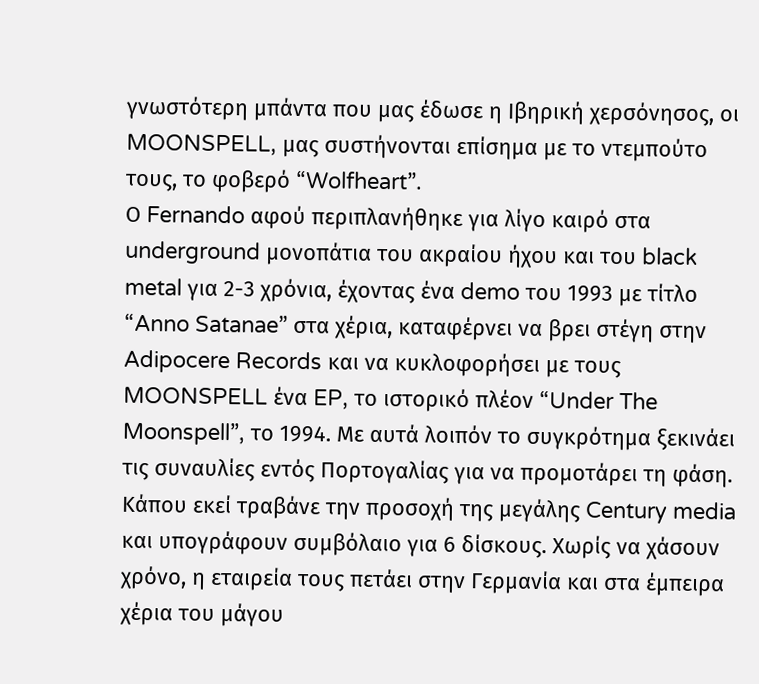γνωστότερη μπάντα που μας έδωσε η Ιβηρική χερσόνησος, οι MOONSPELL, μας συστήνονται επίσημα με το ντεμπούτο τους, το φοβερό “Wolfheart”.
Ο Fernando αφού περιπλανήθηκε για λίγο καιρό στα underground μονοπάτια του ακραίου ήχου και του black metal για 2-3 χρόνια, έχοντας ένα demo του 1993 με τίτλο “Anno Satanae” στα χέρια, καταφέρνει να βρει στέγη στην Adipocere Records και να κυκλοφορήσει με τους MOONSPELL ένα EP, το ιστορικό πλέον “Under The Moonspell”, το 1994. Με αυτά λοιπόν το συγκρότημα ξεκινάει τις συναυλίες εντός Πορτογαλίας για να προμοτάρει τη φάση. Κάπου εκεί τραβάνε την προσοχή της μεγάλης Century media και υπογράφουν συμβόλαιο για 6 δίσκους. Χωρίς να χάσουν χρόνο, η εταιρεία τους πετάει στην Γερμανία και στα έμπειρα χέρια του μάγου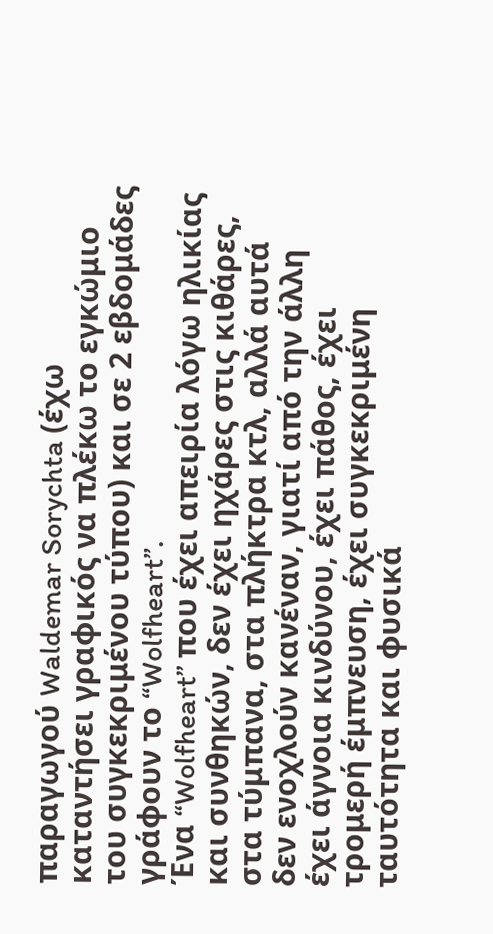παραγωγού Waldemar Sorychta (έχω καταντήσει γραφικός να πλέκω το εγκώμιο του συγκεκριμένου τύπου) και σε 2 εβδομάδες γράφουν το “Wolfheart”.
Ένα “Wolfheart” που έχει απειρία λόγω ηλικίας και συνθηκών, δεν έχει ηχάρες στις κιθάρες, στα τύμπανα, στα πλήκτρα κτλ, αλλά αυτά δεν ενοχλούν κανέναν, γιατί από την άλλη έχει άγνοια κινδύνου, έχει πάθος, έχει τρομερή έμπνευση, έχει συγκεκριμένη ταυτότητα και φυσικά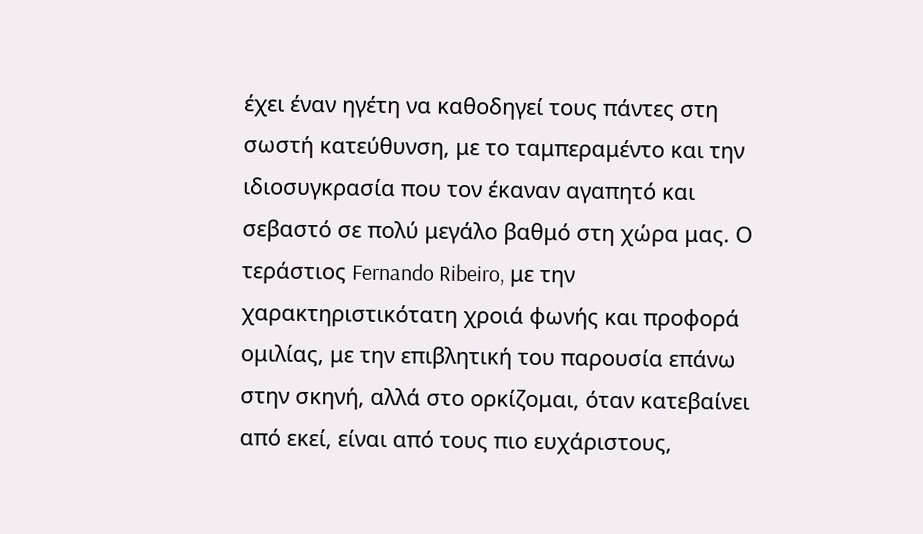έχει έναν ηγέτη να καθοδηγεί τους πάντες στη σωστή κατεύθυνση, με το ταμπεραμέντο και την ιδιοσυγκρασία που τον έκαναν αγαπητό και σεβαστό σε πολύ μεγάλο βαθμό στη χώρα μας. Ο τεράστιος Fernando Ribeiro, με την χαρακτηριστικότατη χροιά φωνής και προφορά ομιλίας, με την επιβλητική του παρουσία επάνω στην σκηνή, αλλά στο ορκίζομαι, όταν κατεβαίνει από εκεί, είναι από τους πιο ευχάριστους,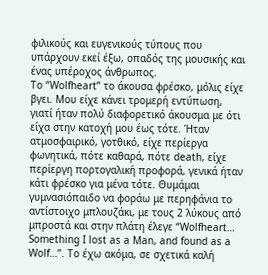φιλικούς και ευγενικούς τύπους που υπάρχουν εκεί έξω, οπαδός της μουσικής και ένας υπέροχος άνθρωπος.
Το “Wolfheart” το άκουσα φρέσκο, μόλις είχε βγει. Μου είχε κάνει τρομερή εντύπωση, γιατί ήταν πολύ διαφορετικό άκουσμα με ότι είχα στην κατοχή μου έως τότε. Ήταν ατμοσφαιρικό, γοτθικό, είχε περίεργα φωνητικά, πότε καθαρά, πότε death, είχε περίεργη πορτογαλική προφορά, γενικά ήταν κάτι φρέσκο για μένα τότε. Θυμάμαι γυμνασιόπαιδο να φοράω με περηφάνια το αντίστοιχο μπλουζάκι, με τους 2 λύκους από μπροστά και στην πλάτη έλεγε “Wolfheart… Something I lost as a Man, and found as a Wolf…”. Το έχω ακόμα, σε σχετικά καλή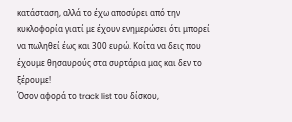κατάσταση, αλλά το έχω αποσύρει από την κυκλοφορία γιατί με έχουν ενημερώσει ότι μπορεί να πωληθεί έως και 300 ευρώ. Κοίτα να δεις που έχουμε θησαυρούς στα συρτάρια μας και δεν το ξέρουμε!
Όσον αφορά το track list του δίσκου,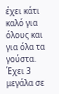έχει κάτι καλό για όλους και για όλα τα γούστα. Έχει 3 μεγάλα σε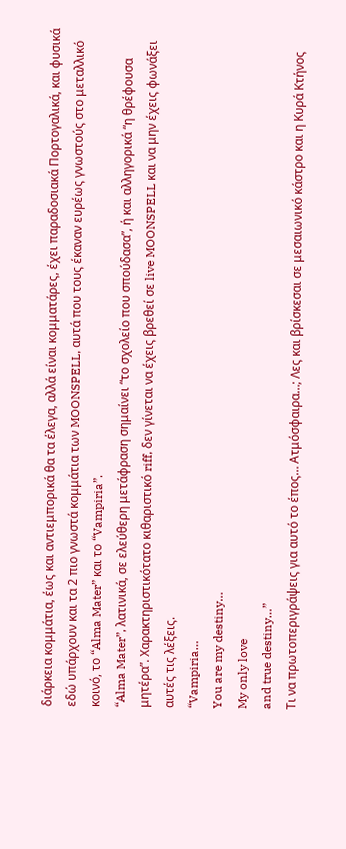διάρκεια κομμάτια, έως και αντιεμπορικά θα τα έλεγα, αλλά είναι κομματάρες, έχει παραδοσιακά Πορτογαλικά, και φυσικά εδώ υπάρχουν και τα 2 πιο γνωστά κομμάτια των MOONSPELL, αυτά που τους έκαναν ευρέως γνωστούς στο μεταλλικό κοινό, το “Alma Mater” και το “Vampiria”.
“Alma Mater”, λατινικά, σε ελεύθερη μετάφραση σημαίνει “το σχολείο που σπούδασα”, ή και αλληγορικά “η θρέφουσα μητέρα”. Χαρακτηριστικότατο κιθαριστικό riff, δεν γίνεται να έχεις βρεθεί σε live MOONSPELL και να μην έχεις φωνάξει αυτές τις λέξεις.
“Vampiria…
You are my destiny…
My only love
and true destiny…”
Τι να πρωτοπεριγράψεις για αυτό το έπος… Ατμόσφαιρα…; Λες και βρίσκεσαι σε μεσαιωνικό κάστρο και η Κυρά Κτήνος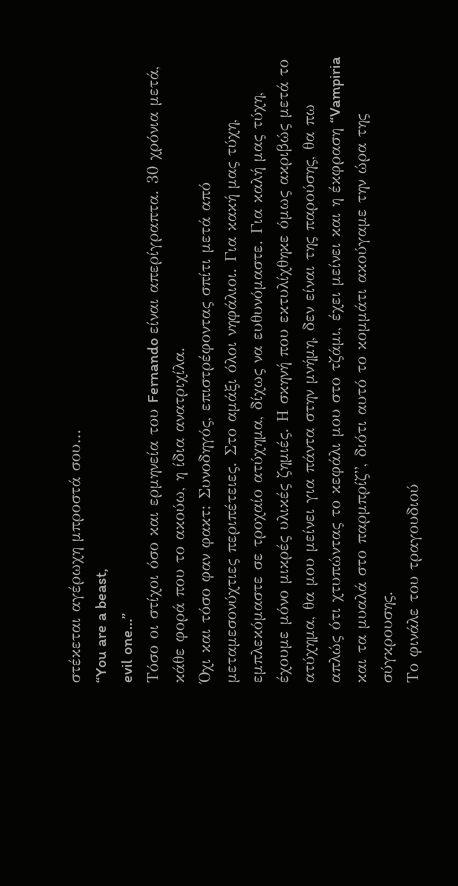στέκεται αγέρωχη μπροστά σου…
“You are a beast,
evil one…”
Τόσο οι στίχοι όσο και ερμηνεία του Fernando είναι απερίγραπτα. 30 χρόνια μετά, κάθε φορά που το ακούω, η ίδια ανατριχίλα.
Όχι και τόσο φαν φακτ: Συνοδηγός, επιστρέφοντας σπίτι μετά από μεταμεσονύχτιες περιπέτειες. Στο αμάξι όλοι νηφάλιοι. Για κακή μας τύχη, εμπλεκόμαστε σε τροχαίο ατύχημα, δίχως να ευθυνόμαστε. Για καλή μας τύχη, έχουμε μόνο μικρές υλικές ζημιές. Η σκηνή που εκτυλίχθηκε όμως ακριβώς μετά το ατύχημα, θα μου μείνει για πάντα στην μνήμη, δεν είναι της παρούσης, θα πω απλώς ότι χτυπώντας το κεφάλι μου στο τζάμι, έχει μείνει και η έκφραση “Vampiria και τα μυαλά στο παρμπρίζ”, διότι αυτό το κομμάτι ακούγαμε την ώρα της σύγκρουσης.
Το φινάλε του τραγουδιού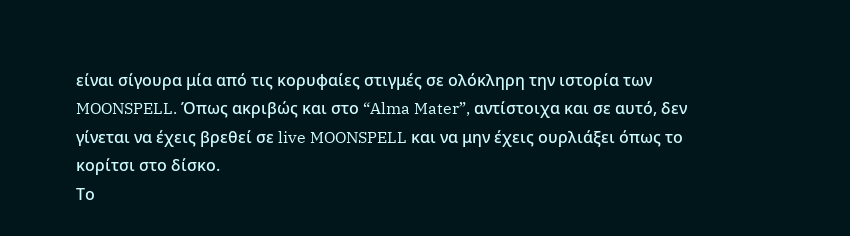είναι σίγουρα μία από τις κορυφαίες στιγμές σε ολόκληρη την ιστορία των MOONSPELL. Όπως ακριβώς και στο “Alma Mater”, αντίστοιχα και σε αυτό, δεν γίνεται να έχεις βρεθεί σε live MOONSPELL και να μην έχεις ουρλιάξει όπως το κορίτσι στο δίσκο.
Το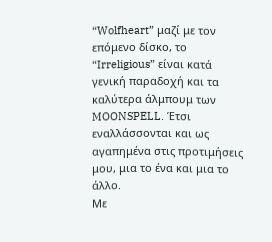“Wolfheart” μαζί με τον επόμενο δίσκο, το “Irreligious” είναι κατά γενική παραδοχή και τα καλύτερα άλμπουμ των MOONSPELL. Έτσι εναλλάσσονται και ως αγαπημένα στις προτιμήσεις μου, μια το ένα και μια το άλλο.
Με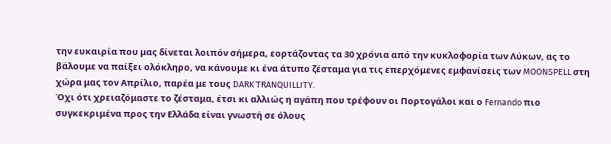την ευκαιρία που μας δίνεται λοιπόν σήμερα, εορτάζοντας τα 30 χρόνια από την κυκλοφορία των Λύκων, ας το βάλουμε να παίξει ολόκληρο, να κάνουμε κι ένα άτυπο ζέσταμα για τις επερχόμενες εμφανίσεις των MOONSPELL στη χώρα μας τον Απρίλιο, παρέα με τους DARK TRANQUILLITY.
Όχι ότι χρειαζόμαστε το ζέσταμα, έτσι κι αλλιώς η αγάπη που τρέφουν οι Πορτογάλοι και ο Fernando πιο συγκεκριμένα προς την Ελλάδα είναι γνωστή σε όλους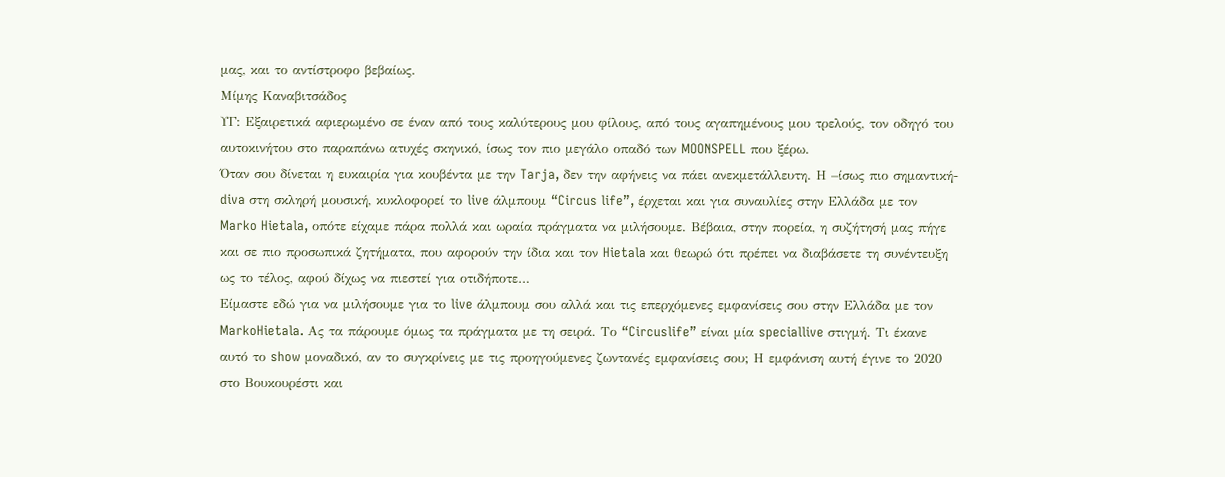μας, και το αντίστροφο βεβαίως.
Μίμης Καναβιτσάδος
ΥΓ: Εξαιρετικά αφιερωμένο σε έναν από τους καλύτερους μου φίλους, από τους αγαπημένους μου τρελούς, τον οδηγό του αυτοκινήτου στο παραπάνω ατυχές σκηνικό, ίσως τον πιο μεγάλο οπαδό των MOONSPELL που ξέρω.
Όταν σου δίνεται η ευκαιρία για κουβέντα με την Tarja, δεν την αφήνεις να πάει ανεκμετάλλευτη. Η –ίσως πιο σημαντική- diva στη σκληρή μουσική, κυκλοφορεί το live άλμπουμ “Circus life”, έρχεται και για συναυλίες στην Ελλάδα με τον Marko Hietala, οπότε είχαμε πάρα πολλά και ωραία πράγματα να μιλήσουμε. Βέβαια, στην πορεία, η συζήτησή μας πήγε και σε πιο προσωπικά ζητήματα, που αφορούν την ίδια και τον Hietala και θεωρώ ότι πρέπει να διαβάσετε τη συνέντευξη ως το τέλος, αφού δίχως να πιεστεί για οτιδήποτε…
Είμαστε εδώ για να μιλήσουμε για το live άλμπουμ σου αλλά και τις επερχόμενες εμφανίσεις σου στην Ελλάδα με τον MarkoHietala. Ας τα πάρουμε όμως τα πράγματα με τη σειρά. Το “Circuslife” είναι μία speciallive στιγμή. Τι έκανε αυτό το show μοναδικό, αν το συγκρίνεις με τις προηγούμενες ζωντανές εμφανίσεις σου; Η εμφάνιση αυτή έγινε το 2020 στο Βουκουρέστι και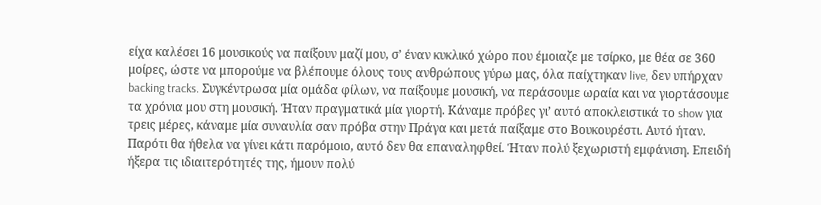είχα καλέσει 16 μουσικούς να παίξουν μαζί μου, σ’ έναν κυκλικό χώρο που έμοιαζε με τσίρκο, με θέα σε 360 μοίρες, ώστε να μπορούμε να βλέπουμε όλους τους ανθρώπους γύρω μας, όλα παίχτηκαν live, δεν υπήρχαν backing tracks. Συγκέντρωσα μία ομάδα φίλων, να παίξουμε μουσική, να περάσουμε ωραία και να γιορτάσουμε τα χρόνια μου στη μουσική. Ήταν πραγματικά μία γιορτή. Κάναμε πρόβες γι’ αυτό αποκλειστικά το show για τρεις μέρες, κάναμε μία συναυλία σαν πρόβα στην Πράγα και μετά παίξαμε στο Βουκουρέστι. Αυτό ήταν. Παρότι θα ήθελα να γίνει κάτι παρόμοιο, αυτό δεν θα επαναληφθεί. Ήταν πολύ ξεχωριστή εμφάνιση. Επειδή ήξερα τις ιδιαιτερότητές της, ήμουν πολύ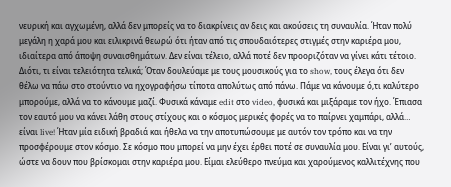νευρική και αγχωμένη, αλλά δεν μπορείς να το διακρίνεις αν δεις και ακούσεις τη συναυλία. Ήταν πολύ μεγάλη η χαρά μου και ειλικρινά θεωρώ ότι ήταν από τις σπουδαιότερες στιγμές στην καριέρα μου, ιδιαίτερα από άποψη συναισθημάτων. Δεν είναι τέλειο, αλλά ποτέ δεν προοριζόταν να γίνει κάτι τέτοιο. Διότι, τι είναι τελειότητα τελικά; Όταν δουλεύαμε με τους μουσικούς για το show, τους έλεγα ότι δεν θέλω να πάω στο στούντιο να ηχογραφήσω τίποτα απολύτως από πάνω. Πάμε να κάνουμε ό,τι καλύτερο μπορούμε, αλλά να το κάνουμε μαζί. Φυσικά κάναμε edit στο video, φυσικά και μιξάραμε τον ήχο. Έπιασα τον εαυτό μου να κάνει λάθη στους στίχους και ο κόσμος μερικές φορές να το παίρνει χαμπάρι, αλλά… είναι live! Ήταν μία ειδική βραδιά και ήθελα να την αποτυπώσουμε με αυτόν τον τρόπο και να την προσφέρουμε στον κόσμο. Σε κόσμο που μπορεί να μην έχει έρθει ποτέ σε συναυλία μου. Είναι γι’ αυτούς, ώστε να δουν που βρίσκομαι στην καριέρα μου. Είμαι ελεύθερο πνεύμα και χαρούμενος καλλιτέχνης που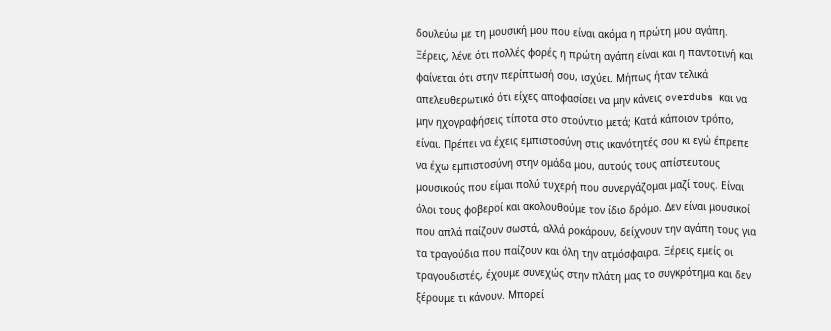δουλεύω με τη μουσική μου που είναι ακόμα η πρώτη μου αγάπη.
Ξέρεις, λένε ότι πολλές φορές η πρώτη αγάπη είναι και η παντοτινή και φαίνεται ότι στην περίπτωσή σου, ισχύει. Μήπως ήταν τελικά απελευθερωτικό ότι είχες αποφασίσει να μην κάνεις overdubs και να μην ηχογραφήσεις τίποτα στο στούντιο μετά; Κατά κάποιον τρόπο, είναι. Πρέπει να έχεις εμπιστοσύνη στις ικανότητές σου κι εγώ έπρεπε να έχω εμπιστοσύνη στην ομάδα μου, αυτούς τους απίστευτους μουσικούς που είμαι πολύ τυχερή που συνεργάζομαι μαζί τους. Είναι όλοι τους φοβεροί και ακολουθούμε τον ίδιο δρόμο. Δεν είναι μουσικοί που απλά παίζουν σωστά, αλλά ροκάρουν, δείχνουν την αγάπη τους για τα τραγούδια που παίζουν και όλη την ατμόσφαιρα. Ξέρεις εμείς οι τραγουδιστές, έχουμε συνεχώς στην πλάτη μας το συγκρότημα και δεν ξέρουμε τι κάνουν. Μπορεί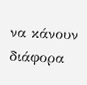να κάνουν διάφορα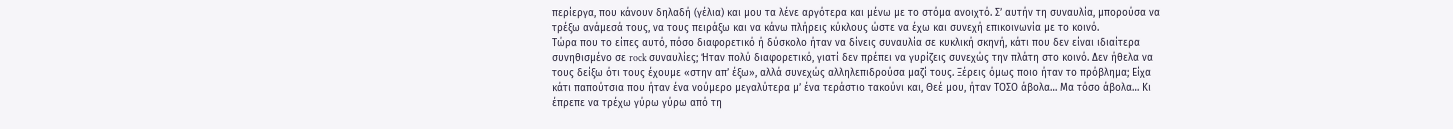περίεργα, που κάνουν δηλαδή (γέλια) και μου τα λένε αργότερα και μένω με το στόμα ανοιχτό. Σ’ αυτήν τη συναυλία, μπορούσα να τρέξω ανάμεσά τους, να τους πειράξω και να κάνω πλήρεις κύκλους ώστε να έχω και συνεχή επικοινωνία με το κοινό.
Τώρα που το είπες αυτό, πόσο διαφορετικό ή δύσκολο ήταν να δίνεις συναυλία σε κυκλική σκηνή, κάτι που δεν είναι ιδιαίτερα συνηθισμένο σε rock συναυλίες; Ήταν πολύ διαφορετικό, γιατί δεν πρέπει να γυρίζεις συνεχώς την πλάτη στο κοινό. Δεν ήθελα να τους δείξω ότι τους έχουμε «στην απ’ έξω», αλλά συνεχώς αλληλεπιδρούσα μαζί τους. Ξέρεις όμως ποιο ήταν το πρόβλημα; Είχα κάτι παπούτσια που ήταν ένα νούμερο μεγαλύτερα μ’ ένα τεράστιο τακούνι και, Θεέ μου, ήταν ΤΟΣΟ άβολα… Μα τόσο άβολα… Κι έπρεπε να τρέχω γύρω γύρω από τη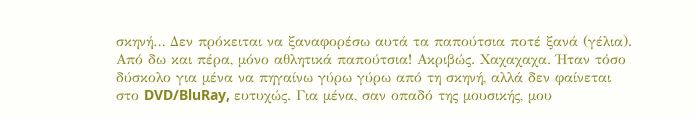σκηνή… Δεν πρόκειται να ξαναφορέσω αυτά τα παπούτσια ποτέ ξανά (γέλια).
Από δω και πέρα, μόνο αθλητικά παπούτσια! Ακριβώς. Χαχαχαχα. Ήταν τόσο δύσκολο για μένα να πηγαίνω γύρω γύρω από τη σκηνή, αλλά δεν φαίνεται στο DVD/BluRay, ευτυχώς. Για μένα, σαν οπαδό της μουσικής, μου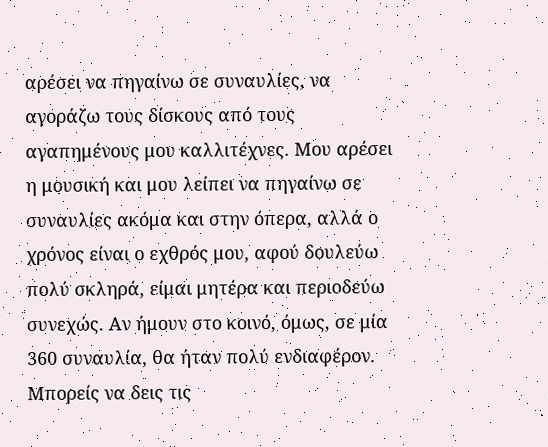αρέσει να πηγαίνω σε συναυλίες, να αγοράζω τους δίσκους από τους αγαπημένους μου καλλιτέχνες. Μου αρέσει η μουσική και μου λείπει να πηγαίνω σε συναυλίες ακόμα και στην όπερα, αλλά ο χρόνος είναι ο εχθρός μου, αφού δουλεύω πολύ σκληρά, είμαι μητέρα και περιοδεύω συνεχώς. Αν ήμουν στο κοινό, όμως, σε μία 360 συναυλία, θα ήταν πολύ ενδιαφέρον. Μπορείς να δεις τις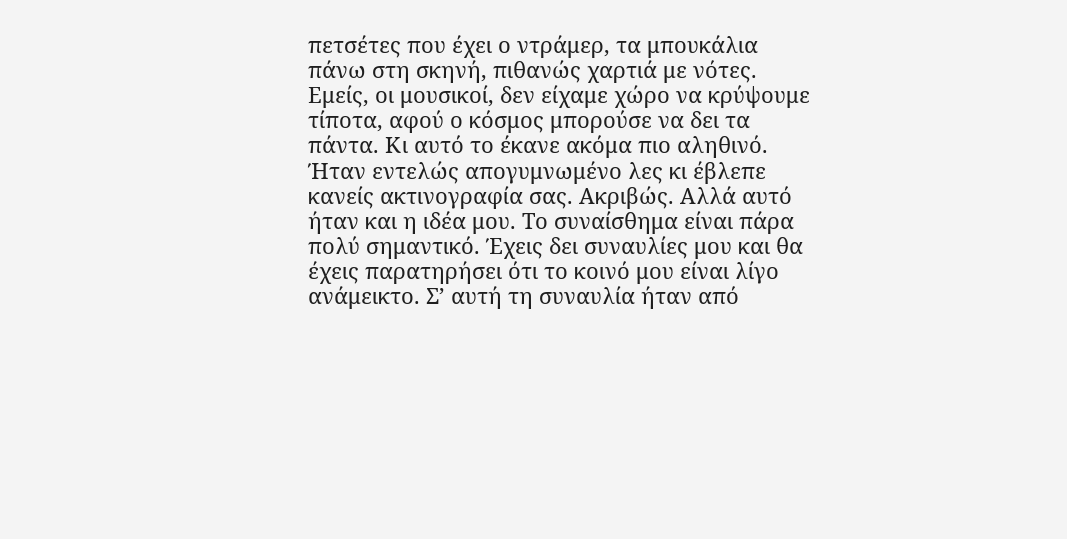πετσέτες που έχει ο ντράμερ, τα μπουκάλια πάνω στη σκηνή, πιθανώς χαρτιά με νότες. Εμείς, οι μουσικοί, δεν είχαμε χώρο να κρύψουμε τίποτα, αφού ο κόσμος μπορούσε να δει τα πάντα. Κι αυτό το έκανε ακόμα πιο αληθινό.
Ήταν εντελώς απογυμνωμένο λες κι έβλεπε κανείς ακτινογραφία σας. Ακριβώς. Αλλά αυτό ήταν και η ιδέα μου. Το συναίσθημα είναι πάρα πολύ σημαντικό. Έχεις δει συναυλίες μου και θα έχεις παρατηρήσει ότι το κοινό μου είναι λίγο ανάμεικτο. Σ’ αυτή τη συναυλία ήταν από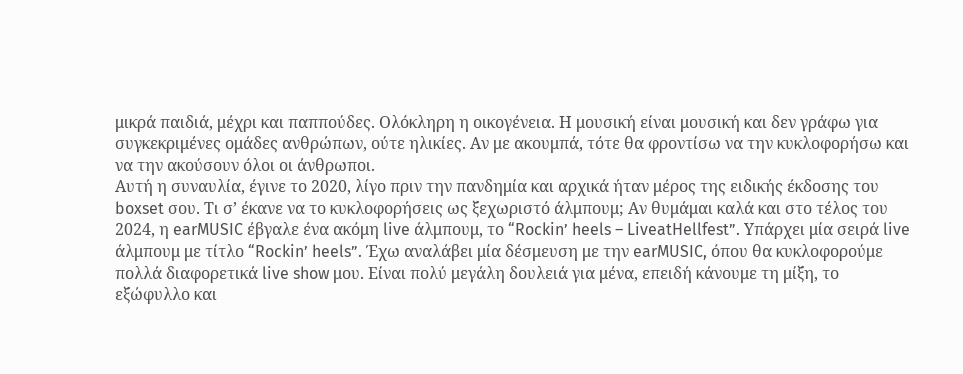μικρά παιδιά, μέχρι και παππούδες. Ολόκληρη η οικογένεια. Η μουσική είναι μουσική και δεν γράφω για συγκεκριμένες ομάδες ανθρώπων, ούτε ηλικίες. Αν με ακουμπά, τότε θα φροντίσω να την κυκλοφορήσω και να την ακούσουν όλοι οι άνθρωποι.
Αυτή η συναυλία, έγινε το 2020, λίγο πριν την πανδημία και αρχικά ήταν μέρος της ειδικής έκδοσης του boxset σου. Τι σ’ έκανε να το κυκλοφορήσεις ως ξεχωριστό άλμπουμ; Αν θυμάμαι καλά και στο τέλος του 2024, η earMUSIC έβγαλε ένα ακόμη live άλμπουμ, το “Rockin’ heels – LiveatHellfest”. Υπάρχει μία σειρά live άλμπουμ με τίτλο “Rockin’ heels”. Έχω αναλάβει μία δέσμευση με την earMUSIC, όπου θα κυκλοφορούμε πολλά διαφορετικά live show μου. Είναι πολύ μεγάλη δουλειά για μένα, επειδή κάνουμε τη μίξη, το εξώφυλλο και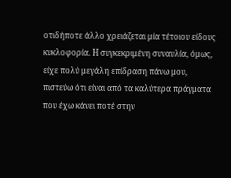οτιδήποτε άλλο χρειάζεται μία τέτοιου είδους κυκλοφορία. Η συγκεκριμένη συναυλία, όμως, είχε πολύ μεγάλη επίδραση πάνω μου, πιστεύω ότι είναι από τα καλύτερα πράγματα που έχω κάνει ποτέ στην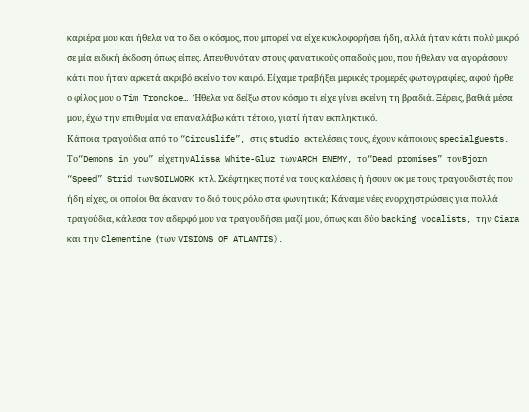καριέρα μου και ήθελα να το δει ο κόσμος, που μπορεί να είχε κυκλοφορήσει ήδη, αλλά ήταν κάτι πολύ μικρό σε μία ειδική έκδοση όπως είπες. Απευθυνόταν στους φανατικούς οπαδούς μου, που ήθελαν να αγοράσουν κάτι που ήταν αρκετά ακριβό εκείνο τον καιρό. Είχαμε τραβήξει μερικές τρομερές φωτογραφίες, αφού ήρθε ο φίλος μου ο Tim Tronckoe… Ήθελα να δείξω στον κόσμο τι είχε γίνει εκείνη τη βραδιά. Ξέρεις, βαθιά μέσα μου, έχω την επιθυμία να επαναλάβω κάτι τέτοιο, γιατί ήταν εκπληκτικό.
Κάποια τραγούδια από το “Circuslife”, στις studio εκτελέσεις τους, έχουν κάποιους specialguests. Το“Demons in you” είχετηνAlissa White-Gluz τωνARCH ENEMY, το“Dead promises” τονBjorn “Speed” Strid τωνSOILWORK κτλ. Σκέφτηκες ποτέ να τους καλέσεις ή ήσουν οκ με τους τραγουδιστές που ήδη είχες, οι οποίοι θα έκαναν το διό τους ρόλο στα φωνητικά; Κάναμε νέες ενορχηστρώσεις για πολλά τραγούδια, κάλεσα τον αδερφό μου να τραγουδήσει μαζί μου, όπως και δύο backing vocalists, την Ciara και την Clementine (των VISIONS OF ATLANTIS).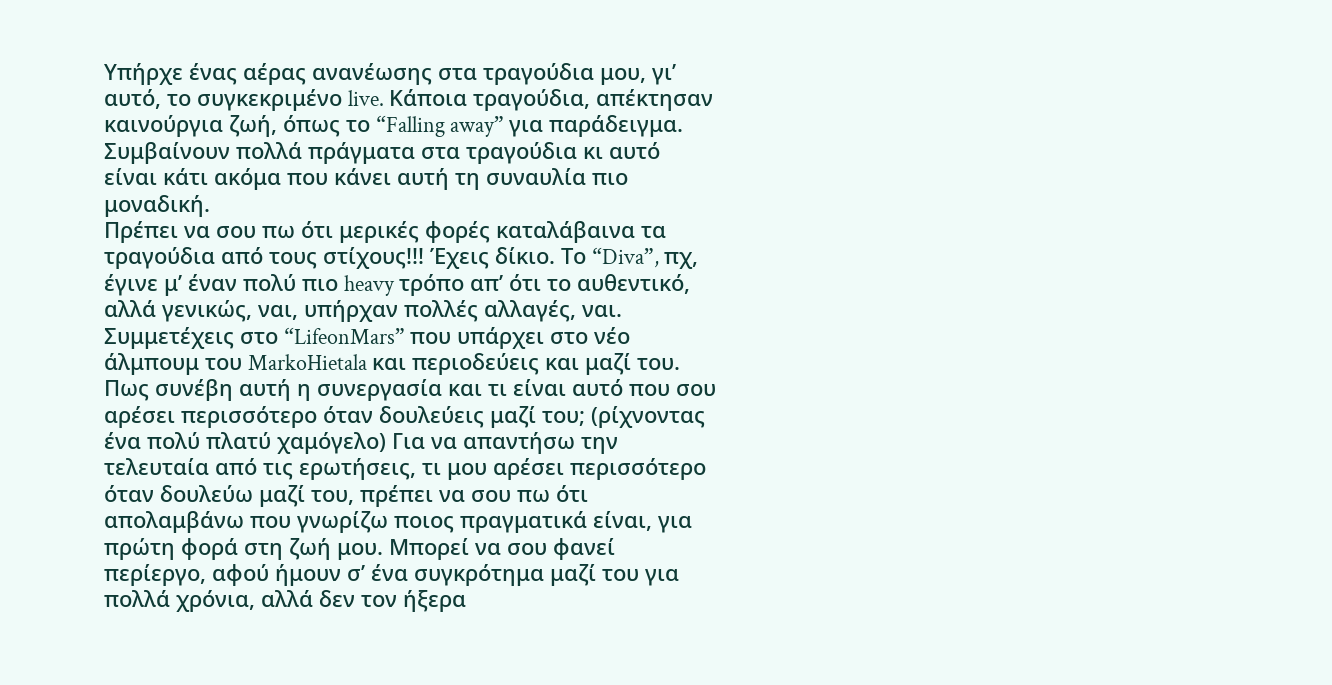Υπήρχε ένας αέρας ανανέωσης στα τραγούδια μου, γι’ αυτό, το συγκεκριμένο live. Κάποια τραγούδια, απέκτησαν καινούργια ζωή, όπως το “Falling away” για παράδειγμα. Συμβαίνουν πολλά πράγματα στα τραγούδια κι αυτό είναι κάτι ακόμα που κάνει αυτή τη συναυλία πιο μοναδική.
Πρέπει να σου πω ότι μερικές φορές καταλάβαινα τα τραγούδια από τους στίχους!!! Έχεις δίκιο. Το “Diva”, πχ, έγινε μ’ έναν πολύ πιο heavy τρόπο απ’ ότι το αυθεντικό, αλλά γενικώς, ναι, υπήρχαν πολλές αλλαγές, ναι.
Συμμετέχεις στο “LifeonMars” που υπάρχει στο νέο άλμπουμ του MarkoHietala και περιοδεύεις και μαζί του. Πως συνέβη αυτή η συνεργασία και τι είναι αυτό που σου αρέσει περισσότερο όταν δουλεύεις μαζί του; (ρίχνοντας ένα πολύ πλατύ χαμόγελο) Για να απαντήσω την τελευταία από τις ερωτήσεις, τι μου αρέσει περισσότερο όταν δουλεύω μαζί του, πρέπει να σου πω ότι απολαμβάνω που γνωρίζω ποιος πραγματικά είναι, για πρώτη φορά στη ζωή μου. Μπορεί να σου φανεί περίεργο, αφού ήμουν σ’ ένα συγκρότημα μαζί του για πολλά χρόνια, αλλά δεν τον ήξερα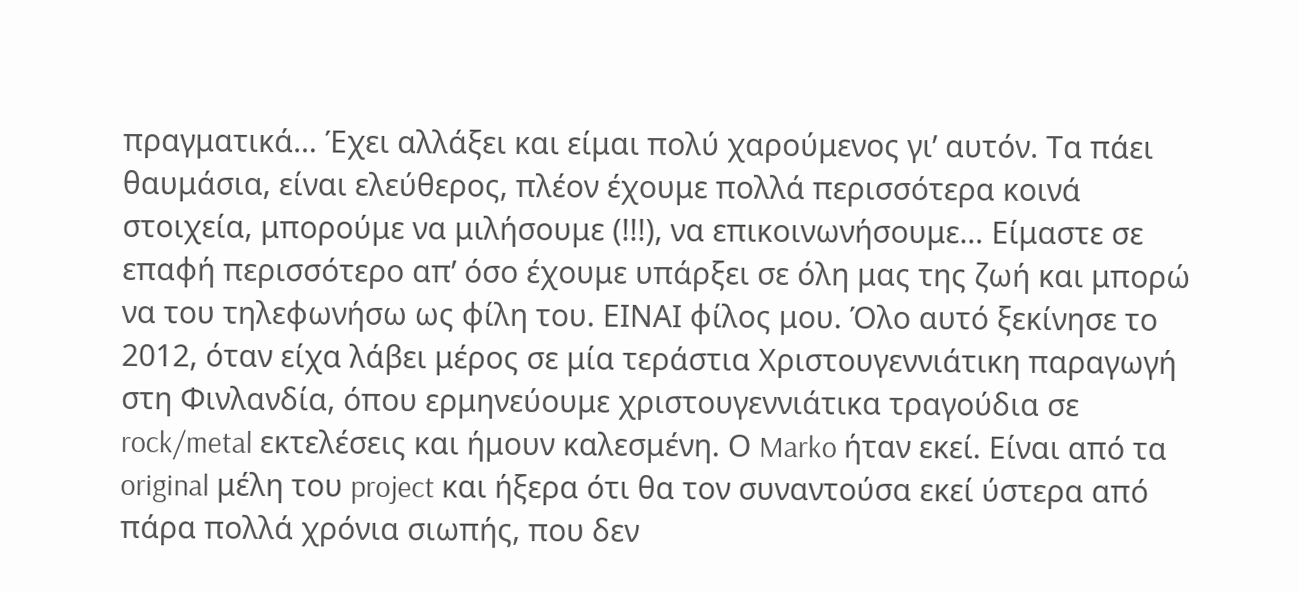πραγματικά… Έχει αλλάξει και είμαι πολύ χαρούμενος γι’ αυτόν. Τα πάει θαυμάσια, είναι ελεύθερος, πλέον έχουμε πολλά περισσότερα κοινά στοιχεία, μπορούμε να μιλήσουμε (!!!), να επικοινωνήσουμε… Είμαστε σε επαφή περισσότερο απ’ όσο έχουμε υπάρξει σε όλη μας της ζωή και μπορώ να του τηλεφωνήσω ως φίλη του. ΕΙΝΑΙ φίλος μου. Όλο αυτό ξεκίνησε το 2012, όταν είχα λάβει μέρος σε μία τεράστια Χριστουγεννιάτικη παραγωγή στη Φινλανδία, όπου ερμηνεύουμε χριστουγεννιάτικα τραγούδια σε rock/metal εκτελέσεις και ήμουν καλεσμένη. Ο Marko ήταν εκεί. Είναι από τα original μέλη του project και ήξερα ότι θα τον συναντούσα εκεί ύστερα από πάρα πολλά χρόνια σιωπής, που δεν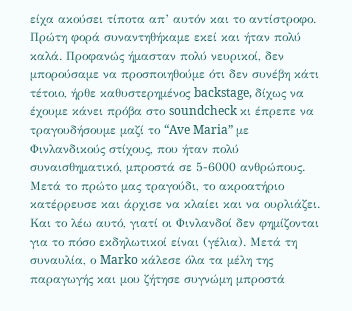είχα ακούσει τίποτα απ’ αυτόν και το αντίστροφο. Πρώτη φορά συναντηθήκαμε εκεί και ήταν πολύ καλά. Προφανώς ήμασταν πολύ νευρικοί, δεν μπορούσαμε να προσποιηθούμε ότι δεν συνέβη κάτι τέτοιο, ήρθε καθυστερημένος backstage, δίχως να έχουμε κάνει πρόβα στο soundcheck κι έπρεπε να τραγουδήσουμε μαζί το “Ave Maria” με Φινλανδικούς στίχους, που ήταν πολύ συναισθηματικό, μπροστά σε 5-6000 ανθρώπους. Μετά το πρώτο μας τραγούδι, το ακροατήριο κατέρρευσε και άρχισε να κλαίει και να ουρλιάζει. Και το λέω αυτό, γιατί οι Φινλανδοί δεν φημίζονται για το πόσο εκδηλωτικοί είναι (γέλια). Μετά τη συναυλία, ο Marko κάλεσε όλα τα μέλη της παραγωγής και μου ζήτησε συγνώμη μπροστά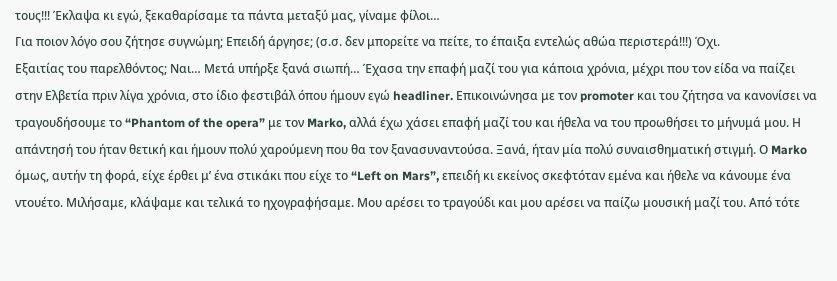τους!!! Έκλαψα κι εγώ, ξεκαθαρίσαμε τα πάντα μεταξύ μας, γίναμε φίλοι…
Για ποιον λόγο σου ζήτησε συγνώμη; Επειδή άργησε; (σ.σ. δεν μπορείτε να πείτε, το έπαιξα εντελώς αθώα περιστερά!!!) Όχι.
Εξαιτίας του παρελθόντος; Ναι… Μετά υπήρξε ξανά σιωπή… Έχασα την επαφή μαζί του για κάποια χρόνια, μέχρι που τον είδα να παίζει στην Ελβετία πριν λίγα χρόνια, στο ίδιο φεστιβάλ όπου ήμουν εγώ headliner. Επικοινώνησα με τον promoter και του ζήτησα να κανονίσει να τραγουδήσουμε το “Phantom of the opera” με τον Marko, αλλά έχω χάσει επαφή μαζί του και ήθελα να του προωθήσει το μήνυμά μου. Η απάντησή του ήταν θετική και ήμουν πολύ χαρούμενη που θα τον ξανασυναντούσα. Ξανά, ήταν μία πολύ συναισθηματική στιγμή. Ο Marko όμως, αυτήν τη φορά, είχε έρθει μ’ ένα στικάκι που είχε το “Left on Mars”, επειδή κι εκείνος σκεφτόταν εμένα και ήθελε να κάνουμε ένα ντουέτο. Μιλήσαμε, κλάψαμε και τελικά το ηχογραφήσαμε. Μου αρέσει το τραγούδι και μου αρέσει να παίζω μουσική μαζί του. Από τότε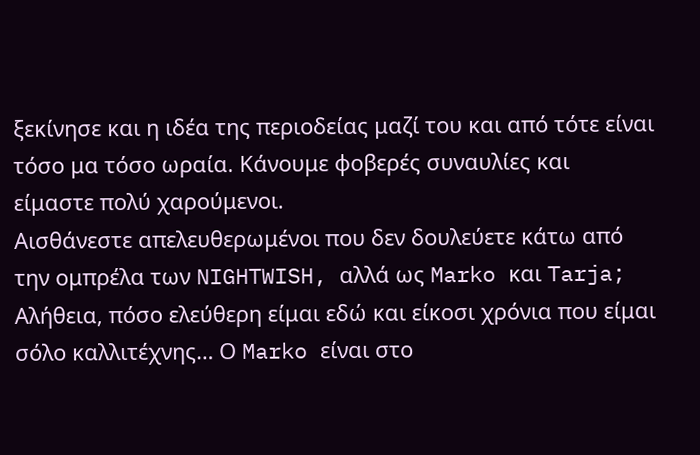ξεκίνησε και η ιδέα της περιοδείας μαζί του και από τότε είναι τόσο μα τόσο ωραία. Κάνουμε φοβερές συναυλίες και είμαστε πολύ χαρούμενοι.
Αισθάνεστε απελευθερωμένοι που δεν δουλεύετε κάτω από την ομπρέλα των NIGHTWISH, αλλά ως Marko και Tarja; Αλήθεια, πόσο ελεύθερη είμαι εδώ και είκοσι χρόνια που είμαι σόλο καλλιτέχνης… Ο Marko είναι στο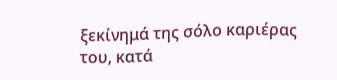ξεκίνημά της σόλο καριέρας του, κατά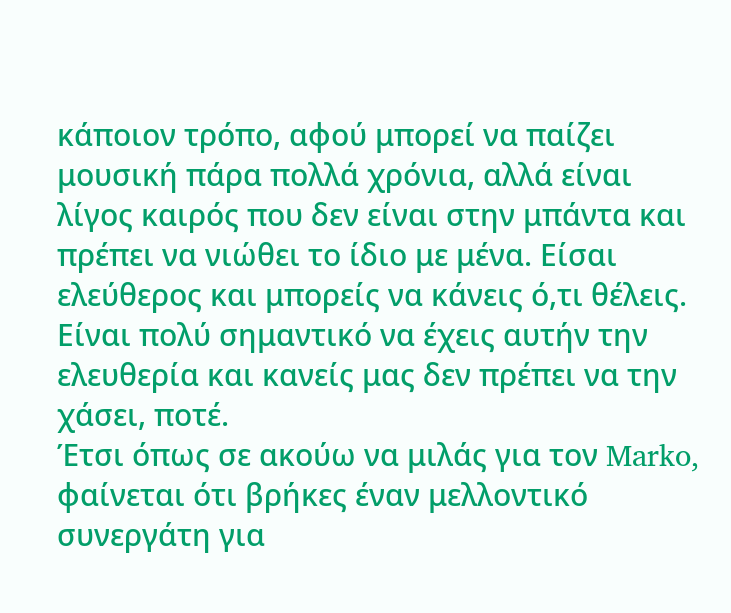κάποιον τρόπο, αφού μπορεί να παίζει μουσική πάρα πολλά χρόνια, αλλά είναι λίγος καιρός που δεν είναι στην μπάντα και πρέπει να νιώθει το ίδιο με μένα. Είσαι ελεύθερος και μπορείς να κάνεις ό,τι θέλεις. Είναι πολύ σημαντικό να έχεις αυτήν την ελευθερία και κανείς μας δεν πρέπει να την χάσει, ποτέ.
Έτσι όπως σε ακούω να μιλάς για τον Marko, φαίνεται ότι βρήκες έναν μελλοντικό συνεργάτη για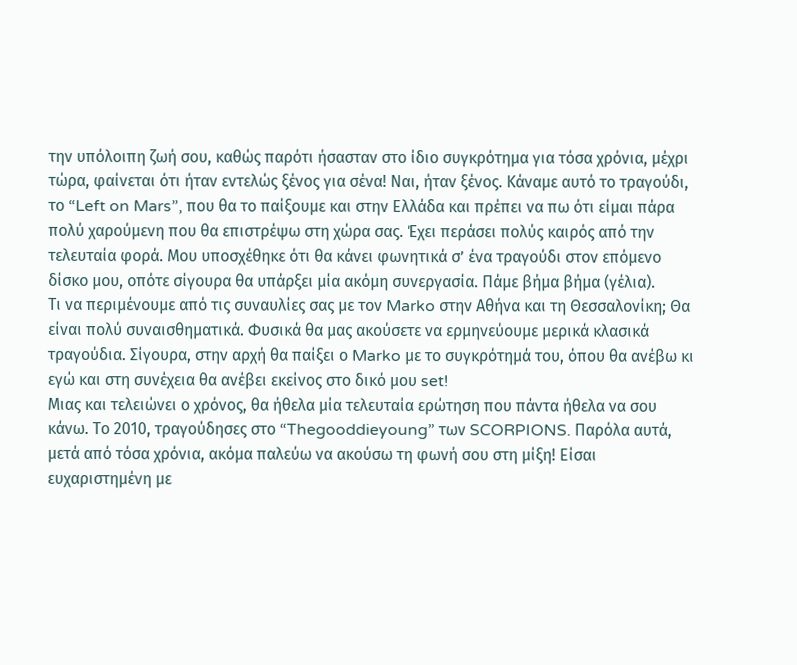την υπόλοιπη ζωή σου, καθώς παρότι ήσασταν στο ίδιο συγκρότημα για τόσα χρόνια, μέχρι τώρα, φαίνεται ότι ήταν εντελώς ξένος για σένα! Ναι, ήταν ξένος. Κάναμε αυτό το τραγούδι, το “Left on Mars”, που θα το παίξουμε και στην Ελλάδα και πρέπει να πω ότι είμαι πάρα πολύ χαρούμενη που θα επιστρέψω στη χώρα σας. Έχει περάσει πολύς καιρός από την τελευταία φορά. Μου υποσχέθηκε ότι θα κάνει φωνητικά σ’ ένα τραγούδι στον επόμενο δίσκο μου, οπότε σίγουρα θα υπάρξει μία ακόμη συνεργασία. Πάμε βήμα βήμα (γέλια).
Τι να περιμένουμε από τις συναυλίες σας με τον Marko στην Αθήνα και τη Θεσσαλονίκη; Θα είναι πολύ συναισθηματικά. Φυσικά θα μας ακούσετε να ερμηνεύουμε μερικά κλασικά τραγούδια. Σίγουρα, στην αρχή θα παίξει ο Marko με το συγκρότημά του, όπου θα ανέβω κι εγώ και στη συνέχεια θα ανέβει εκείνος στο δικό μου set!
Μιας και τελειώνει ο χρόνος, θα ήθελα μία τελευταία ερώτηση που πάντα ήθελα να σου κάνω. Το 2010, τραγούδησες στο “Thegooddieyoung” των SCORPIONS. Παρόλα αυτά, μετά από τόσα χρόνια, ακόμα παλεύω να ακούσω τη φωνή σου στη μίξη! Είσαι ευχαριστημένη με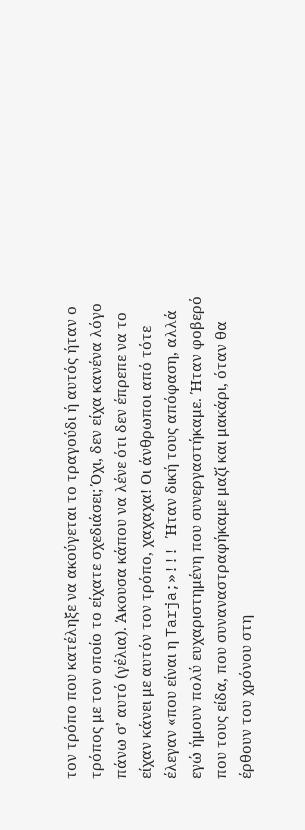τον τρόπο που κατέληξε να ακούγεται το τραγούδι ή αυτός ήταν ο τρόπος με τον οποίο το είχατε σχεδιάσει; Όχι, δεν είχα κανένα λόγο πάνω σ’ αυτό (γέλια). Άκουσα κάπου να λένε ότι δεν έπρεπε να το είχαν κάνει με αυτόν τον τρόπο, χαχαχα! Οι άνθρωποι από τότε έλεγαν «που είναι η Tarja;»!!! Ήταν δική τους απόφαση, αλλά εγώ ήμουν πολύ ευχαριστημένη που συνεργαστήκαμε. Ήταν φοβερό που τους είδα, που συναναστραφήκαμε μαζί και μακάρι, όταν θα έρθουν του χρόνου στη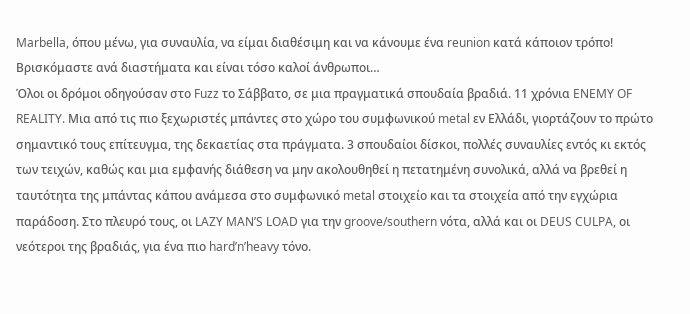Marbella, όπου μένω, για συναυλία, να είμαι διαθέσιμη και να κάνουμε ένα reunion κατά κάποιον τρόπο! Βρισκόμαστε ανά διαστήματα και είναι τόσο καλοί άνθρωποι…
Όλοι οι δρόμοι οδηγούσαν στο Fuzz το Σάββατο, σε μια πραγματικά σπουδαία βραδιά. 11 χρόνια ENEMY OF REALITY. Μια από τις πιο ξεχωριστές μπάντες στο χώρο του συμφωνικού metal εν Ελλάδι, γιορτάζουν το πρώτο σημαντικό τους επίτευγμα, της δεκαετίας στα πράγματα. 3 σπουδαίοι δίσκοι, πολλές συναυλίες εντός κι εκτός των τειχών, καθώς και μια εμφανής διάθεση να μην ακολουθηθεί η πετατημένη συνολικά, αλλά να βρεθεί η ταυτότητα της μπάντας κάπου ανάμεσα στο συμφωνικό metal στοιχείο και τα στοιχεία από την εγχώρια παράδοση. Στο πλευρό τους, οι LAZY MAN’S LOAD για την groove/southern νότα, αλλά και οι DEUS CULPA, οι νεότεροι της βραδιάς, για ένα πιο hard’n’heavy τόνο.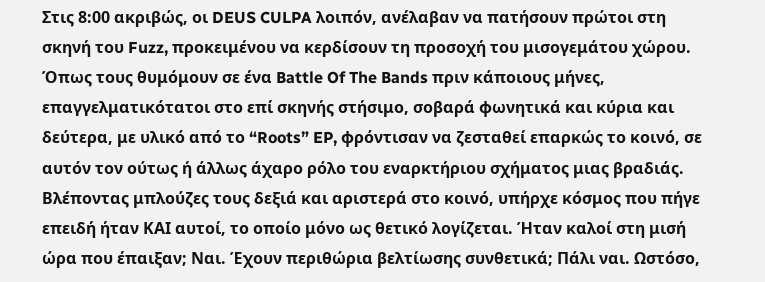Στις 8:00 ακριβώς, οι DEUS CULPA λοιπόν, ανέλαβαν να πατήσουν πρώτοι στη σκηνή του Fuzz, προκειμένου να κερδίσουν τη προσοχή του μισογεμάτου χώρου. Όπως τους θυμόμουν σε ένα Battle Of The Bands πριν κάποιους μήνες, επαγγελματικότατοι στο επί σκηνής στήσιμο, σοβαρά φωνητικά και κύρια και δεύτερα, με υλικό από το “Roots” EP, φρόντισαν να ζεσταθεί επαρκώς το κοινό, σε αυτόν τον ούτως ή άλλως άχαρο ρόλο του εναρκτήριου σχήματος μιας βραδιάς. Βλέποντας μπλούζες τους δεξιά και αριστερά στο κοινό, υπήρχε κόσμος που πήγε επειδή ήταν ΚΑΙ αυτοί, το οποίο μόνο ως θετικό λογίζεται. Ήταν καλοί στη μισή ώρα που έπαιξαν; Ναι. Έχουν περιθώρια βελτίωσης συνθετικά; Πάλι ναι. Ωστόσο,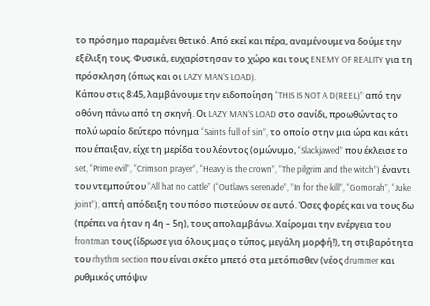το πρόσημο παραμένει θετικό. Από εκεί και πέρα, αναμένουμε να δούμε την εξέλιξη τους. Φυσικά, ευχαρίστησαν το χώρο και τους ENEMY OF REALITY για τη πρόσκληση (όπως και οι LAZY MAN’S LOAD).
Κάπου στις 8:45, λαμβάνουμε την ειδοποίηση “THIS IS NOT A D(REEL)” από την οθόνη πάνω από τη σκηνή. Οι LAZY MAN’S LOAD στο σανίδι, προωθώντας το πολύ ωραίο δεύτερο πόνημα “Saints full of sin”, το οποίο στην μια ώρα και κάτι που έπαιξαν, είχε τη μερίδα του λέοντος (ομώνυμο, “Slackjawed” που έκλεισε το set, “Prime evil”, “Crimson prayer”, “Heavy is the crown”, “The pilgrim and the witch”) έναντι του ντεμπούτου “All hat no cattle” (“Outlaws serenade”, ”In for the kill”, “Gomorah”, “Juke joint”), απτή απόδειξη του πόσο πιστεύουν σε αυτό. Όσες φορές και να τους δω (πρέπει να ήταν η 4η – 5η), τους απολαμβάνω. Χαίρομαι την ενέργεια του frontman τους (ίδρωσε για όλους μας ο τύπος, μεγάλη μορφή!), τη στιβαρότητα του rhythm section που είναι σκέτο μπετό στα μετόπισθεν (νέος drummer και ρυθμικός υπόψιν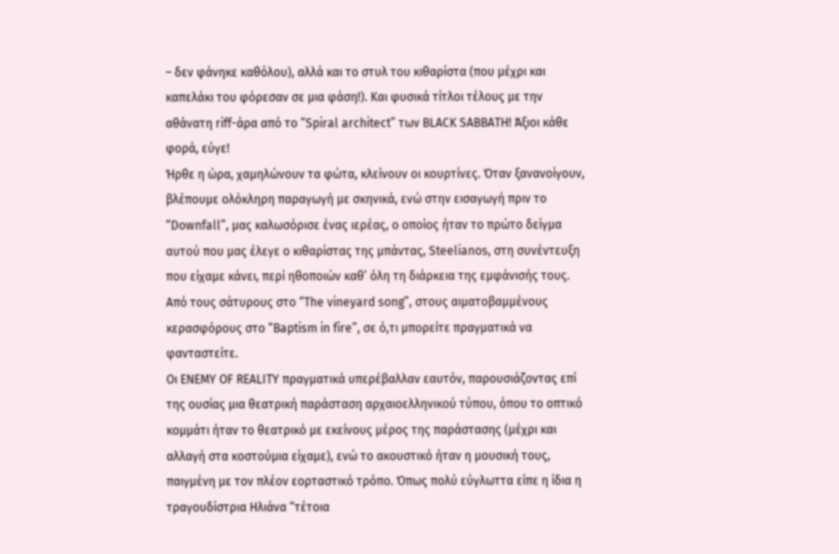– δεν φάνηκε καθόλου), αλλά και το στυλ του κιθαρίστα (που μέχρι και καπελάκι του φόρεσαν σε μια φάση!). Και φυσικά τίτλοι τέλους με την αθάνατη riff-άρα από το “Spiral architect” των BLACK SABBATH! Άξιοι κάθε φορά, εύγε!
Ήρθε η ώρα, χαμηλώνουν τα φώτα, κλείνουν οι κουρτίνες. Όταν ξανανοίγουν, βλέπουμε ολόκληρη παραγωγή με σκηνικά, ενώ στην εισαγωγή πριν το “Downfall”, μας καλωσόρισε ένας ιερέας, ο οποίος ήταν το πρώτο δείγμα αυτού που μας έλεγε ο κιθαρίστας της μπάντας, Steelianos, στη συνέντευξη που είχαμε κάνει, περί ηθοποιών καθ’ όλη τη διάρκεια της εμφάνισής τους. Από τους σάτυρους στο “The vineyard song”, στους αιματοβαμμένους κερασφόρους στο “Baptism in fire”, σε ό,τι μπορείτε πραγματικά να φανταστείτε.
Οι ENEMY OF REALITY πραγματικά υπερέβαλλαν εαυτόν, παρουσιάζοντας επί της ουσίας μια θεατρική παράσταση αρχαιοελληνικού τύπου, όπου το οπτικό κομμάτι ήταν το θεατρικό με εκείνους μέρος της παράστασης (μέχρι και αλλαγή στα κοστούμια είχαμε), ενώ το ακουστικό ήταν η μουσική τους, παιγμένη με τον πλέον εορταστικό τρόπο. Όπως πολύ εύγλωττα είπε η ίδια η τραγουδίστρια Ηλιάνα “τέτοια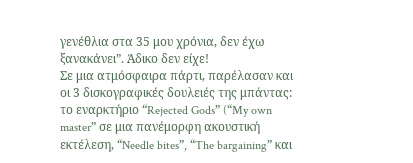γενέθλια στα 35 μου χρόνια, δεν έχω ξανακάνει”. Άδικο δεν είχε!
Σε μια ατμόσφαιρα πάρτι, παρέλασαν και οι 3 δισκογραφικές δουλειές της μπάντας: το εναρκτήριο “Rejected Gods” (“My own master” σε μια πανέμορφη ακουστική εκτέλεση, “Needle bites”, “The bargaining” και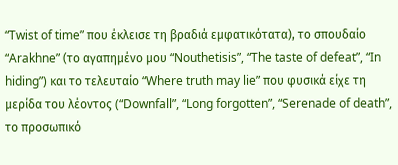“Twist of time” που έκλεισε τη βραδιά εμφατικότατα), το σπουδαίο “Arakhne” (το αγαπημένο μου “Nouthetisis”, “The taste of defeat”, “In hiding”) και το τελευταίο “Where truth may lie” που φυσικά είχε τη μερίδα του λέοντος (“Downfall”, “Long forgotten”, “Serenade of death”, το προσωπικό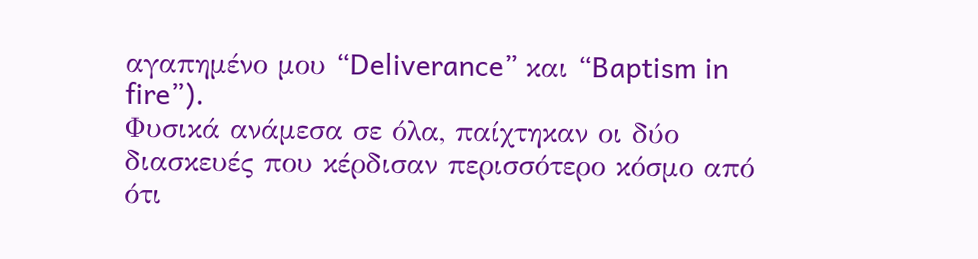αγαπημένο μου “Deliverance” και “Baptism in fire”).
Φυσικά ανάμεσα σε όλα, παίχτηκαν οι δύο διασκευές που κέρδισαν περισσότερο κόσμο από ότι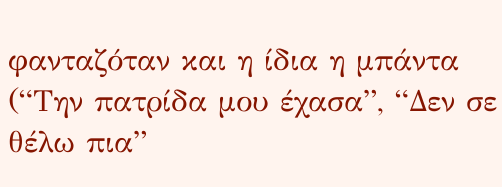φανταζόταν και η ίδια η μπάντα (“Την πατρίδα μου έχασα”, “Δεν σε θέλω πια”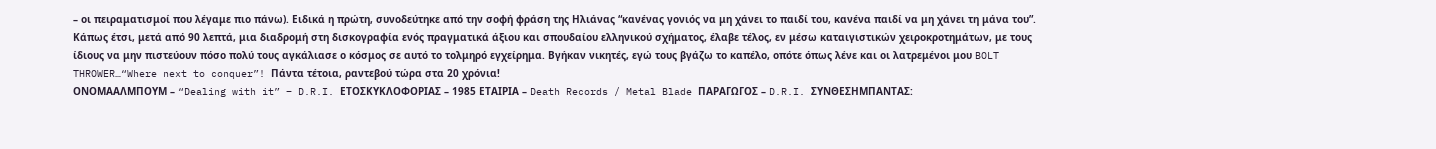– οι πειραματισμοί που λέγαμε πιο πάνω). Ειδικά η πρώτη, συνοδεύτηκε από την σοφή φράση της Ηλιάνας “κανένας γονιός να μη χάνει το παιδί του, κανένα παιδί να μη χάνει τη μάνα του”.
Κάπως έτσι, μετά από 90 λεπτά, μια διαδρομή στη δισκογραφία ενός πραγματικά άξιου και σπουδαίου ελληνικού σχήματος, έλαβε τέλος, εν μέσω καταιγιστικών χειροκροτημάτων, με τους ίδιους να μην πιστεύουν πόσο πολύ τους αγκάλιασε ο κόσμος σε αυτό το τολμηρό εγχείρημα. Βγήκαν νικητές, εγώ τους βγάζω το καπέλο, οπότε όπως λένε και οι λατρεμένοι μου BOLT THROWER…“Where next to conquer”! Πάντα τέτοια, ραντεβού τώρα στα 20 χρόνια!
ΟΝΟΜΑΑΛΜΠΟΥΜ – “Dealing with it” – D.R.I. ΕΤΟΣΚΥΚΛΟΦΟΡΙΑΣ – 1985 ΕΤΑΙΡΙΑ – Death Records / Metal Blade ΠΑΡΑΓΩΓΟΣ – D.R.I. ΣΥΝΘΕΣΗΜΠΑΝΤΑΣ: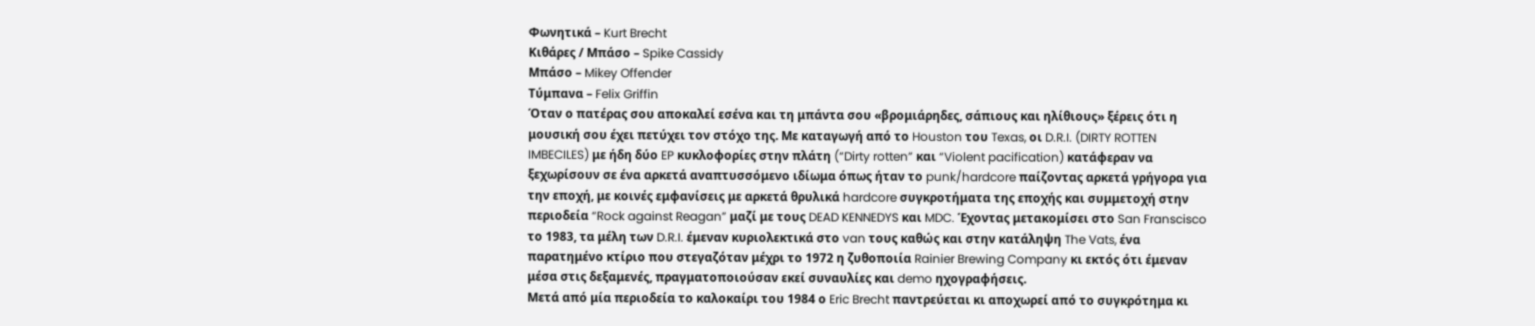Φωνητικά – Kurt Brecht
Κιθάρες / Μπάσο – Spike Cassidy
Μπάσο – Mikey Offender
Τύμπανα – Felix Griffin
Όταν ο πατέρας σου αποκαλεί εσένα και τη μπάντα σου «βρομιάρηδες, σάπιους και ηλίθιους» ξέρεις ότι η μουσική σου έχει πετύχει τον στόχο της. Με καταγωγή από το Houston του Texas, οι D.R.I. (DIRTY ROTTEN IMBECILES) με ήδη δύο EP κυκλοφορίες στην πλάτη (“Dirty rotten” και “Violent pacification) κατάφεραν να ξεχωρίσουν σε ένα αρκετά αναπτυσσόμενο ιδίωμα όπως ήταν το punk/hardcore παίζοντας αρκετά γρήγορα για την εποχή, με κοινές εμφανίσεις με αρκετά θρυλικά hardcore συγκροτήματα της εποχής και συμμετοχή στην περιοδεία “Rock against Reagan” μαζί με τους DEAD KENNEDYS και MDC. Έχοντας μετακομίσει στο San Franscisco το 1983, τα μέλη των D.R.I. έμεναν κυριολεκτικά στο van τους καθώς και στην κατάληψη The Vats, ένα παρατημένο κτίριο που στεγαζόταν μέχρι το 1972 η ζυθοποιία Rainier Brewing Company κι εκτός ότι έμεναν μέσα στις δεξαμενές, πραγματοποιούσαν εκεί συναυλίες και demo ηχογραφήσεις.
Μετά από μία περιοδεία το καλοκαίρι του 1984 ο Eric Brecht παντρεύεται κι αποχωρεί από το συγκρότημα κι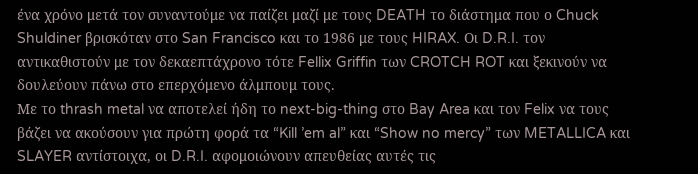ένα χρόνο μετά τον συναντούμε να παίζει μαζί με τους DEATH το διάστημα που ο Chuck Shuldiner βρισκόταν στο San Francisco και το 1986 με τους HIRAX. Οι D.R.I. τον αντικαθιστούν με τον δεκαεπτάχρονο τότε Fellix Griffin των CROTCH ROT και ξεκινούν να δουλεύουν πάνω στο επερχόμενο άλμπουμ τους.
Με το thrash metal να αποτελεί ήδη το next-big-thing στο Bay Area και τον Felix να τους βάζει να ακούσουν για πρώτη φορά τα “Kill ’em al” και “Show no mercy” των METALLICA και SLAYER αντίστοιχα, οι D.R.I. αφομοιώνουν απευθείας αυτές τις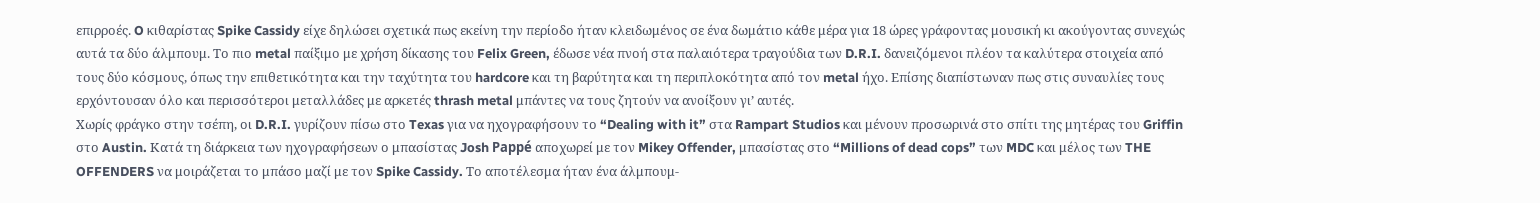επιρροές. O κιθαρίστας Spike Cassidy είχε δηλώσει σχετικά πως εκείνη την περίοδο ήταν κλειδωμένος σε ένα δωμάτιο κάθε μέρα για 18 ώρες γράφοντας μουσική κι ακούγοντας συνεχώς αυτά τα δύο άλμπουμ. Το πιο metal παίξιμο με χρήση δίκασης του Felix Green, έδωσε νέα πνοή στα παλαιότερα τραγούδια των D.R.I. δανειζόμενοι πλέον τα καλύτερα στοιχεία από τους δύο κόσμους, όπως την επιθετικότητα και την ταχύτητα του hardcore και τη βαρύτητα και τη περιπλοκότητα από τον metal ήχο. Επίσης διαπίστωναν πως στις συναυλίες τους ερχόντουσαν όλο και περισσότεροι μεταλλάδες με αρκετές thrash metal μπάντες να τους ζητούν να ανοίξουν γι’ αυτές.
Χωρίς φράγκο στην τσέπη, οι D.R.I. γυρίζουν πίσω στο Texas για να ηχογραφήσουν το “Dealing with it” στα Rampart Studios και μένουν προσωρινά στο σπίτι της μητέρας του Griffin στο Austin. Κατά τη διάρκεια των ηχογραφήσεων ο μπασίστας Josh Pappé αποχωρεί με τον Mikey Offender, μπασίστας στο “Millions of dead cops” των MDC και μέλος των THE OFFENDERS να μοιράζεται το μπάσο μαζί με τον Spike Cassidy. Το αποτέλεσμα ήταν ένα άλμπουμ-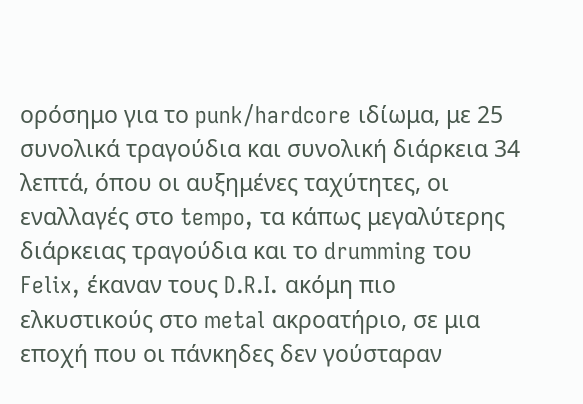ορόσημο για το punk/hardcore ιδίωμα, με 25 συνολικά τραγούδια και συνολική διάρκεια 34 λεπτά, όπου οι αυξημένες ταχύτητες, οι εναλλαγές στο tempo, τα κάπως μεγαλύτερης διάρκειας τραγούδια και το drumming του Felix, έκαναν τους D.R.I. ακόμη πιο ελκυστικούς στο metal ακροατήριο, σε μια εποχή που οι πάνκηδες δεν γούσταραν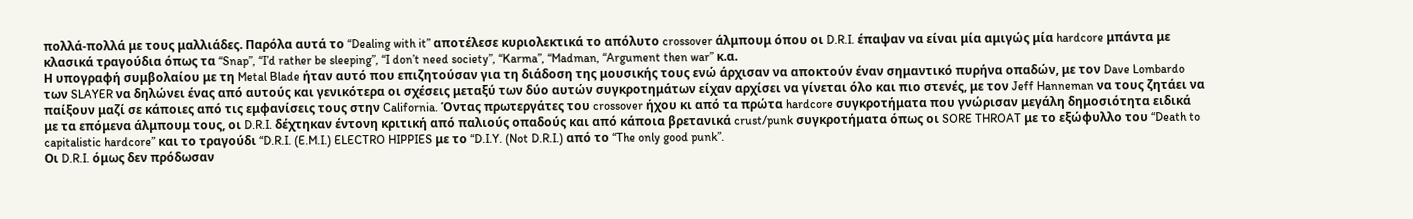πολλά-πολλά με τους μαλλιάδες. Παρόλα αυτά το “Dealing with it” αποτέλεσε κυριολεκτικά το απόλυτο crossover άλμπουμ όπου οι D.R.I. έπαψαν να είναι μία αμιγώς μία hardcore μπάντα με κλασικά τραγούδια όπως τα “Snap”, “I’d rather be sleeping”, “I don’t need society”, “Karma”, “Madman, “Argument then war” κ.α.
Η υπογραφή συμβολαίου με τη Metal Blade ήταν αυτό που επιζητούσαν για τη διάδοση της μουσικής τους ενώ άρχισαν να αποκτούν έναν σημαντικό πυρήνα οπαδών, με τον Dave Lombardo των SLAYER να δηλώνει ένας από αυτούς και γενικότερα οι σχέσεις μεταξύ των δύο αυτών συγκροτημάτων είχαν αρχίσει να γίνεται όλο και πιο στενές, με τον Jeff Hanneman να τους ζητάει να παίξουν μαζί σε κάποιες από τις εμφανίσεις τους στην California. Όντας πρωτεργάτες του crossover ήχου κι από τα πρώτα hardcore συγκροτήματα που γνώρισαν μεγάλη δημοσιότητα ειδικά με τα επόμενα άλμπουμ τους, οι D.R.I. δέχτηκαν έντονη κριτική από παλιούς οπαδούς και από κάποια βρετανικά crust/punk συγκροτήματα όπως οι SORE THROAT με το εξώφυλλο του “Death to capitalistic hardcore” και το τραγούδι “D.R.I. (E.M.I.) ELECTRO HIPPIES με το “D.I.Y. (Not D.R.I.) από το “The only good punk”.
Οι D.R.I. όμως δεν πρόδωσαν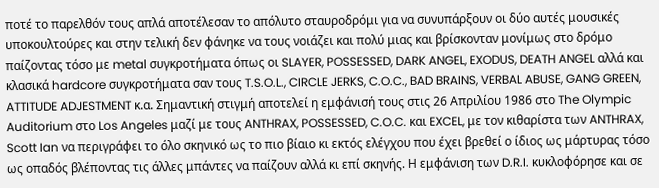ποτέ το παρελθόν τους απλά αποτέλεσαν το απόλυτο σταυροδρόμι για να συνυπάρξουν οι δύο αυτές μουσικές υποκουλτούρες και στην τελική δεν φάνηκε να τους νοιάζει και πολύ μιας και βρίσκονταν μονίμως στο δρόμο παίζοντας τόσο με metal συγκροτήματα όπως οι SLAYER, POSSESSED, DARK ANGEL, EXODUS, DEATH ANGEL αλλά και κλασικά hardcore συγκροτήματα σαν τους T.S.O.L., CIRCLE JERKS, C.O.C., BAD BRAINS, VERBAL ABUSE, GANG GREEN, ATTITUDE ADJESTMENT κ.α. Σημαντική στιγμή αποτελεί η εμφάνισή τους στις 26 Απριλίου 1986 στο The Olympic Auditorium στο Los Angeles μαζί με τους ANTHRAX, POSSESSED, C.O.C. και EXCEL, με τον κιθαρίστα των ANTHRAX, Scott Ian να περιγράφει το όλο σκηνικό ως το πιο βίαιο κι εκτός ελέγχου που έχει βρεθεί ο ίδιος ως μάρτυρας τόσο ως οπαδός βλέποντας τις άλλες μπάντες να παίζουν αλλά κι επί σκηνής. Η εμφάνιση των D.R.I. κυκλοφόρησε και σε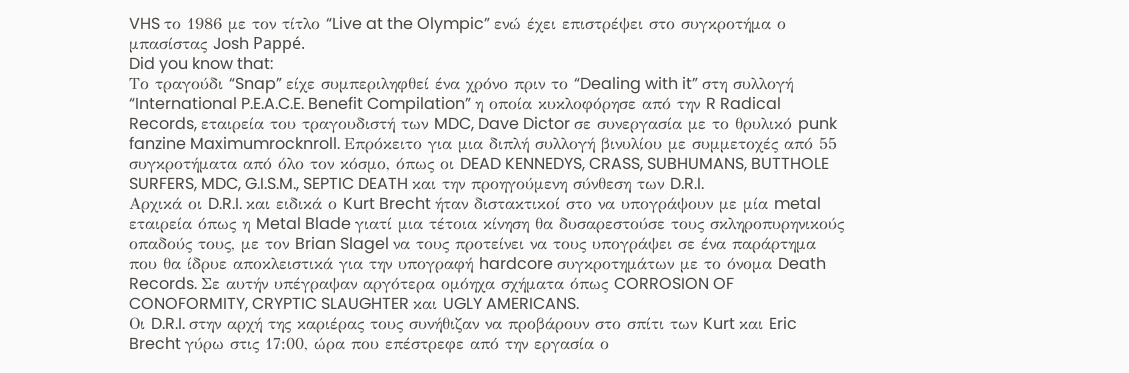VHS το 1986 με τον τίτλο “Live at the Olympic” ενώ έχει επιστρέψει στο συγκροτήμα ο μπασίστας Josh Pappé.
Did you know that:
Το τραγούδι “Snap” είχε συμπεριληφθεί ένα χρόνο πριν το “Dealing with it” στη συλλογή “International P.E.A.C.E. Benefit Compilation” η οποία κυκλοφόρησε από την R Radical Records, εταιρεία του τραγουδιστή των MDC, Dave Dictor σε συνεργασία με το θρυλικό punk fanzine Maximumrocknroll. Επρόκειτο για μια διπλή συλλογή βινυλίου με συμμετοχές από 55 συγκροτήματα από όλο τον κόσμο, όπως οι DEAD KENNEDYS, CRASS, SUBHUMANS, BUTTHOLE SURFERS, MDC, G.I.S.M., SEPTIC DEATH και την προηγούμενη σύνθεση των D.R.I.
Αρχικά οι D.R.I. και ειδικά ο Kurt Brecht ήταν διστακτικοί στο να υπογράψουν με μία metal εταιρεία όπως η Metal Blade γιατί μια τέτοια κίνηση θα δυσαρεστούσε τους σκληροπυρηνικούς οπαδούς τους, με τον Brian Slagel να τους προτείνει να τους υπογράψει σε ένα παράρτημα που θα ίδρυε αποκλειστικά για την υπογραφή hardcore συγκροτημάτων με το όνομα Death Records. Σε αυτήν υπέγραψαν αργότερα ομόηχα σχήματα όπως CORROSION OF CONOFORMITY, CRYPTIC SLAUGHTER και UGLY AMERICANS.
Οι D.R.I. στην αρχή της καριέρας τους συνήθιζαν να προβάρουν στο σπίτι των Kurt και Eric Brecht γύρω στις 17:00, ώρα που επέστρεφε από την εργασία ο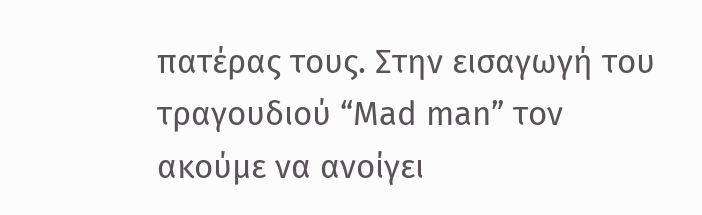πατέρας τους. Στην εισαγωγή του τραγουδιού “Mad man” τον ακούμε να ανοίγει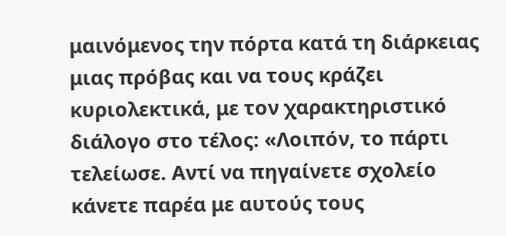μαινόμενος την πόρτα κατά τη διάρκειας μιας πρόβας και να τους κράζει κυριολεκτικά, με τον χαρακτηριστικό διάλογο στο τέλος: «Λοιπόν, το πάρτι τελείωσε. Αντί να πηγαίνετε σχολείο κάνετε παρέα με αυτούς τους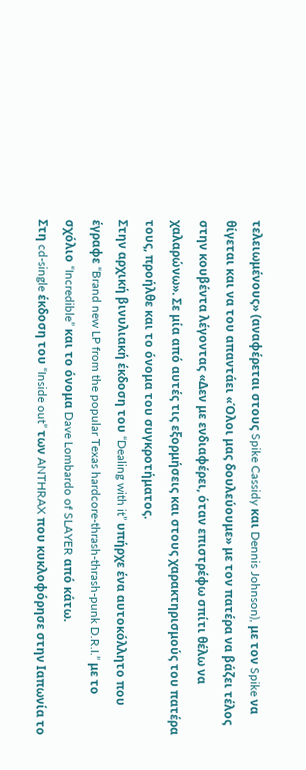τελειωμένους» (αναφέρεται στους Spike Cassidy και Dennis Johnson), με τον Spike να θίγεται και να του απαντάει «Όλοι μας δουλεύουμε» με τον πατέρα να βάζει τέλος στην κουβέντα λέγοντας «Δεν με ενδιαφέρει, όταν επιστρέφω σπίτι θέλω να χαλαρώνω». Σε μία από αυτές τις εξορμήσεις και στους χαρακτηρισμούς του πατέρα τους, προήλθε και το όνομα του συγκροτήματος.
Στην αρχική βινυλιακή έκδοση του “Dealing with it” υπήρχε ένα αυτοκόλλητο που έγραφε “Brand new LP from the popular Texas hardcore-thrash-thrash-punk D.R.I.” με το σχόλιο “Incredible” και το όνομα Dave Lombardo of SLAYER από κάτω.
Στη cd-single έκδοση του “Inside out” των ANTHRAX που κυκλοφόρησε στην Ιαπωνία το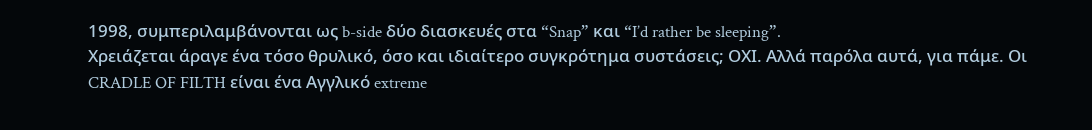1998, συμπεριλαμβάνονται ως b-side δύο διασκευές στα “Snap” και “I’d rather be sleeping”.
Χρειάζεται άραγε ένα τόσο θρυλικό, όσο και ιδιαίτερο συγκρότημα συστάσεις; ΟΧΙ. Αλλά παρόλα αυτά, για πάμε. Οι CRADLE OF FILTH είναι ένα Αγγλικό extreme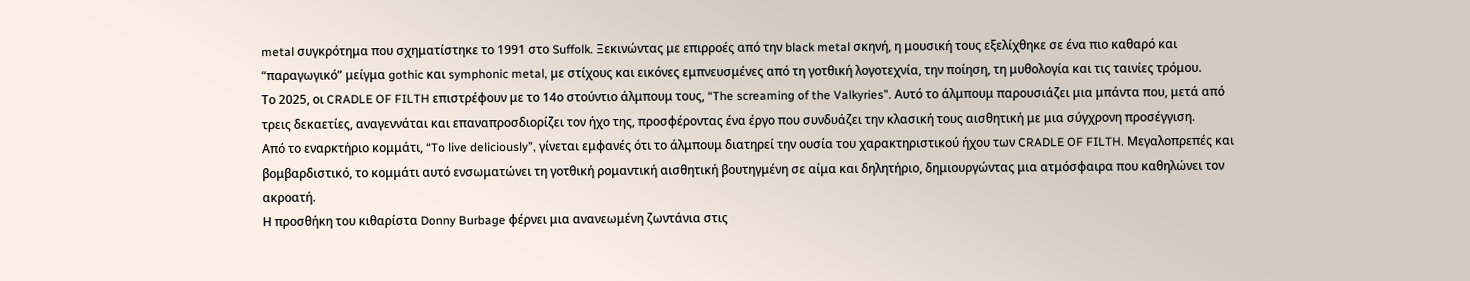metal συγκρότημα που σχηματίστηκε το 1991 στο Suffolk. Ξεκινώντας με επιρροές από την black metal σκηνή, η μουσική τους εξελίχθηκε σε ένα πιο καθαρό και “παραγωγικό” μείγμα gothic και symphonic metal, με στίχους και εικόνες εμπνευσμένες από τη γοτθική λογοτεχνία, την ποίηση, τη μυθολογία και τις ταινίες τρόμου.
Το 2025, οι CRADLE OF FILTH επιστρέφουν με το 14ο στούντιο άλμπουμ τους, “The screaming of the Valkyries”. Αυτό το άλμπουμ παρουσιάζει μια μπάντα που, μετά από τρεις δεκαετίες, αναγεννάται και επαναπροσδιορίζει τον ήχο της, προσφέροντας ένα έργο που συνδυάζει την κλασική τους αισθητική με μια σύγχρονη προσέγγιση.
Από το εναρκτήριο κομμάτι, “To live deliciously”, γίνεται εμφανές ότι το άλμπουμ διατηρεί την ουσία του χαρακτηριστικού ήχου των CRADLE OF FILTH. Μεγαλοπρεπές και βομβαρδιστικό, το κομμάτι αυτό ενσωματώνει τη γοτθική ρομαντική αισθητική βουτηγμένη σε αίμα και δηλητήριο, δημιουργώντας μια ατμόσφαιρα που καθηλώνει τον ακροατή.
Η προσθήκη του κιθαρίστα Donny Burbage φέρνει μια ανανεωμένη ζωντάνια στις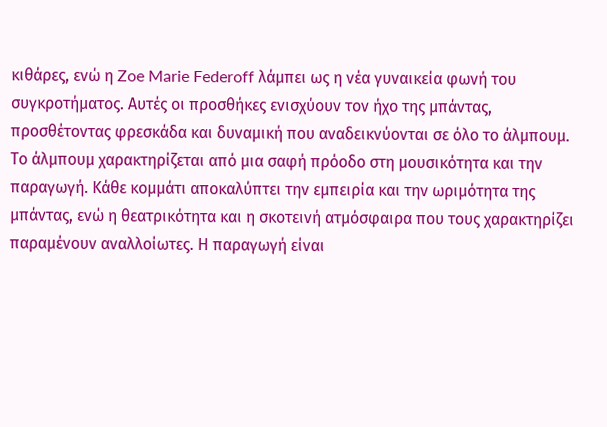κιθάρες, ενώ η Zoe Marie Federoff λάμπει ως η νέα γυναικεία φωνή του συγκροτήματος. Αυτές οι προσθήκες ενισχύουν τον ήχο της μπάντας, προσθέτοντας φρεσκάδα και δυναμική που αναδεικνύονται σε όλο το άλμπουμ.
Το άλμπουμ χαρακτηρίζεται από μια σαφή πρόοδο στη μουσικότητα και την παραγωγή. Κάθε κομμάτι αποκαλύπτει την εμπειρία και την ωριμότητα της μπάντας, ενώ η θεατρικότητα και η σκοτεινή ατμόσφαιρα που τους χαρακτηρίζει παραμένουν αναλλοίωτες. Η παραγωγή είναι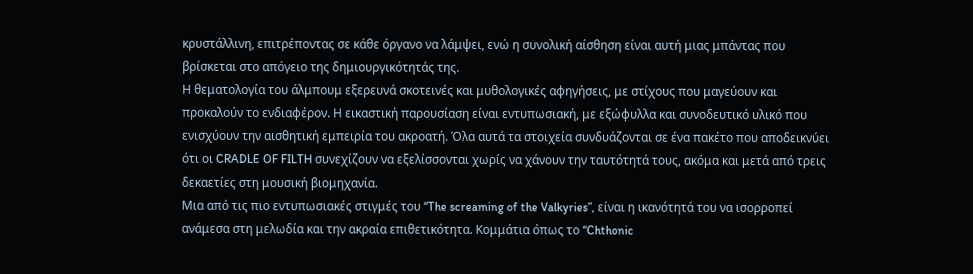κρυστάλλινη, επιτρέποντας σε κάθε όργανο να λάμψει, ενώ η συνολική αίσθηση είναι αυτή μιας μπάντας που βρίσκεται στο απόγειο της δημιουργικότητάς της.
Η θεματολογία του άλμπουμ εξερευνά σκοτεινές και μυθολογικές αφηγήσεις, με στίχους που μαγεύουν και προκαλούν το ενδιαφέρον. Η εικαστική παρουσίαση είναι εντυπωσιακή, με εξώφυλλα και συνοδευτικό υλικό που ενισχύουν την αισθητική εμπειρία του ακροατή. Όλα αυτά τα στοιχεία συνδυάζονται σε ένα πακέτο που αποδεικνύει ότι οι CRADLE OF FILTH συνεχίζουν να εξελίσσονται χωρίς να χάνουν την ταυτότητά τους, ακόμα και μετά από τρεις δεκαετίες στη μουσική βιομηχανία.
Μια από τις πιο εντυπωσιακές στιγμές του “The screaming of the Valkyries”, είναι η ικανότητά του να ισορροπεί ανάμεσα στη μελωδία και την ακραία επιθετικότητα. Κομμάτια όπως το “Chthonic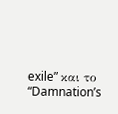exile” και το “Damnation’s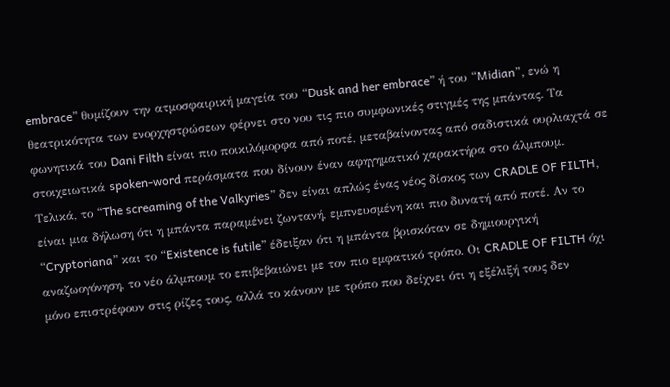embrace” θυμίζουν την ατμοσφαιρική μαγεία του “Dusk and her embrace” ή του “Midian”, ενώ η θεατρικότητα των ενορχηστρώσεων φέρνει στο νου τις πιο συμφωνικές στιγμές της μπάντας. Τα φωνητικά του Dani Filth είναι πιο ποικιλόμορφα από ποτέ, μεταβαίνοντας από σαδιστικά ουρλιαχτά σε στοιχειωτικά spoken-word περάσματα που δίνουν έναν αφηγηματικό χαρακτήρα στο άλμπουμ.
Τελικά, το “The screaming of the Valkyries” δεν είναι απλώς ένας νέος δίσκος των CRADLE OF FILTH, είναι μια δήλωση ότι η μπάντα παραμένει ζωντανή, εμπνευσμένη και πιο δυνατή από ποτέ. Αν το “Cryptoriana” και το “Existence is futile” έδειξαν ότι η μπάντα βρισκόταν σε δημιουργική αναζωογόνηση, το νέο άλμπουμ το επιβεβαιώνει με τον πιο εμφατικό τρόπο. Οι CRADLE OF FILTH όχι μόνο επιστρέφουν στις ρίζες τους, αλλά το κάνουν με τρόπο που δείχνει ότι η εξέλιξή τους δεν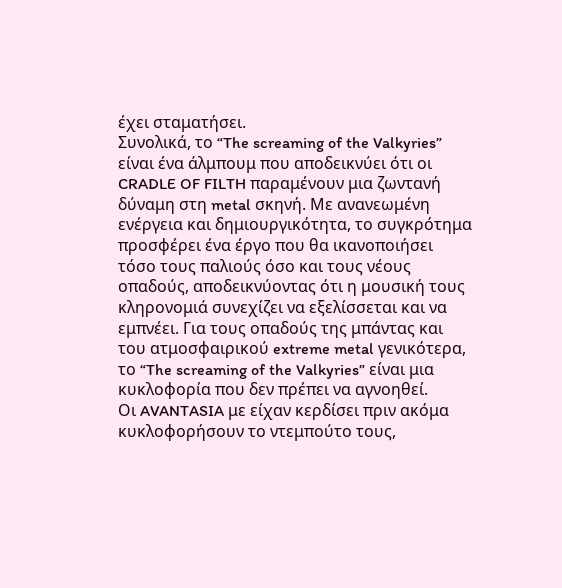έχει σταματήσει.
Συνολικά, το “The screaming of the Valkyries” είναι ένα άλμπουμ που αποδεικνύει ότι οι CRADLE OF FILTH παραμένουν μια ζωντανή δύναμη στη metal σκηνή. Με ανανεωμένη ενέργεια και δημιουργικότητα, το συγκρότημα προσφέρει ένα έργο που θα ικανοποιήσει τόσο τους παλιούς όσο και τους νέους οπαδούς, αποδεικνύοντας ότι η μουσική τους κληρονομιά συνεχίζει να εξελίσσεται και να εμπνέει. Για τους οπαδούς της μπάντας και του ατμοσφαιρικού extreme metal γενικότερα, το “The screaming of the Valkyries” είναι μια κυκλοφορία που δεν πρέπει να αγνοηθεί.
Οι AVANTASIA με είχαν κερδίσει πριν ακόμα κυκλοφορήσουν το ντεμπούτο τους,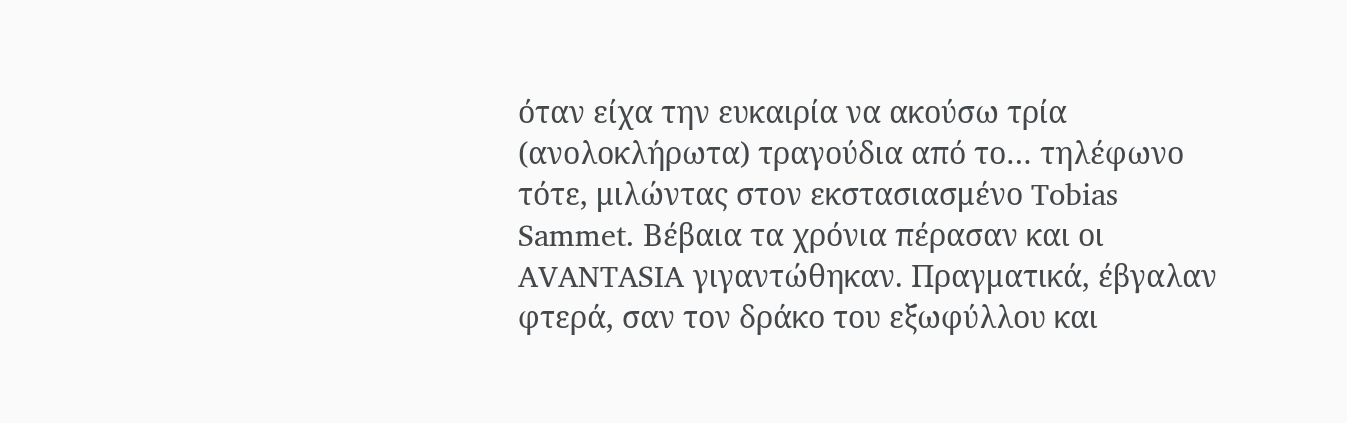όταν είχα την ευκαιρία να ακούσω τρία (ανολοκλήρωτα) τραγούδια από το… τηλέφωνο τότε, μιλώντας στον εκστασιασμένο Tobias Sammet. Βέβαια τα χρόνια πέρασαν και οι AVANTASIA γιγαντώθηκαν. Πραγματικά, έβγαλαν φτερά, σαν τον δράκο του εξωφύλλου και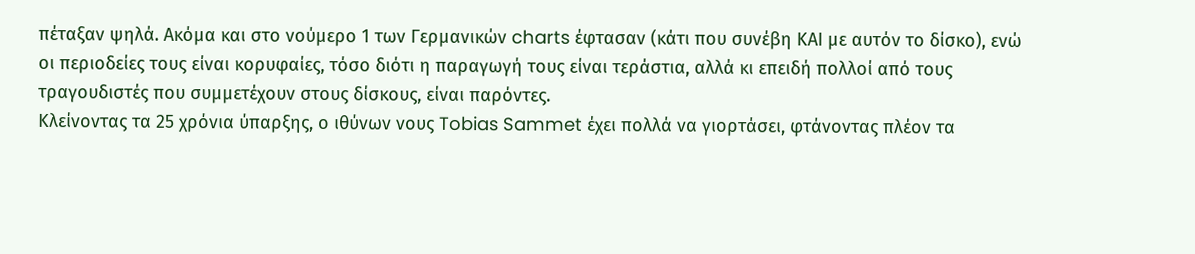πέταξαν ψηλά. Ακόμα και στο νούμερο 1 των Γερμανικών charts έφτασαν (κάτι που συνέβη ΚΑΙ με αυτόν το δίσκο), ενώ οι περιοδείες τους είναι κορυφαίες, τόσο διότι η παραγωγή τους είναι τεράστια, αλλά κι επειδή πολλοί από τους τραγουδιστές που συμμετέχουν στους δίσκους, είναι παρόντες.
Κλείνοντας τα 25 χρόνια ύπαρξης, ο ιθύνων νους Tobias Sammet έχει πολλά να γιορτάσει, φτάνοντας πλέον τα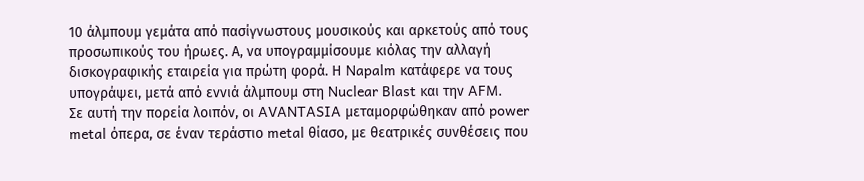10 άλμπουμ γεμάτα από πασίγνωστους μουσικούς και αρκετούς από τους προσωπικούς του ήρωες. Α, να υπογραμμίσουμε κιόλας την αλλαγή δισκογραφικής εταιρεία για πρώτη φορά. Η Napalm κατάφερε να τους υπογράψει, μετά από εννιά άλμπουμ στη Nuclear Blast και την AFM.
Σε αυτή την πορεία λοιπόν, οι AVANTASIA μεταμορφώθηκαν από power metal όπερα, σε έναν τεράστιο metal θίασο, με θεατρικές συνθέσεις που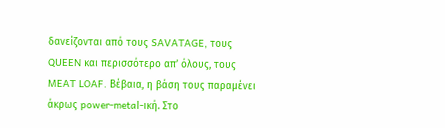δανείζονται από τους SAVATAGE, τους QUEEN και περισσότερο απ’ όλους, τους MEAT LOAF. Βέβαια, η βάση τους παραμένει άκρως power-metal-ική. Στο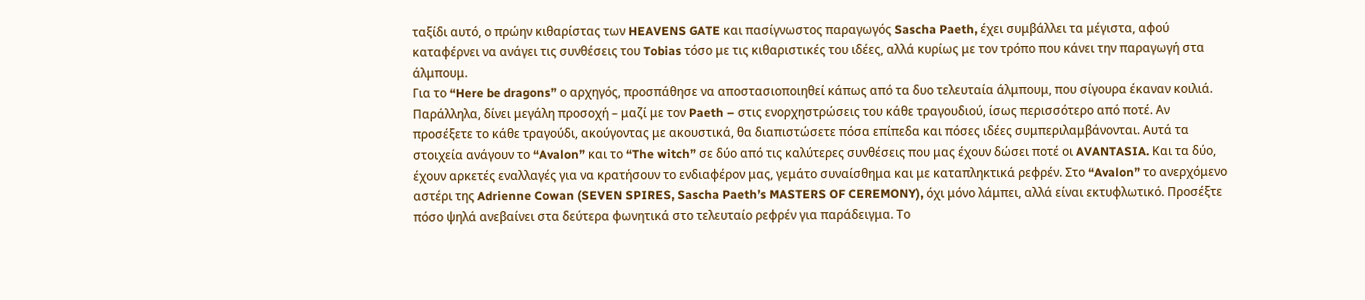ταξίδι αυτό, ο πρώην κιθαρίστας των HEAVENS GATE και πασίγνωστος παραγωγός Sascha Paeth, έχει συμβάλλει τα μέγιστα, αφού καταφέρνει να ανάγει τις συνθέσεις του Tobias τόσο με τις κιθαριστικές του ιδέες, αλλά κυρίως με τον τρόπο που κάνει την παραγωγή στα άλμπουμ.
Για το “Here be dragons” ο αρχηγός, προσπάθησε να αποστασιοποιηθεί κάπως από τα δυο τελευταία άλμπουμ, που σίγουρα έκαναν κοιλιά. Παράλληλα, δίνει μεγάλη προσοχή – μαζί με τον Paeth – στις ενορχηστρώσεις του κάθε τραγουδιού, ίσως περισσότερο από ποτέ. Αν προσέξετε το κάθε τραγούδι, ακούγοντας με ακουστικά, θα διαπιστώσετε πόσα επίπεδα και πόσες ιδέες συμπεριλαμβάνονται. Αυτά τα στοιχεία ανάγουν το “Avalon” και το “The witch” σε δύο από τις καλύτερες συνθέσεις που μας έχουν δώσει ποτέ οι AVANTASIA. Και τα δύο, έχουν αρκετές εναλλαγές για να κρατήσουν το ενδιαφέρον μας, γεμάτο συναίσθημα και με καταπληκτικά ρεφρέν. Στο “Avalon” το ανερχόμενο αστέρι της Adrienne Cowan (SEVEN SPIRES, Sascha Paeth’s MASTERS OF CEREMONY), όχι μόνο λάμπει, αλλά είναι εκτυφλωτικό. Προσέξτε πόσο ψηλά ανεβαίνει στα δεύτερα φωνητικά στο τελευταίο ρεφρέν για παράδειγμα. Το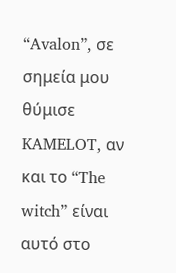“Avalon”, σε σημεία μου θύμισε KAMELOT, αν και το “The witch” είναι αυτό στο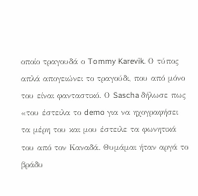οποίο τραγουδά ο Tommy Karevik. Ο τύπος απλά απογειώνει το τραγούδι, που από μόνο του είναι φανταστικό. Ο Sascha δήλωσε πως «του έστειλα το demo για να ηχογραφήσει τα μέρη του και μου έστειλε τα φωνητικά του από τον Καναδά. Θυμάμαι ήταν αργά το βράδυ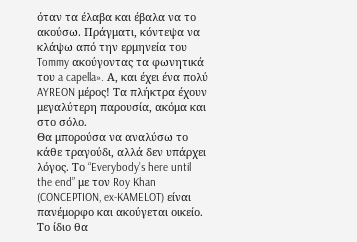όταν τα έλαβα και έβαλα να το ακούσω. Πράγματι, κόντεψα να κλάψω από την ερμηνεία του Tommy ακούγοντας τα φωνητικά του a capella». Α, και έχει ένα πολύ AYREON μέρος! Τα πλήκτρα έχουν μεγαλύτερη παρουσία, ακόμα και στο σόλο.
Θα μπορούσα να αναλύσω το κάθε τραγούδι, αλλά δεν υπάρχει λόγος. Το “Everybody’s here until the end” με τον Roy Khan (CONCEPTION, ex-KAMELOT) είναι πανέμορφο και ακούγεται οικείο. Το ίδιο θα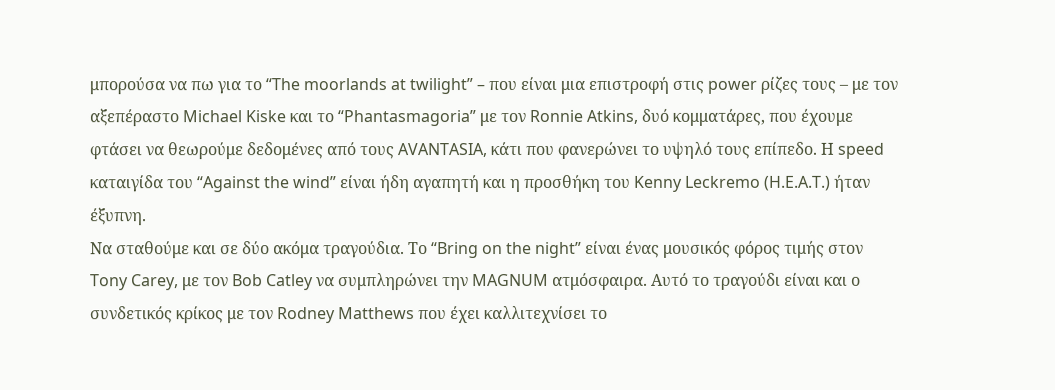μπορούσα να πω για το “The moorlands at twilight” – που είναι μια επιστροφή στις power ρίζες τους – με τον αξεπέραστο Michael Kiske και το “Phantasmagoria” με τον Ronnie Atkins, δυό κομματάρες, που έχουμε φτάσει να θεωρούμε δεδομένες από τους AVANTASIA, κάτι που φανερώνει το υψηλό τους επίπεδο. Η speed καταιγίδα του “Against the wind” είναι ήδη αγαπητή και η προσθήκη του Kenny Leckremo (H.E.A.T.) ήταν έξυπνη.
Να σταθούμε και σε δύο ακόμα τραγούδια. Το “Bring on the night” είναι ένας μουσικός φόρος τιμής στον Tony Carey, με τον Bob Catley να συμπληρώνει την MAGNUM ατμόσφαιρα. Αυτό το τραγούδι είναι και ο συνδετικός κρίκος με τον Rodney Matthews που έχει καλλιτεχνίσει το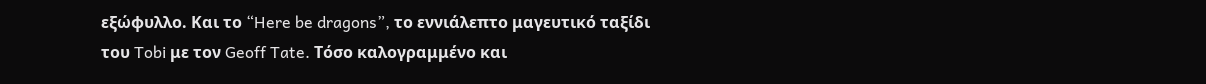εξώφυλλο. Και το “Here be dragons”, το εννιάλεπτο μαγευτικό ταξίδι του Tobi με τον Geoff Tate. Τόσο καλογραμμένο και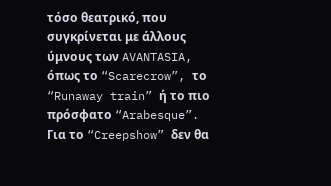τόσο θεατρικό, που συγκρίνεται με άλλους ύμνους των AVANTASIA, όπως το “Scarecrow”, το “Runaway train” ή το πιο πρόσφατο “Arabesque”. Για το “Creepshow” δεν θα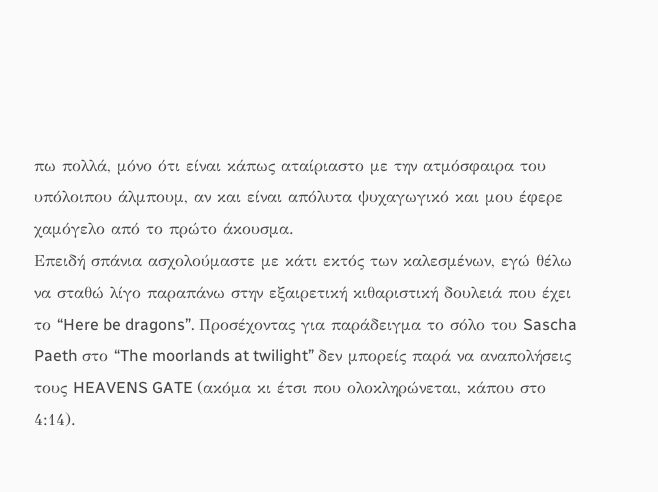πω πολλά, μόνο ότι είναι κάπως αταίριαστο με την ατμόσφαιρα του υπόλοιπου άλμπουμ, αν και είναι απόλυτα ψυχαγωγικό και μου έφερε χαμόγελο από το πρώτο άκουσμα.
Επειδή σπάνια ασχολούμαστε με κάτι εκτός των καλεσμένων, εγώ θέλω να σταθώ λίγο παραπάνω στην εξαιρετική κιθαριστική δουλειά που έχει το “Here be dragons”. Προσέχοντας για παράδειγμα το σόλο του Sascha Paeth στο “The moorlands at twilight” δεν μπορείς παρά να αναπολήσεις τους HEAVENS GATE (ακόμα κι έτσι που ολοκληρώνεται, κάπου στο 4:14).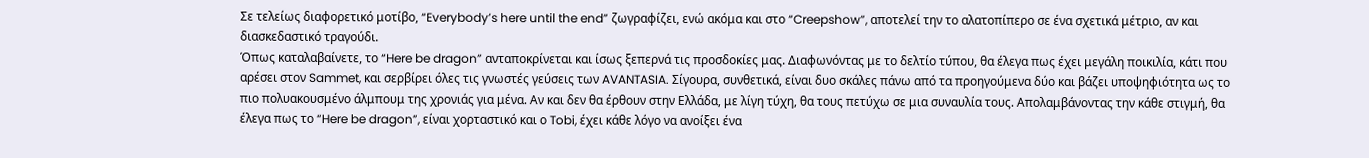Σε τελείως διαφορετικό μοτίβο, “Everybody’s here until the end” ζωγραφίζει, ενώ ακόμα και στο “Creepshow”, αποτελεί την το αλατοπίπερο σε ένα σχετικά μέτριο, αν και διασκεδαστικό τραγούδι.
Όπως καταλαβαίνετε, το “Here be dragon” ανταποκρίνεται και ίσως ξεπερνά τις προσδοκίες μας. Διαφωνόντας με το δελτίο τύπου, θα έλεγα πως έχει μεγάλη ποικιλία, κάτι που αρέσει στον Sammet, και σερβίρει όλες τις γνωστές γεύσεις των AVANTASIA. Σίγουρα, συνθετικά, είναι δυο σκάλες πάνω από τα προηγούμενα δύο και βάζει υποψηφιότητα ως το πιο πολυακουσμένο άλμπουμ της χρονιάς για μένα. Αν και δεν θα έρθουν στην Ελλάδα, με λίγη τύχη, θα τους πετύχω σε μια συναυλία τους. Απολαμβάνοντας την κάθε στιγμή, θα έλεγα πως το “Here be dragon”, είναι χορταστικό και ο Tobi, έχει κάθε λόγο να ανοίξει ένα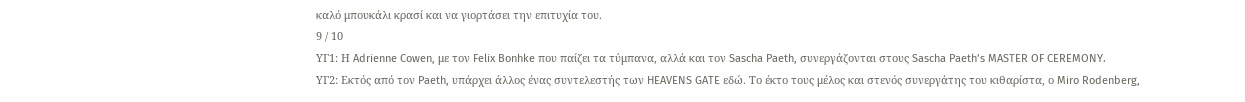καλό μπουκάλι κρασί και να γιορτάσει την επιτυχία του.
9 / 10
ΥΓ1: Η Adrienne Cowen, με τον Felix Bonhke που παίζει τα τύμπανα, αλλά και τον Sascha Paeth, συνεργάζονται στους Sascha Paeth’s MASTER OF CEREMONY.
ΥΓ2: Εκτός από τον Paeth, υπάρχει άλλος ένας συντελεστής των HEAVENS GATE εδώ. Το έκτο τους μέλος και στενός συνεργάτης του κιθαρίστα, ο Miro Rodenberg,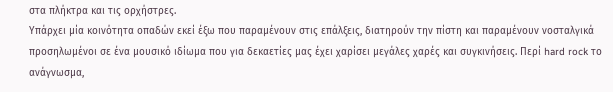στα πλήκτρα και τις ορχήστρες.
Υπάρχει μία κοινότητα οπαδών εκεί έξω που παραμένουν στις επάλξεις, διατηρούν την πίστη και παραμένουν νοσταλγικά προσηλωμένοι σε ένα μουσικό ιδίωμα που για δεκαετίες μας έχει χαρίσει μεγάλες χαρές και συγκινήσεις. Περί hard rock το ανάγνωσμα,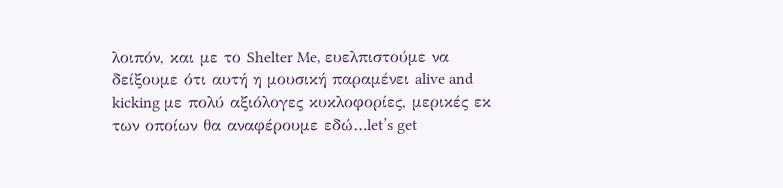λοιπόν, και με το Shelter Me, ευελπιστούμε να δείξουμε ότι αυτή η μουσική παραμένει alive and kicking με πολύ αξιόλογες κυκλοφορίες, μερικές εκ των οποίων θα αναφέρουμε εδώ…let’s get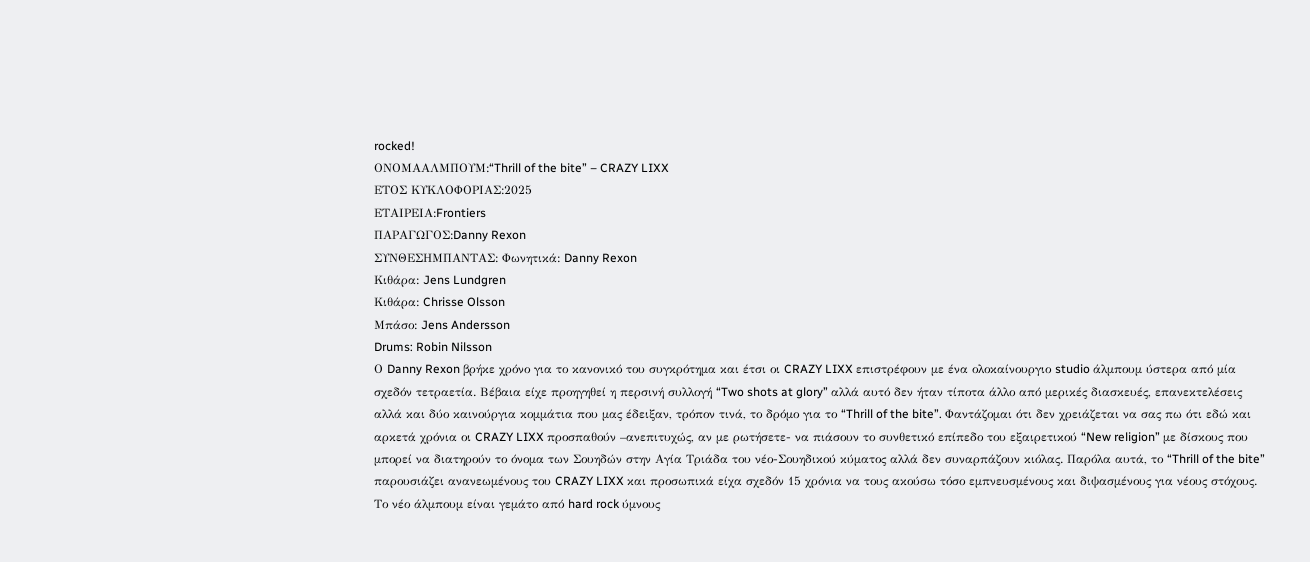rocked!
ΟΝΟΜΑΑΛΜΠΟΥΜ:“Thrill of the bite” – CRAZY LIXX
ΕΤΟΣ ΚΥΚΛΟΦΟΡΙΑΣ:2025
ΕΤΑΙΡΕΙΑ:Frontiers
ΠΑΡΑΓΩΓΟΣ:Danny Rexon
ΣΥΝΘΕΣΗΜΠΑΝΤΑΣ: Φωνητικά: Danny Rexon
Κιθάρα: Jens Lundgren
Κιθάρα: Chrisse Olsson
Μπάσο: Jens Andersson
Drums: Robin Nilsson
Ο Danny Rexon βρήκε χρόνο για το κανονικό του συγκρότημα και έτσι οι CRAZY LIXX επιστρέφουν με ένα ολοκαίνουργιο studio άλμπουμ ύστερα από μία σχεδόν τετραετία. Βέβαια είχε προηγηθεί η περσινή συλλογή “Two shots at glory” αλλά αυτό δεν ήταν τίποτα άλλο από μερικές διασκευές, επανεκτελέσεις αλλά και δύο καινούργια κομμάτια που μας έδειξαν, τρόπον τινά, το δρόμο για το “Thrill of the bite”. Φαντάζομαι ότι δεν χρειάζεται να σας πω ότι εδώ και αρκετά χρόνια οι CRAZY LIXX προσπαθούν –ανεπιτυχώς, αν με ρωτήσετε- να πιάσουν το συνθετικό επίπεδο του εξαιρετικού “New religion” με δίσκους που μπορεί να διατηρούν το όνομα των Σουηδών στην Αγία Τριάδα του νέο-Σουηδικού κύματος αλλά δεν συναρπάζουν κιόλας. Παρόλα αυτά, το “Thrill of the bite” παρουσιάζει ανανεωμένους του CRAZY LIXX και προσωπικά είχα σχεδόν 15 χρόνια να τους ακούσω τόσο εμπνευσμένους και διψασμένους για νέους στόχους.
Το νέο άλμπουμ είναι γεμάτο από hard rock ύμνους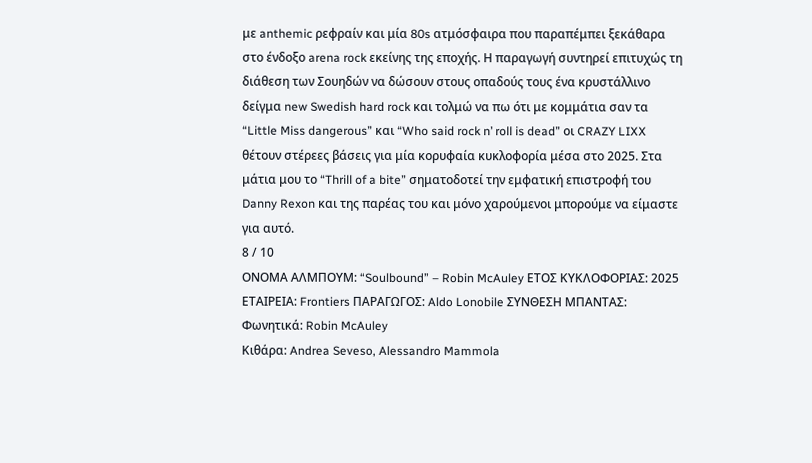με anthemic ρεφραίν και μία 80s ατμόσφαιρα που παραπέμπει ξεκάθαρα στο ένδοξο arena rock εκείνης της εποχής. Η παραγωγή συντηρεί επιτυχώς τη διάθεση των Σουηδών να δώσουν στους οπαδούς τους ένα κρυστάλλινο δείγμα new Swedish hard rock και τολμώ να πω ότι με κομμάτια σαν τα “Little Miss dangerous” και “Who said rock n’ roll is dead” οι CRAZY LIXX θέτουν στέρεες βάσεις για μία κορυφαία κυκλοφορία μέσα στο 2025. Στα μάτια μου το “Thrill of a bite” σηματοδοτεί την εμφατική επιστροφή του Danny Rexon και της παρέας του και μόνο χαρούμενοι μπορούμε να είμαστε για αυτό.
8 / 10
ΟΝΟΜΑ ΑΛΜΠΟΥΜ: “Soulbound” – Robin McAuley ΕΤΟΣ ΚΥΚΛΟΦΟΡΙΑΣ: 2025 ΕΤΑΙΡΕΙΑ: Frontiers ΠΑΡΑΓΩΓΟΣ: Aldo Lonobile ΣΥΝΘΕΣΗ ΜΠΑΝΤΑΣ:
Φωνητικά: Robin McAuley
Κιθάρα: Andrea Seveso, Alessandro Mammola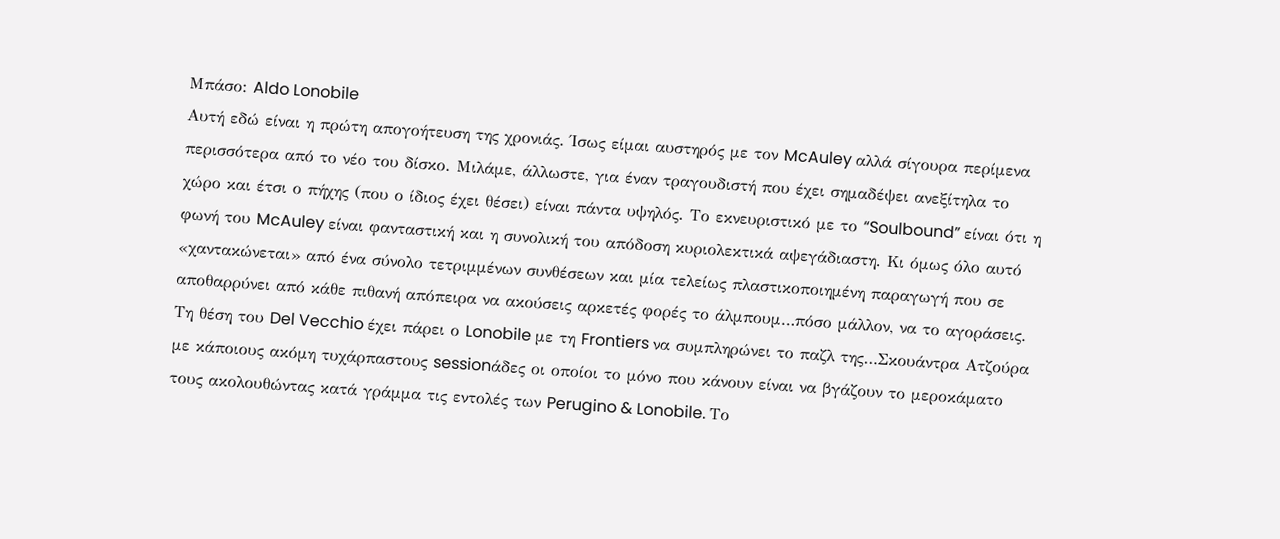Μπάσο: Aldo Lonobile
Αυτή εδώ είναι η πρώτη απογοήτευση της χρονιάς. Ίσως είμαι αυστηρός με τον McAuley αλλά σίγουρα περίμενα περισσότερα από το νέο του δίσκο. Μιλάμε, άλλωστε, για έναν τραγουδιστή που έχει σημαδέψει ανεξίτηλα το χώρο και έτσι ο πήχης (που ο ίδιος έχει θέσει) είναι πάντα υψηλός. Το εκνευριστικό με το “Soulbound” είναι ότι η φωνή του McAuley είναι φανταστική και η συνολική του απόδοση κυριολεκτικά αψεγάδιαστη. Κι όμως όλο αυτό «χαντακώνεται» από ένα σύνολο τετριμμένων συνθέσεων και μία τελείως πλαστικοποιημένη παραγωγή που σε αποθαρρύνει από κάθε πιθανή απόπειρα να ακούσεις αρκετές φορές το άλμπουμ…πόσο μάλλον, να το αγοράσεις.
Τη θέση του Del Vecchio έχει πάρει ο Lonobile με τη Frontiers να συμπληρώνει το παζλ της…Σκουάντρα Ατζούρα με κάποιους ακόμη τυχάρπαστους sessionάδες οι οποίοι το μόνο που κάνουν είναι να βγάζουν το μεροκάματο τους ακολουθώντας κατά γράμμα τις εντολές των Perugino & Lonobile. Το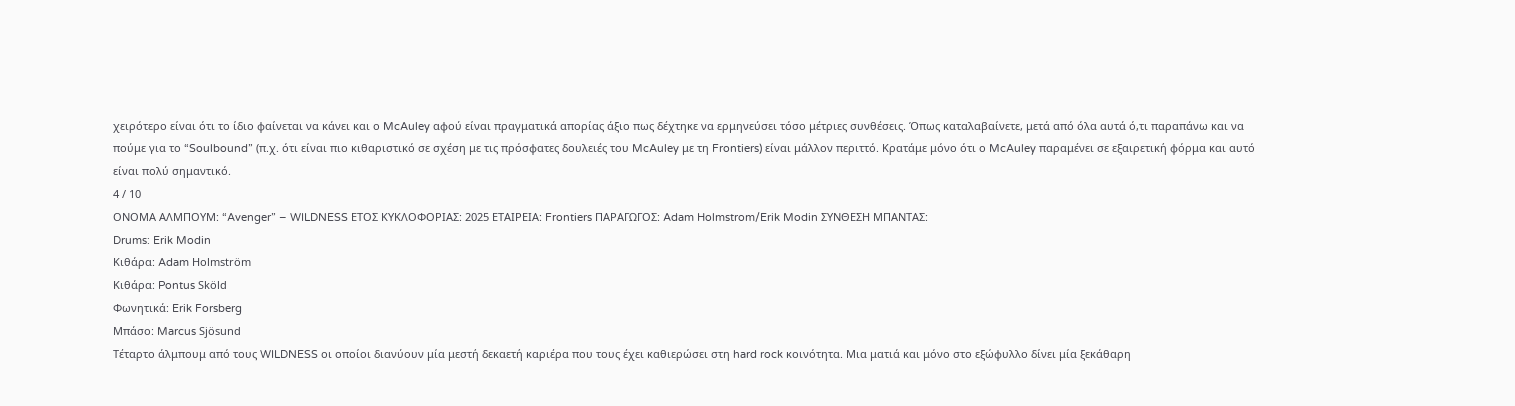χειρότερο είναι ότι το ίδιο φαίνεται να κάνει και ο McAuley αφού είναι πραγματικά απορίας άξιο πως δέχτηκε να ερμηνεύσει τόσο μέτριες συνθέσεις. Όπως καταλαβαίνετε, μετά από όλα αυτά ό,τι παραπάνω και να πούμε για το “Soulbound” (π.χ. ότι είναι πιο κιθαριστικό σε σχέση με τις πρόσφατες δουλειές του McAuley με τη Frontiers) είναι μάλλον περιττό. Κρατάμε μόνο ότι ο McAuley παραμένει σε εξαιρετική φόρμα και αυτό είναι πολύ σημαντικό.
4 / 10
ΟΝΟΜΑ ΑΛΜΠΟΥΜ: “Avenger” – WILDNESS ΕΤΟΣ ΚΥΚΛΟΦΟΡΙΑΣ: 2025 ΕΤΑΙΡΕΙΑ: Frontiers ΠΑΡΑΓΩΓΟΣ: Adam Holmstrom/Erik Modin ΣΥΝΘΕΣΗ ΜΠΑΝΤΑΣ:
Drums: Erik Modin
Κιθάρα: Adam Holmström
Κιθάρα: Pontus Sköld
Φωνητικά: Erik Forsberg
Μπάσο: Marcus Sjösund
Τέταρτο άλμπουμ από τους WILDNESS οι οποίοι διανύουν μία μεστή δεκαετή καριέρα που τους έχει καθιερώσει στη hard rock κοινότητα. Μια ματιά και μόνο στο εξώφυλλο δίνει μία ξεκάθαρη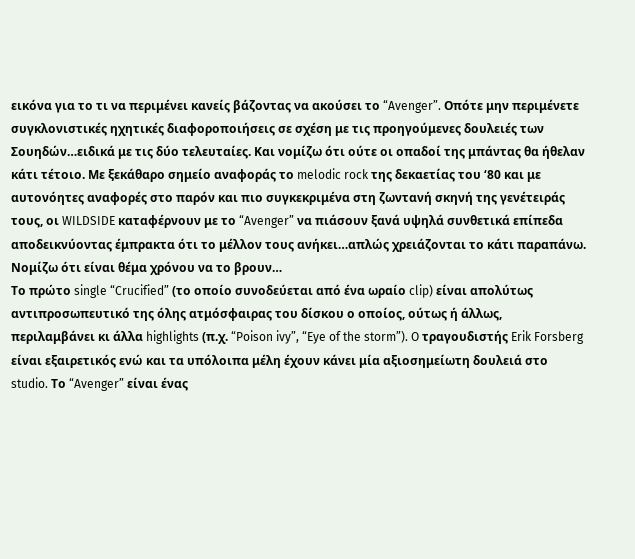εικόνα για το τι να περιμένει κανείς βάζοντας να ακούσει το “Avenger”. Οπότε μην περιμένετε συγκλονιστικές ηχητικές διαφοροποιήσεις σε σχέση με τις προηγούμενες δουλειές των Σουηδών…ειδικά με τις δύο τελευταίες. Και νομίζω ότι ούτε οι οπαδοί της μπάντας θα ήθελαν κάτι τέτοιο. Με ξεκάθαρο σημείο αναφοράς το melodic rock της δεκαετίας του ‘80 και με αυτονόητες αναφορές στο παρόν και πιο συγκεκριμένα στη ζωντανή σκηνή της γενέτειράς τους, οι WILDSIDE καταφέρνουν με το “Avenger” να πιάσουν ξανά υψηλά συνθετικά επίπεδα αποδεικνύοντας έμπρακτα ότι το μέλλον τους ανήκει…απλώς χρειάζονται το κάτι παραπάνω. Νομίζω ότι είναι θέμα χρόνου να το βρουν…
Το πρώτο single “Crucified” (το οποίο συνοδεύεται από ένα ωραίο clip) είναι απολύτως αντιπροσωπευτικό της όλης ατμόσφαιρας του δίσκου ο οποίος, ούτως ή άλλως, περιλαμβάνει κι άλλα highlights (π.χ. “Poison ivy”, “Eye of the storm”). O τραγουδιστής Erik Forsberg είναι εξαιρετικός ενώ και τα υπόλοιπα μέλη έχουν κάνει μία αξιοσημείωτη δουλειά στο studio. Το “Avenger” είναι ένας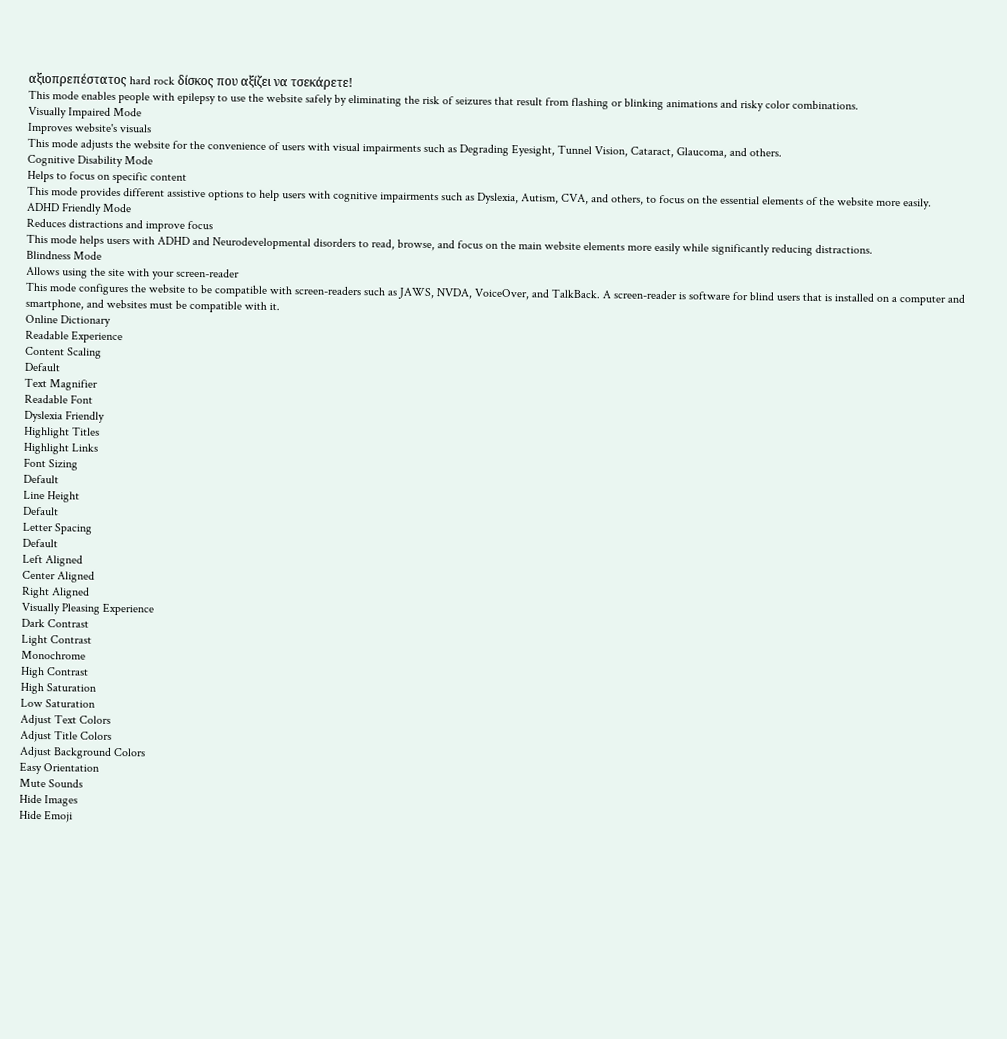αξιοπρεπέστατος hard rock δίσκος που αξίζει να τσεκάρετε!
This mode enables people with epilepsy to use the website safely by eliminating the risk of seizures that result from flashing or blinking animations and risky color combinations.
Visually Impaired Mode
Improves website's visuals
This mode adjusts the website for the convenience of users with visual impairments such as Degrading Eyesight, Tunnel Vision, Cataract, Glaucoma, and others.
Cognitive Disability Mode
Helps to focus on specific content
This mode provides different assistive options to help users with cognitive impairments such as Dyslexia, Autism, CVA, and others, to focus on the essential elements of the website more easily.
ADHD Friendly Mode
Reduces distractions and improve focus
This mode helps users with ADHD and Neurodevelopmental disorders to read, browse, and focus on the main website elements more easily while significantly reducing distractions.
Blindness Mode
Allows using the site with your screen-reader
This mode configures the website to be compatible with screen-readers such as JAWS, NVDA, VoiceOver, and TalkBack. A screen-reader is software for blind users that is installed on a computer and smartphone, and websites must be compatible with it.
Online Dictionary
Readable Experience
Content Scaling
Default
Text Magnifier
Readable Font
Dyslexia Friendly
Highlight Titles
Highlight Links
Font Sizing
Default
Line Height
Default
Letter Spacing
Default
Left Aligned
Center Aligned
Right Aligned
Visually Pleasing Experience
Dark Contrast
Light Contrast
Monochrome
High Contrast
High Saturation
Low Saturation
Adjust Text Colors
Adjust Title Colors
Adjust Background Colors
Easy Orientation
Mute Sounds
Hide Images
Hide Emoji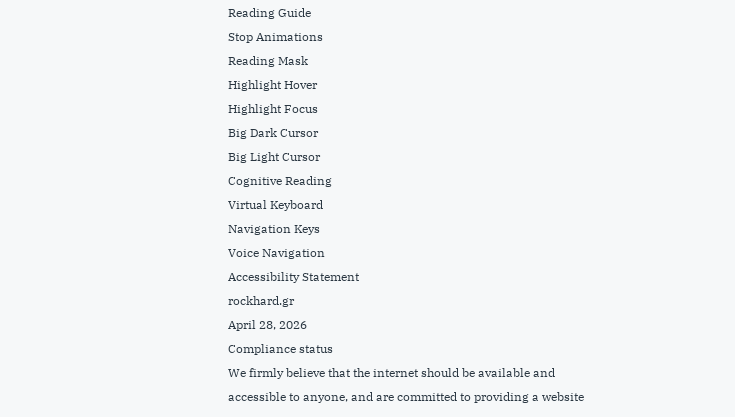Reading Guide
Stop Animations
Reading Mask
Highlight Hover
Highlight Focus
Big Dark Cursor
Big Light Cursor
Cognitive Reading
Virtual Keyboard
Navigation Keys
Voice Navigation
Accessibility Statement
rockhard.gr
April 28, 2026
Compliance status
We firmly believe that the internet should be available and accessible to anyone, and are committed to providing a website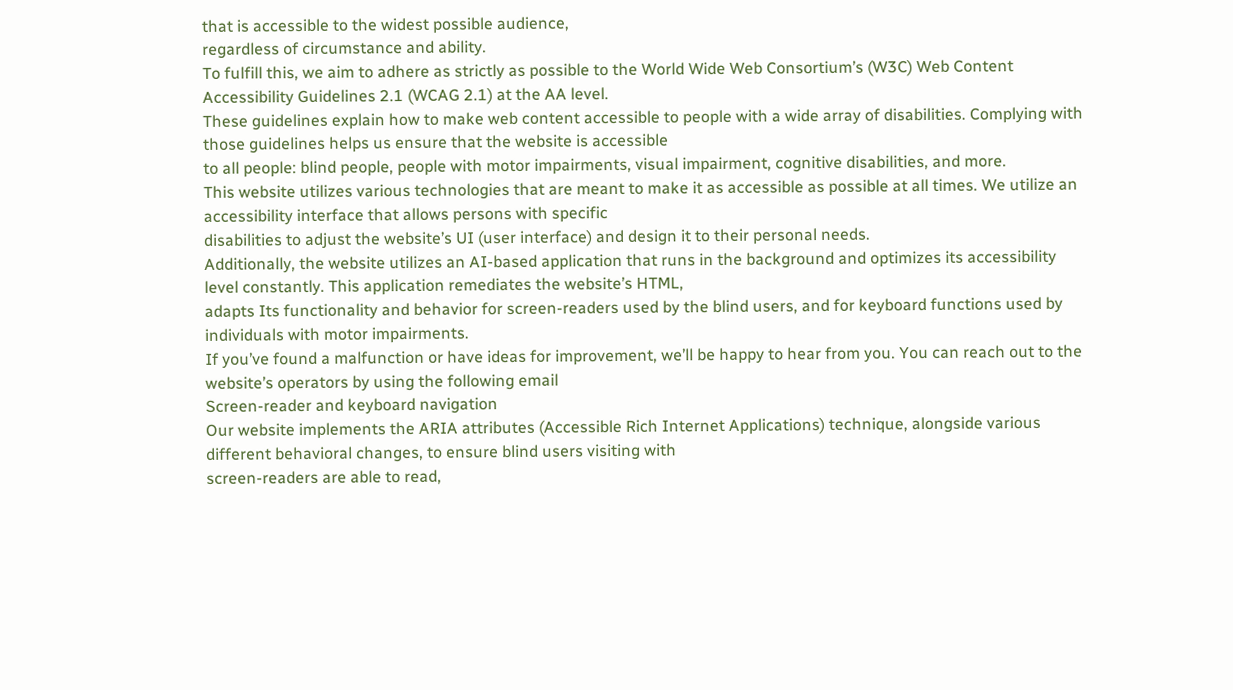that is accessible to the widest possible audience,
regardless of circumstance and ability.
To fulfill this, we aim to adhere as strictly as possible to the World Wide Web Consortium’s (W3C) Web Content Accessibility Guidelines 2.1 (WCAG 2.1) at the AA level.
These guidelines explain how to make web content accessible to people with a wide array of disabilities. Complying with those guidelines helps us ensure that the website is accessible
to all people: blind people, people with motor impairments, visual impairment, cognitive disabilities, and more.
This website utilizes various technologies that are meant to make it as accessible as possible at all times. We utilize an accessibility interface that allows persons with specific
disabilities to adjust the website’s UI (user interface) and design it to their personal needs.
Additionally, the website utilizes an AI-based application that runs in the background and optimizes its accessibility level constantly. This application remediates the website’s HTML,
adapts Its functionality and behavior for screen-readers used by the blind users, and for keyboard functions used by individuals with motor impairments.
If you’ve found a malfunction or have ideas for improvement, we’ll be happy to hear from you. You can reach out to the website’s operators by using the following email
Screen-reader and keyboard navigation
Our website implements the ARIA attributes (Accessible Rich Internet Applications) technique, alongside various different behavioral changes, to ensure blind users visiting with
screen-readers are able to read,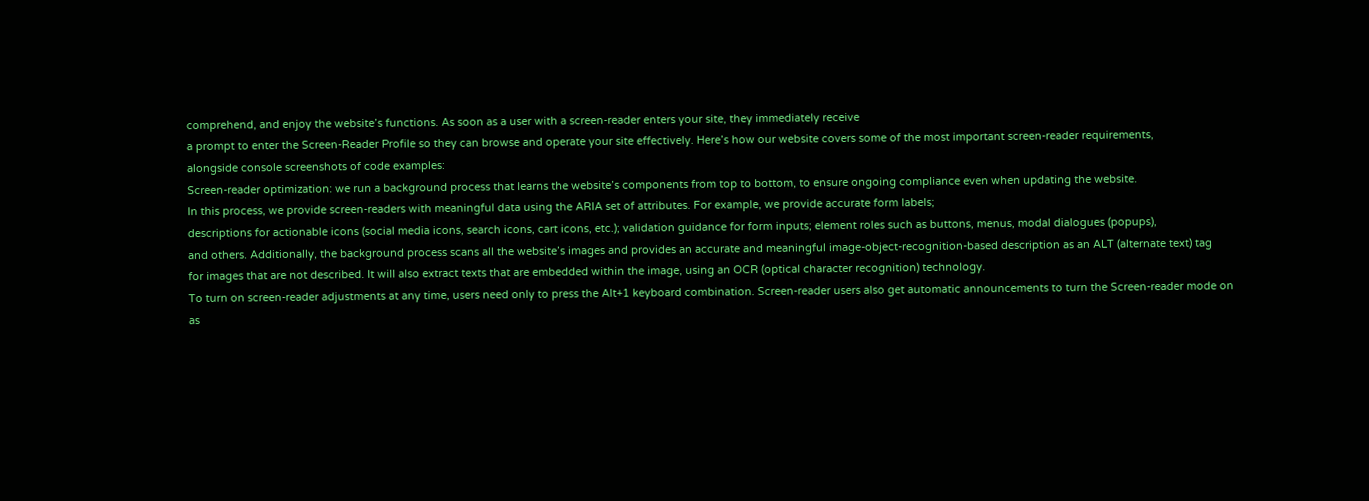comprehend, and enjoy the website’s functions. As soon as a user with a screen-reader enters your site, they immediately receive
a prompt to enter the Screen-Reader Profile so they can browse and operate your site effectively. Here’s how our website covers some of the most important screen-reader requirements,
alongside console screenshots of code examples:
Screen-reader optimization: we run a background process that learns the website’s components from top to bottom, to ensure ongoing compliance even when updating the website.
In this process, we provide screen-readers with meaningful data using the ARIA set of attributes. For example, we provide accurate form labels;
descriptions for actionable icons (social media icons, search icons, cart icons, etc.); validation guidance for form inputs; element roles such as buttons, menus, modal dialogues (popups),
and others. Additionally, the background process scans all the website’s images and provides an accurate and meaningful image-object-recognition-based description as an ALT (alternate text) tag
for images that are not described. It will also extract texts that are embedded within the image, using an OCR (optical character recognition) technology.
To turn on screen-reader adjustments at any time, users need only to press the Alt+1 keyboard combination. Screen-reader users also get automatic announcements to turn the Screen-reader mode on
as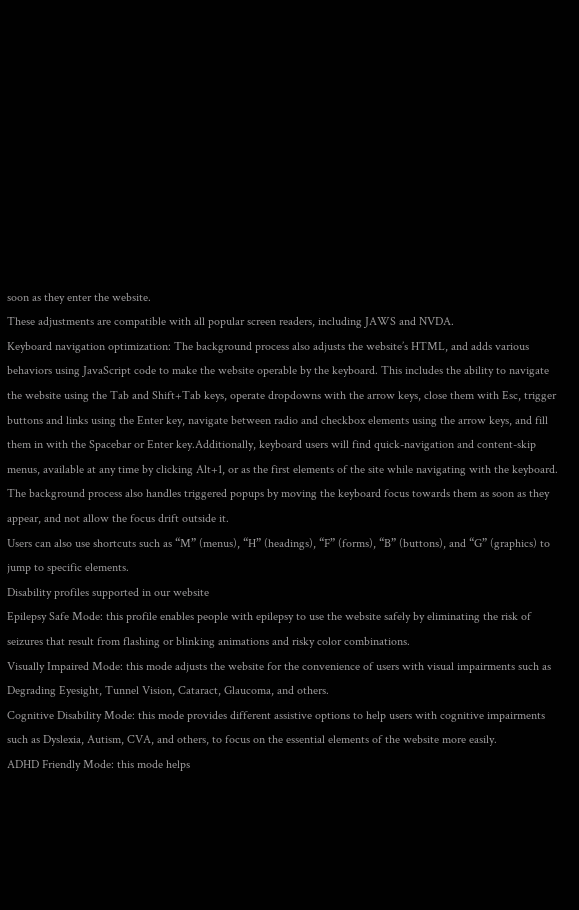soon as they enter the website.
These adjustments are compatible with all popular screen readers, including JAWS and NVDA.
Keyboard navigation optimization: The background process also adjusts the website’s HTML, and adds various behaviors using JavaScript code to make the website operable by the keyboard. This includes the ability to navigate the website using the Tab and Shift+Tab keys, operate dropdowns with the arrow keys, close them with Esc, trigger buttons and links using the Enter key, navigate between radio and checkbox elements using the arrow keys, and fill them in with the Spacebar or Enter key.Additionally, keyboard users will find quick-navigation and content-skip menus, available at any time by clicking Alt+1, or as the first elements of the site while navigating with the keyboard. The background process also handles triggered popups by moving the keyboard focus towards them as soon as they appear, and not allow the focus drift outside it.
Users can also use shortcuts such as “M” (menus), “H” (headings), “F” (forms), “B” (buttons), and “G” (graphics) to jump to specific elements.
Disability profiles supported in our website
Epilepsy Safe Mode: this profile enables people with epilepsy to use the website safely by eliminating the risk of seizures that result from flashing or blinking animations and risky color combinations.
Visually Impaired Mode: this mode adjusts the website for the convenience of users with visual impairments such as Degrading Eyesight, Tunnel Vision, Cataract, Glaucoma, and others.
Cognitive Disability Mode: this mode provides different assistive options to help users with cognitive impairments such as Dyslexia, Autism, CVA, and others, to focus on the essential elements of the website more easily.
ADHD Friendly Mode: this mode helps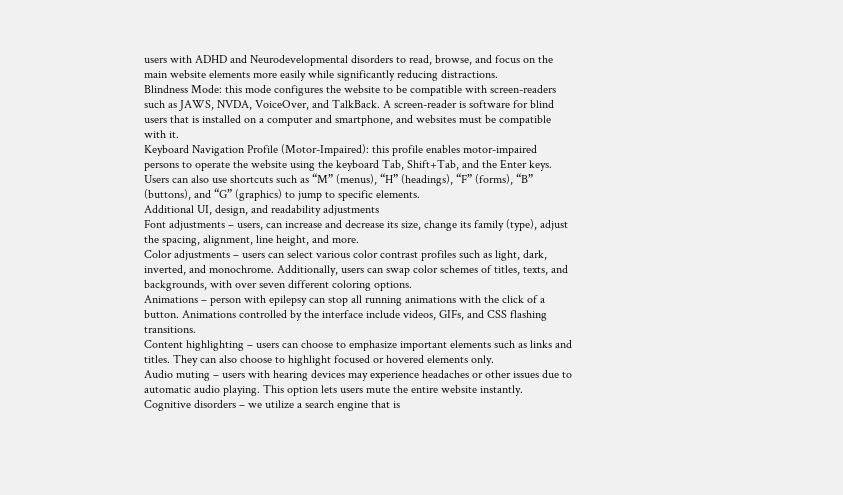users with ADHD and Neurodevelopmental disorders to read, browse, and focus on the main website elements more easily while significantly reducing distractions.
Blindness Mode: this mode configures the website to be compatible with screen-readers such as JAWS, NVDA, VoiceOver, and TalkBack. A screen-reader is software for blind users that is installed on a computer and smartphone, and websites must be compatible with it.
Keyboard Navigation Profile (Motor-Impaired): this profile enables motor-impaired persons to operate the website using the keyboard Tab, Shift+Tab, and the Enter keys. Users can also use shortcuts such as “M” (menus), “H” (headings), “F” (forms), “B” (buttons), and “G” (graphics) to jump to specific elements.
Additional UI, design, and readability adjustments
Font adjustments – users, can increase and decrease its size, change its family (type), adjust the spacing, alignment, line height, and more.
Color adjustments – users can select various color contrast profiles such as light, dark, inverted, and monochrome. Additionally, users can swap color schemes of titles, texts, and backgrounds, with over seven different coloring options.
Animations – person with epilepsy can stop all running animations with the click of a button. Animations controlled by the interface include videos, GIFs, and CSS flashing transitions.
Content highlighting – users can choose to emphasize important elements such as links and titles. They can also choose to highlight focused or hovered elements only.
Audio muting – users with hearing devices may experience headaches or other issues due to automatic audio playing. This option lets users mute the entire website instantly.
Cognitive disorders – we utilize a search engine that is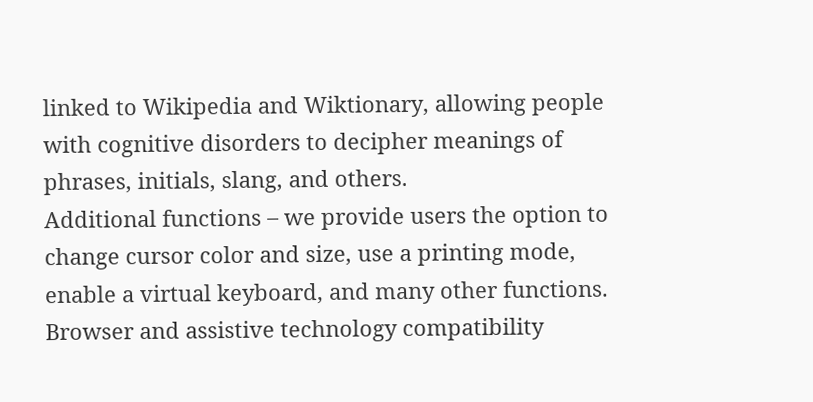linked to Wikipedia and Wiktionary, allowing people with cognitive disorders to decipher meanings of phrases, initials, slang, and others.
Additional functions – we provide users the option to change cursor color and size, use a printing mode, enable a virtual keyboard, and many other functions.
Browser and assistive technology compatibility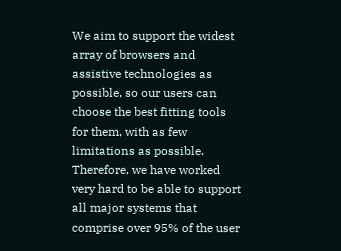We aim to support the widest array of browsers and assistive technologies as possible, so our users can choose the best fitting tools for them, with as few limitations as possible. Therefore, we have worked very hard to be able to support all major systems that comprise over 95% of the user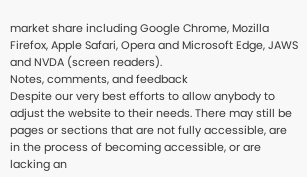market share including Google Chrome, Mozilla Firefox, Apple Safari, Opera and Microsoft Edge, JAWS and NVDA (screen readers).
Notes, comments, and feedback
Despite our very best efforts to allow anybody to adjust the website to their needs. There may still be pages or sections that are not fully accessible, are in the process of becoming accessible, or are lacking an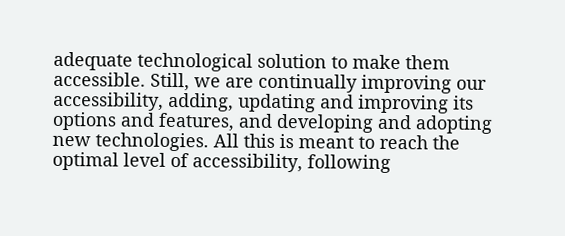adequate technological solution to make them accessible. Still, we are continually improving our accessibility, adding, updating and improving its options and features, and developing and adopting new technologies. All this is meant to reach the optimal level of accessibility, following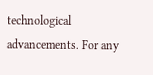technological advancements. For any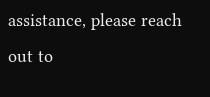assistance, please reach out to